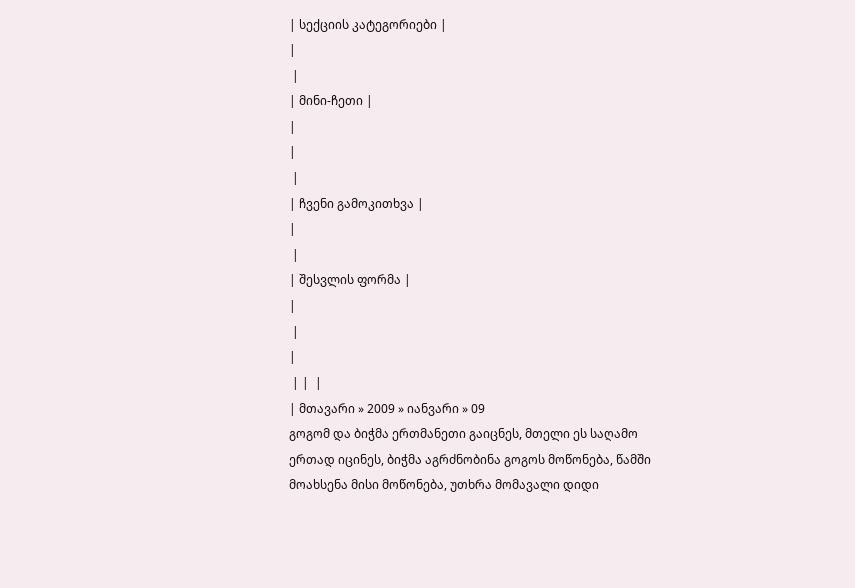| სექციის კატეგორიები |
|
 |
| მინი-ჩეთი |
|
|
 |
| ჩვენი გამოკითხვა |
|
 |
| შესვლის ფორმა |
|
 |
|
 | |  |
| მთავარი » 2009 » იანვარი » 09
გოგომ და ბიჭმა ერთმანეთი გაიცნეს, მთელი ეს საღამო ერთად იცინეს, ბიჭმა აგრძნობინა გოგოს მოწონება, წამში მოახსენა მისი მოწონება, უთხრა მომავალი დიდი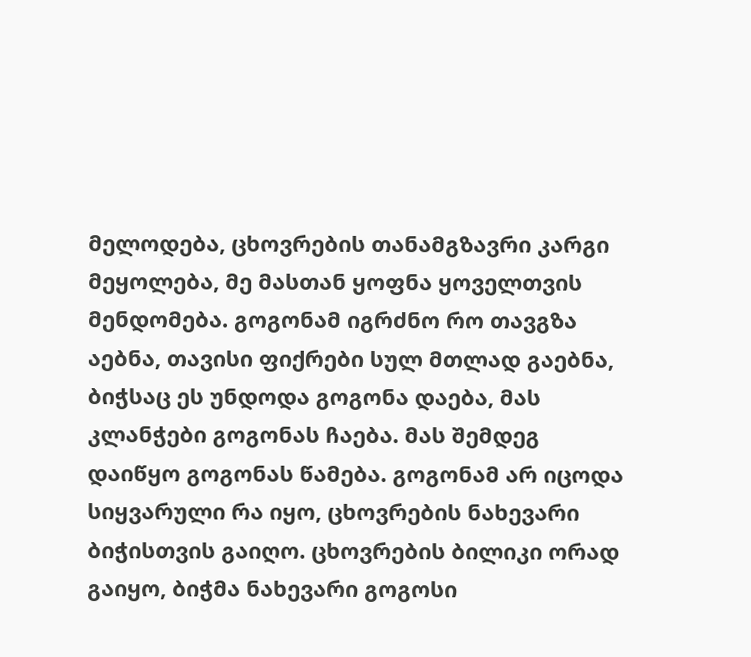მელოდება, ცხოვრების თანამგზავრი კარგი მეყოლება, მე მასთან ყოფნა ყოველთვის მენდომება. გოგონამ იგრძნო რო თავგზა აებნა, თავისი ფიქრები სულ მთლად გაებნა, ბიჭსაც ეს უნდოდა გოგონა დაება, მას კლანჭები გოგონას ჩაება. მას შემდეგ დაიწყო გოგონას წამება. გოგონამ არ იცოდა სიყვარული რა იყო, ცხოვრების ნახევარი ბიჭისთვის გაიღო. ცხოვრების ბილიკი ორად გაიყო, ბიჭმა ნახევარი გოგოსი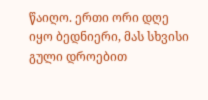წაიღო. ერთი ორი დღე იყო ბედნიერი, მას სხვისი გული დროებით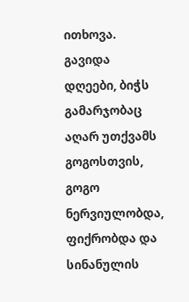ითხოვა. გავიდა დღეები, ბიჭს გამარჯობაც აღარ უთქვამს გოგოსთვის, გოგო ნერვიულობდა, ფიქრობდა და სინანულის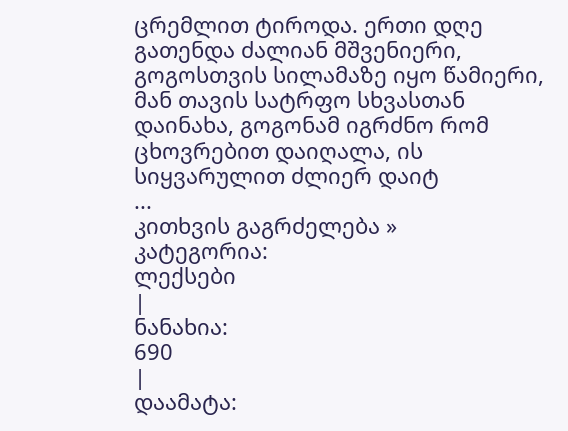ცრემლით ტიროდა. ერთი დღე გათენდა ძალიან მშვენიერი, გოგოსთვის სილამაზე იყო წამიერი, მან თავის სატრფო სხვასთან დაინახა, გოგონამ იგრძნო რომ ცხოვრებით დაიღალა, ის სიყვარულით ძლიერ დაიტ
...
კითხვის გაგრძელება »
კატეგორია:
ლექსები
|
ნანახია:
690
|
დაამატა: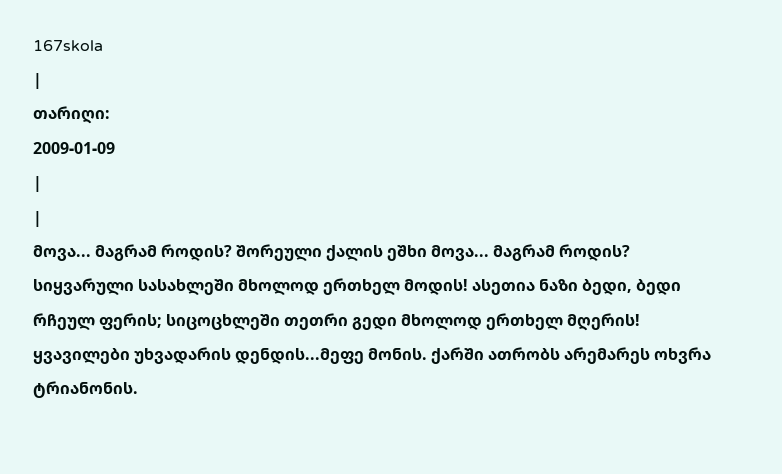167skola
|
თარიღი:
2009-01-09
|
|
მოვა... მაგრამ როდის? შორეული ქალის ეშხი მოვა... მაგრამ როდის? სიყვარული სასახლეში მხოლოდ ერთხელ მოდის! ასეთია ნაზი ბედი, ბედი რჩეულ ფერის; სიცოცხლეში თეთრი გედი მხოლოდ ერთხელ მღერის! ყვავილები უხვადარის დენდის...მეფე მონის. ქარში ათრობს არემარეს ოხვრა ტრიანონის.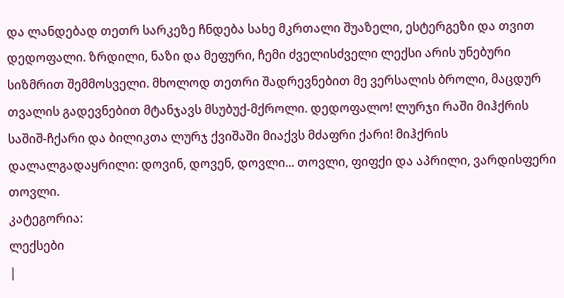და ლანდებად თეთრ სარკეზე ჩნდება სახე მკრთალი შუაზელი, ესტერგეზი და თვით დედოფალი. ზრდილი, ნაზი და მეფური, ჩემი ძველისძველი ლექსი არის უნებური სიზმრით შემმოსველი. მხოლოდ თეთრი შადრევნებით მე ვერსალის ბროლი, მაცდურ თვალის გადევნებით მტანჯავს მსუბუქ-მქროლი. დედოფალო! ლურჯი რაში მიჰქრის საშიშ-ჩქარი და ბილიკთა ლურჯ ქვიშაში მიაქვს მძაფრი ქარი! მიჰქრის დალალგადაყრილი: დოვინ, დოვენ, დოვლი... თოვლი, ფიფქი და აპრილი, ვარდისფერი თოვლი.
კატეგორია:
ლექსები
|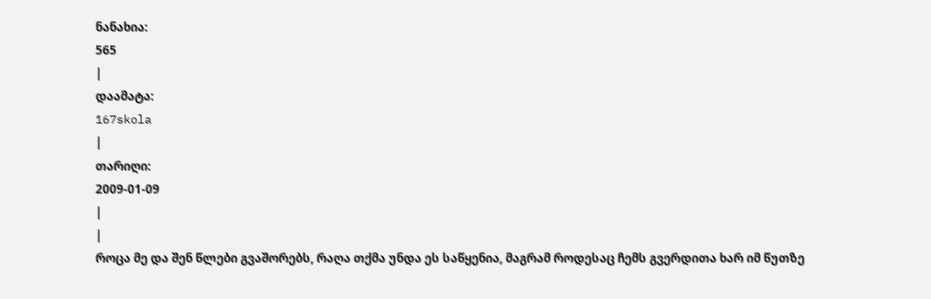ნანახია:
565
|
დაამატა:
167skola
|
თარიღი:
2009-01-09
|
|
როცა მე და შენ წლები გვაშორებს, რაღა თქმა უნდა ეს საწყენია, მაგრამ როდესაც ჩემს გვერდითა ხარ იმ წუთზე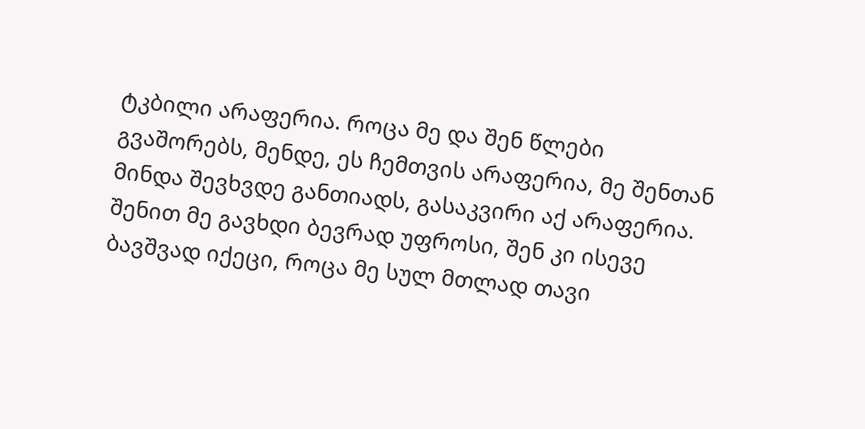ტკბილი არაფერია. როცა მე და შენ წლები გვაშორებს, მენდე, ეს ჩემთვის არაფერია, მე შენთან მინდა შევხვდე განთიადს, გასაკვირი აქ არაფერია. შენით მე გავხდი ბევრად უფროსი, შენ კი ისევე ბავშვად იქეცი, როცა მე სულ მთლად თავი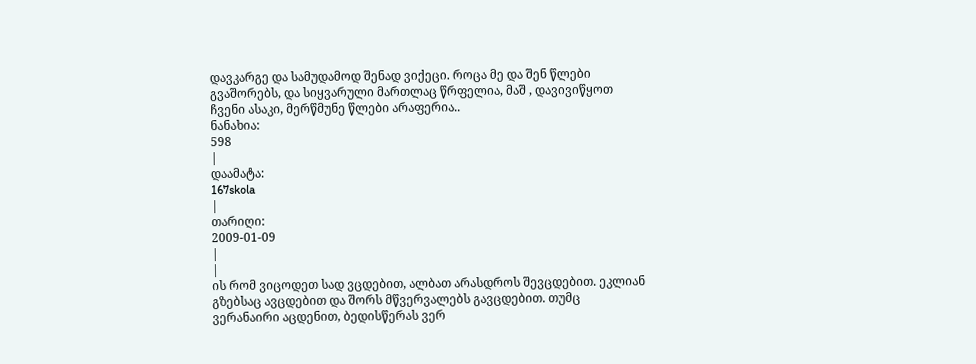დავკარგე და სამუდამოდ შენად ვიქეცი. როცა მე და შენ წლები გვაშორებს, და სიყვარული მართლაც წრფელია, მაშ , დავივიწყოთ ჩვენი ასაკი, მერწმუნე წლები არაფერია..
ნანახია:
598
|
დაამატა:
167skola
|
თარიღი:
2009-01-09
|
|
ის რომ ვიცოდეთ სად ვცდებით, ალბათ არასდროს შევცდებით. ეკლიან გზებსაც ავცდებით და შორს მწვერვალებს გავცდებით. თუმც ვერანაირი აცდენით, ბედისწერას ვერ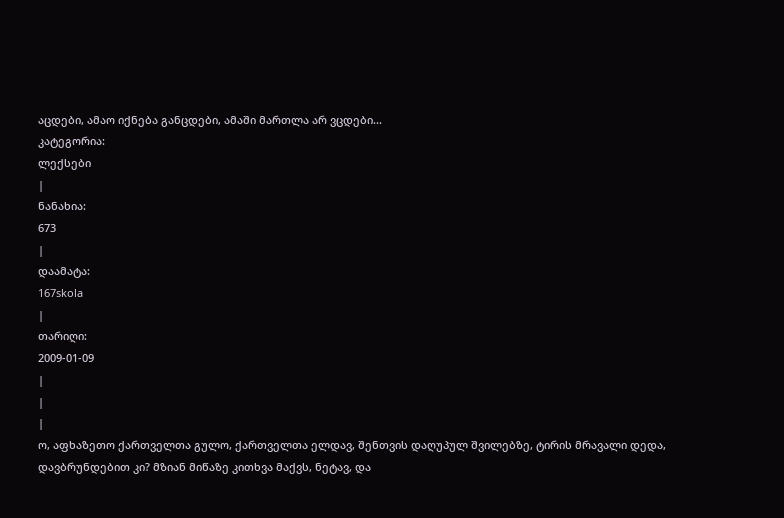აცდები, ამაო იქნება განცდები, ამაში მართლა არ ვცდები...
კატეგორია:
ლექსები
|
ნანახია:
673
|
დაამატა:
167skola
|
თარიღი:
2009-01-09
|
|
|
ო, აფხაზეთო ქართველთა გულო, ქართველთა ელდავ, შენთვის დაღუპულ შვილებზე, ტირის მრავალი დედა, დავბრუნდებით კი? მზიან მიწაზე კითხვა მაქვს, ნეტავ, და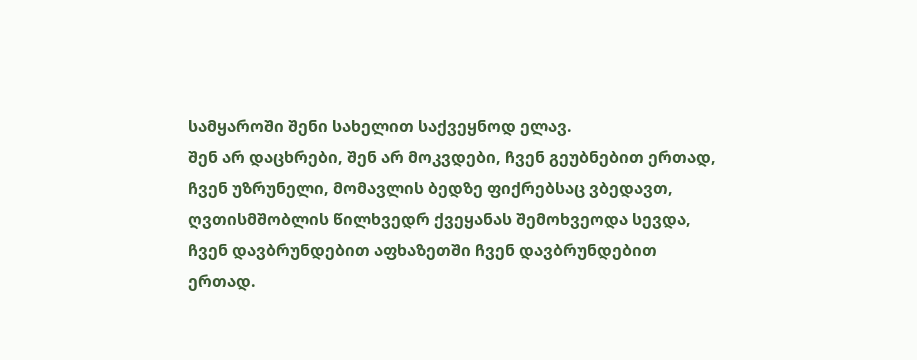სამყაროში შენი სახელით საქვეყნოდ ელავ.
შენ არ დაცხრები, შენ არ მოკვდები, ჩვენ გეუბნებით ერთად, ჩვენ უზრუნელი, მომავლის ბედზე ფიქრებსაც ვბედავთ, ღვთისმშობლის წილხვედრ ქვეყანას შემოხვეოდა სევდა, ჩვენ დავბრუნდებით აფხაზეთში ჩვენ დავბრუნდებით ერთად.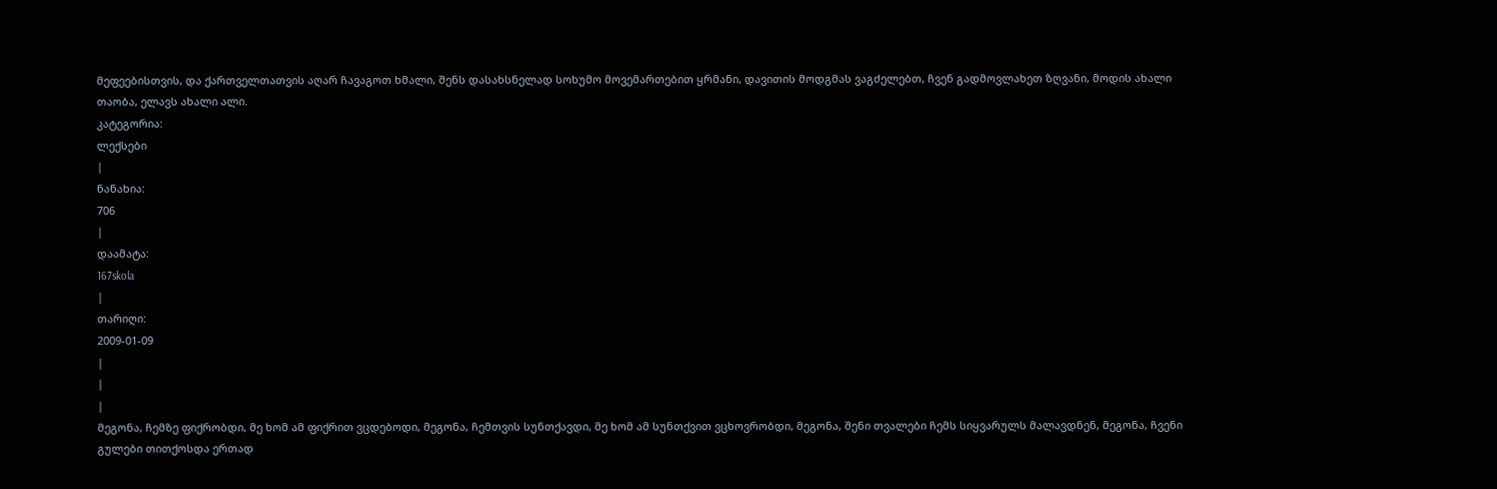მეფეებისთვის, და ქართველთათვის აღარ ჩავაგოთ ხმალი, შენს დასახსნელად სოხუმო მოვემართებით ყრმანი, დავითის მოდგმას ვაგძელებთ, ჩვენ გადმოვლახეთ ზღვანი, მოდის ახალი თაობა, ელავს ახალი ალი.
კატეგორია:
ლექსები
|
ნანახია:
706
|
დაამატა:
167skola
|
თარიღი:
2009-01-09
|
|
|
მეგონა, ჩემზე ფიქრობდი, მე ხომ ამ ფიქრით ვცდებოდი, მეგონა, ჩემთვის სუნთქავდი, მე ხომ ამ სუნთქვით ვცხოვრობდი, მეგონა, შენი თვალები ჩემს სიყვარულს მალავდნენ, მეგონა, ჩვენი გულები თითქოსდა ერთად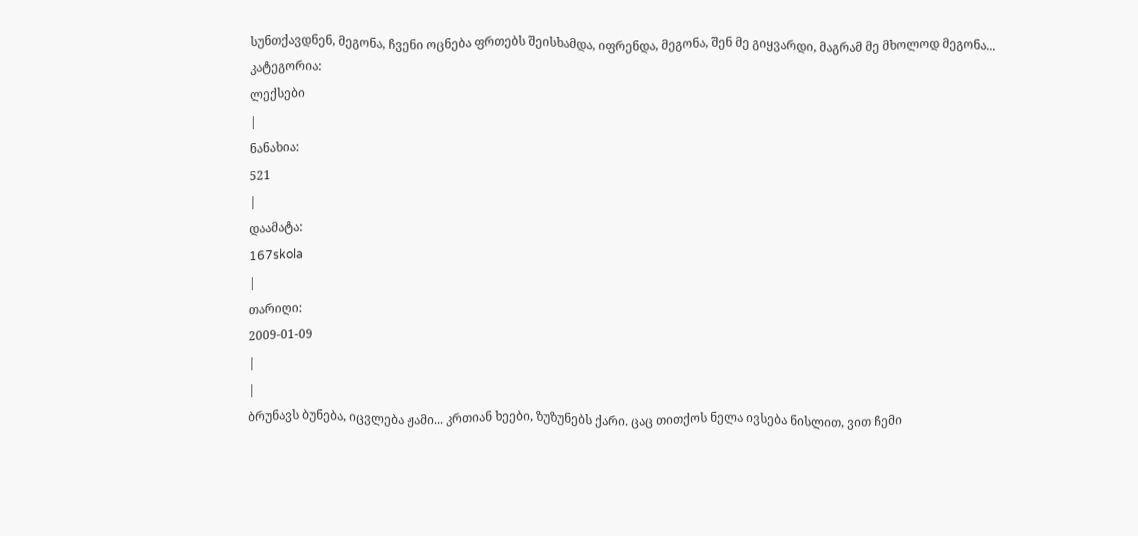სუნთქავდნენ, მეგონა, ჩვენი ოცნება ფრთებს შეისხამდა, იფრენდა, მეგონა, შენ მე გიყვარდი, მაგრამ მე მხოლოდ მეგონა...
კატეგორია:
ლექსები
|
ნანახია:
521
|
დაამატა:
167skola
|
თარიღი:
2009-01-09
|
|
ბრუნავს ბუნება, იცვლება ჟამი... კრთიან ხეები, ზუზუნებს ქარი. ცაც თითქოს ნელა ივსება ნისლით, ვით ჩემი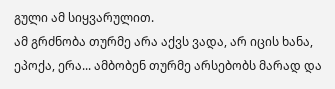გული ამ სიყვარულით.
ამ გრძნობა თურმე არა აქვს ვადა, არ იცის ხანა, ეპოქა, ერა... ამბობენ თურმე არსებობს მარად და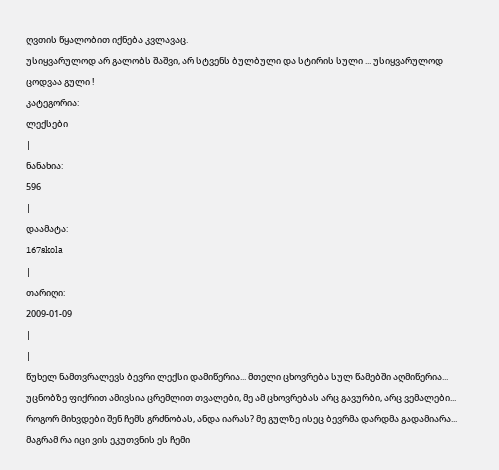ღვთის წყალობით იქნება კვლავაც.
უსიყვარულოდ არ გალობს შაშვი, არ სტვენს ბულბული და სტირის სული ... უსიყვარულოდ ცოდვაა გული !
კატეგორია:
ლექსები
|
ნანახია:
596
|
დაამატა:
167skola
|
თარიღი:
2009-01-09
|
|
წუხელ ნამთვრალევს ბევრი ლექსი დამიწერია... მთელი ცხოვრება სულ წამებში აღმიწერია... უცნობზე ფიქრით ამივსია ცრემლით თვალები, მე ამ ცხოვრებას არც გავურბი, არც ვემალები...
როგორ მიხვდები შენ ჩემს გრძნობას, ანდა იარას? მე გულზე ისეც ბევრმა დარდმა გადამიარა... მაგრამ რა იცი ვის ეკუთვნის ეს ჩემი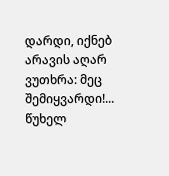დარდი, იქნებ არავის აღარ ვუთხრა: მეც შემიყვარდი!...
წუხელ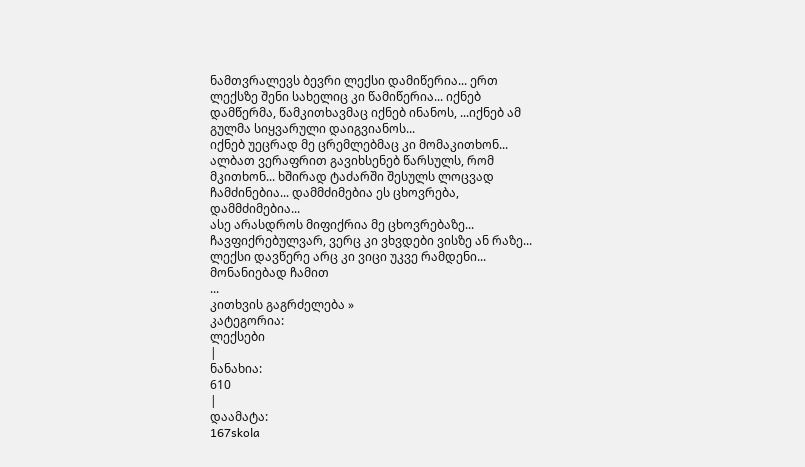ნამთვრალევს ბევრი ლექსი დამიწერია... ერთ ლექსზე შენი სახელიც კი წამიწერია... იქნებ დამწერმა, წამკითხავმაც იქნებ ინანოს, ...იქნებ ამ გულმა სიყვარული დაიგვიანოს...
იქნებ უეცრად მე ცრემლებმაც კი მომაკითხონ... ალბათ ვერაფრით გავიხსენებ წარსულს, რომ მკითხონ... ხშირად ტაძარში შესულს ლოცვად ჩამძინებია... დამმძიმებია ეს ცხოვრება, დამმძიმებია...
ასე არასდროს მიფიქრია მე ცხოვრებაზე... ჩავფიქრებულვარ, ვერც კი ვხვდები ვისზე ან რაზე... ლექსი დავწერე არც კი ვიცი უკვე რამდენი... მონანიებად ჩამით
...
კითხვის გაგრძელება »
კატეგორია:
ლექსები
|
ნანახია:
610
|
დაამატა:
167skola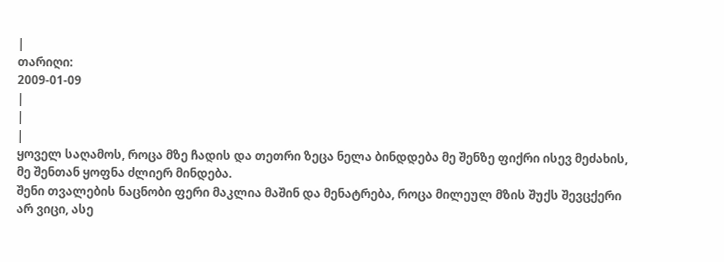|
თარიღი:
2009-01-09
|
|
|
ყოველ საღამოს, როცა მზე ჩადის და თეთრი ზეცა ნელა ბინდდება მე შენზე ფიქრი ისევ მეძახის, მე შენთან ყოფნა ძლიერ მინდება.
შენი თვალების ნაცნობი ფერი მაკლია მაშინ და მენატრება, როცა მილეულ მზის შუქს შევცქერი არ ვიცი, ასე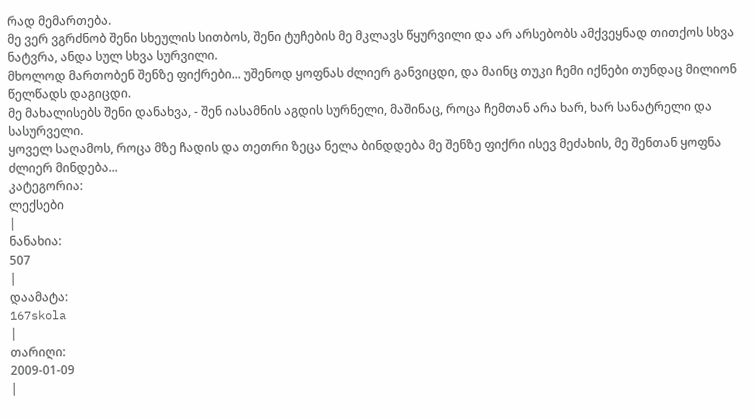რად მემართება.
მე ვერ ვგრძნობ შენი სხეულის სითბოს, შენი ტუჩების მე მკლავს წყურვილი და არ არსებობს ამქვეყნად თითქოს სხვა ნატვრა, ანდა სულ სხვა სურვილი.
მხოლოდ მართობენ შენზე ფიქრები... უშენოდ ყოფნას ძლიერ განვიცდი, და მაინც თუკი ჩემი იქნები თუნდაც მილიონ წელწადს დაგიცდი.
მე მახალისებს შენი დანახვა, - შენ იასამნის აგდის სურნელი, მაშინაც, როცა ჩემთან არა ხარ, ხარ სანატრელი და სასურველი.
ყოველ საღამოს, როცა მზე ჩადის და თეთრი ზეცა ნელა ბინდდება მე შენზე ფიქრი ისევ მეძახის, მე შენთან ყოფნა ძლიერ მინდება...
კატეგორია:
ლექსები
|
ნანახია:
507
|
დაამატა:
167skola
|
თარიღი:
2009-01-09
|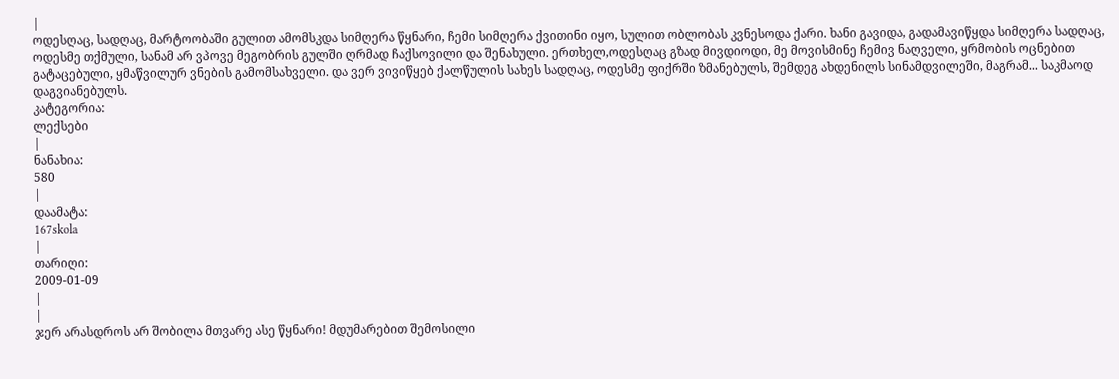|
ოდესღაც, სადღაც, მარტოობაში გულით ამომსკდა სიმღერა წყნარი, ჩემი სიმღერა ქვითინი იყო, სულით ობლობას კვნესოდა ქარი. ხანი გავიდა, გადამავიწყდა სიმღერა სადღაც, ოდესმე თქმული, სანამ არ ვპოვე მეგობრის გულში ღრმად ჩაქსოვილი და შენახული. ერთხელ,ოდესღაც გზად მივდიოდი, მე მოვისმინე ჩემივ ნაღველი, ყრმობის ოცნებით გატაცებული, ყმაწვილურ ვნების გამომსახველი. და ვერ ვივიწყებ ქალწულის სახეს სადღაც, ოდესმე ფიქრში ზმანებულს, შემდეგ ახდენილს სინამდვილეში, მაგრამ... საკმაოდ დაგვიანებულს.
კატეგორია:
ლექსები
|
ნანახია:
580
|
დაამატა:
167skola
|
თარიღი:
2009-01-09
|
|
ჯერ არასდროს არ შობილა მთვარე ასე წყნარი! მდუმარებით შემოსილი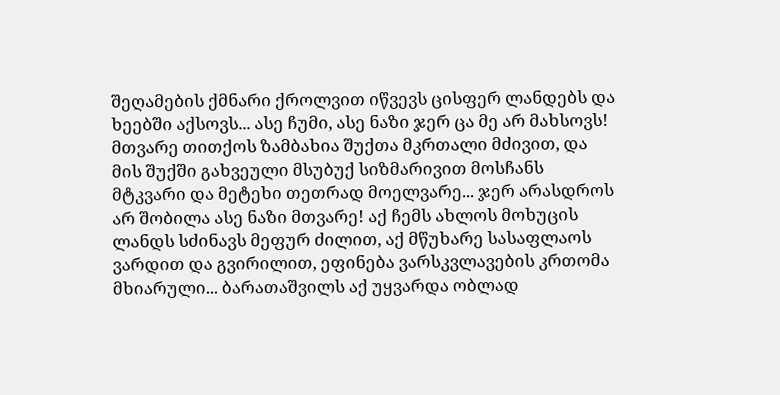შეღამების ქმნარი ქროლვით იწვევს ცისფერ ლანდებს და ხეებში აქსოვს... ასე ჩუმი, ასე ნაზი ჯერ ცა მე არ მახსოვს! მთვარე თითქოს ზამბახია შუქთა მკრთალი მძივით, და მის შუქში გახვეული მსუბუქ სიზმარივით მოსჩანს მტკვარი და მეტეხი თეთრად მოელვარე... ჯერ არასდროს არ შობილა ასე ნაზი მთვარე! აქ ჩემს ახლოს მოხუცის ლანდს სძინავს მეფურ ძილით, აქ მწუხარე სასაფლაოს ვარდით და გვირილით, ეფინება ვარსკვლავების კრთომა მხიარული... ბარათაშვილს აქ უყვარდა ობლად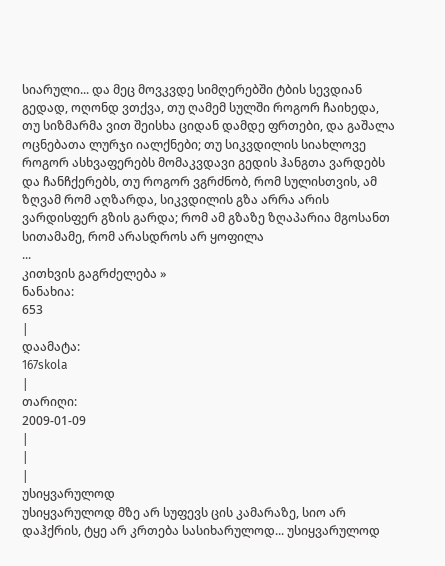სიარული... და მეც მოვკვდე სიმღერებში ტბის სევდიან გედად, ოღონდ ვთქვა, თუ ღამემ სულში როგორ ჩაიხედა, თუ სიზმარმა ვით შეისხა ციდან დამდე ფრთები, და გაშალა ოცნებათა ლურჯი იალქნები; თუ სიკვდილის სიახლოვე როგორ ასხვაფერებს მომაკვდავი გედის ჰანგთა ვარდებს და ჩანჩქერებს, თუ როგორ ვგრძნობ, რომ სულისთვის, ამ ზღვამ რომ აღზარდა, სიკვდილის გზა არრა არის ვარდისფერ გზის გარდა; რომ ამ გზაზე ზღაპარია მგოსანთ სითამამე, რომ არასდროს არ ყოფილა
...
კითხვის გაგრძელება »
ნანახია:
653
|
დაამატა:
167skola
|
თარიღი:
2009-01-09
|
|
|
უსიყვარულოდ
უსიყვარულოდ მზე არ სუფევს ცის კამარაზე, სიო არ დაჰქრის, ტყე არ კრთება სასიხარულოდ... უსიყვარულოდ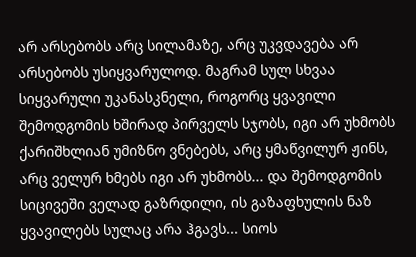არ არსებობს არც სილამაზე, არც უკვდავება არ არსებობს უსიყვარულოდ. მაგრამ სულ სხვაა სიყვარული უკანასკნელი, როგორც ყვავილი შემოდგომის ხშირად პირველს სჯობს, იგი არ უხმობს ქარიშხლიან უმიზნო ვნებებს, არც ყმაწვილურ ჟინს, არც ველურ ხმებს იგი არ უხმობს... და შემოდგომის სიცივეში ველად გაზრდილი, ის გაზაფხულის ნაზ ყვავილებს სულაც არა ჰგავს... სიოს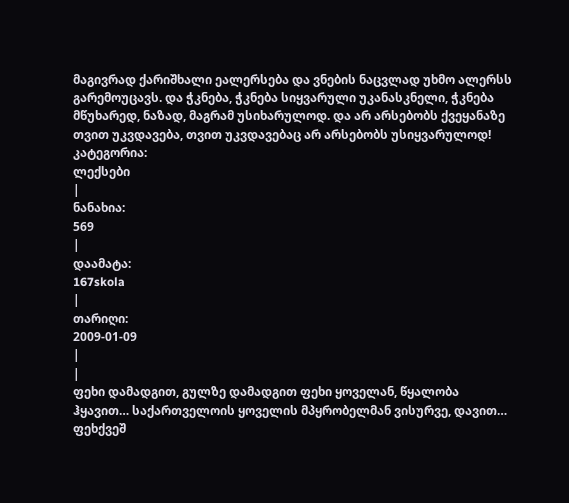მაგივრად ქარიშხალი ეალერსება და ვნების ნაცვლად უხმო ალერსს გარემოუცავს. და ჭკნება, ჭკნება სიყვარული უკანასკნელი, ჭკნება მწუხარედ, ნაზად, მაგრამ უსიხარულოდ. და არ არსებობს ქვეყანაზე თვით უკვდავება, თვით უკვდავებაც არ არსებობს უსიყვარულოდ!
კატეგორია:
ლექსები
|
ნანახია:
569
|
დაამატა:
167skola
|
თარიღი:
2009-01-09
|
|
ფეხი დამადგით, გულზე დამადგით ფეხი ყოველან, წყალობა ჰყავით… საქართველოის ყოველის მპყრობელმან ვისურვე, დავით… ფეხქვეშ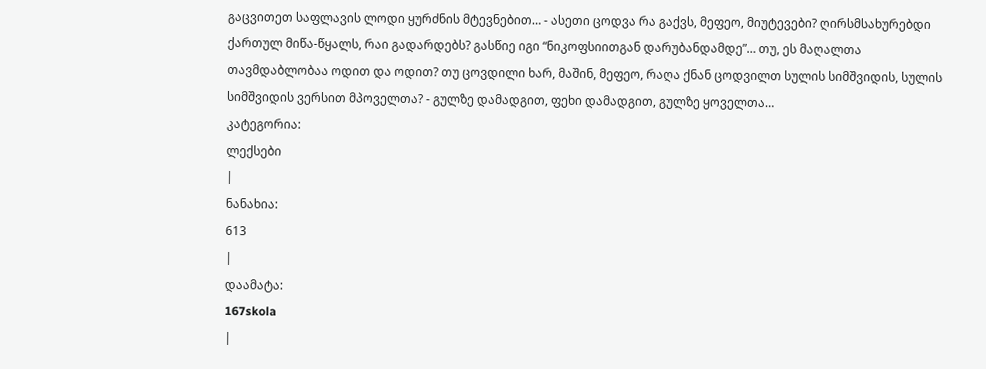გაცვითეთ საფლავის ლოდი ყურძნის მტევნებით… - ასეთი ცოდვა რა გაქვს, მეფეო, მიუტევები? ღირსმსახურებდი ქართულ მიწა-წყალს, რაი გადარდებს? გასწიე იგი “ნიკოფსიითგან დარუბანდამდე”… თუ, ეს მაღალთა თავმდაბლობაა ოდით და ოდით? თუ ცოვდილი ხარ, მაშინ, მეფეო, რაღა ქნან ცოდვილთ სულის სიმშვიდის, სულის სიმშვიდის ვერსით მპოველთა? - გულზე დამადგით, ფეხი დამადგით, გულზე ყოველთა…
კატეგორია:
ლექსები
|
ნანახია:
613
|
დაამატა:
167skola
|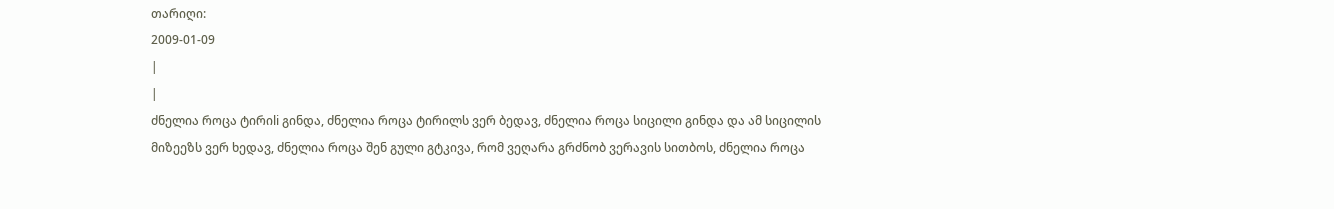თარიღი:
2009-01-09
|
|
ძნელია როცა ტირიli გინდა, ძნელია როცა ტირილს ვერ ბედავ, ძნელია როცა სიცილი გინდა და ამ სიცილის მიზეეზს ვერ ხედავ, ძნელია როცა შენ გული გტკივა, რომ ვეღარა გრძნობ ვერავის სითბოს, ძნელია როცა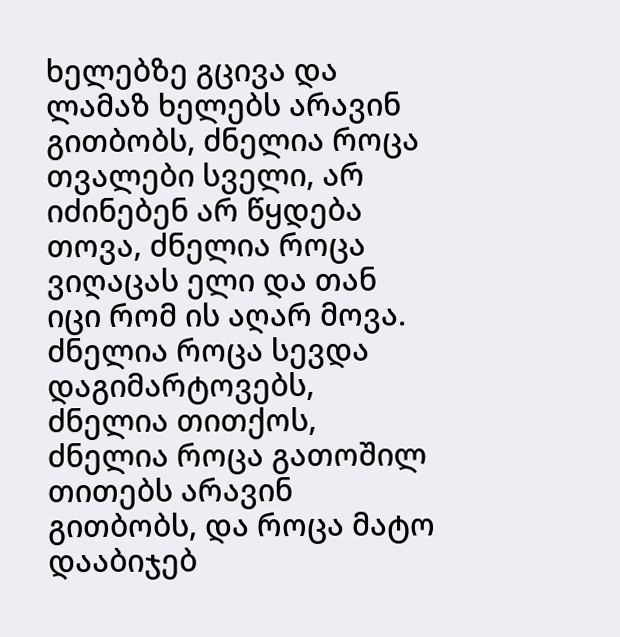ხელებზე გცივა და ლამაზ ხელებს არავინ გითბობს, ძნელია როცა თვალები სველი, არ იძინებენ არ წყდება თოვა, ძნელია როცა ვიღაცას ელი და თან იცი რომ ის აღარ მოვა. ძნელია როცა სევდა დაგიმარტოვებს, ძნელია თითქოს, ძნელია როცა გათოშილ თითებს არავინ გითბობს, და როცა მატო დააბიჯებ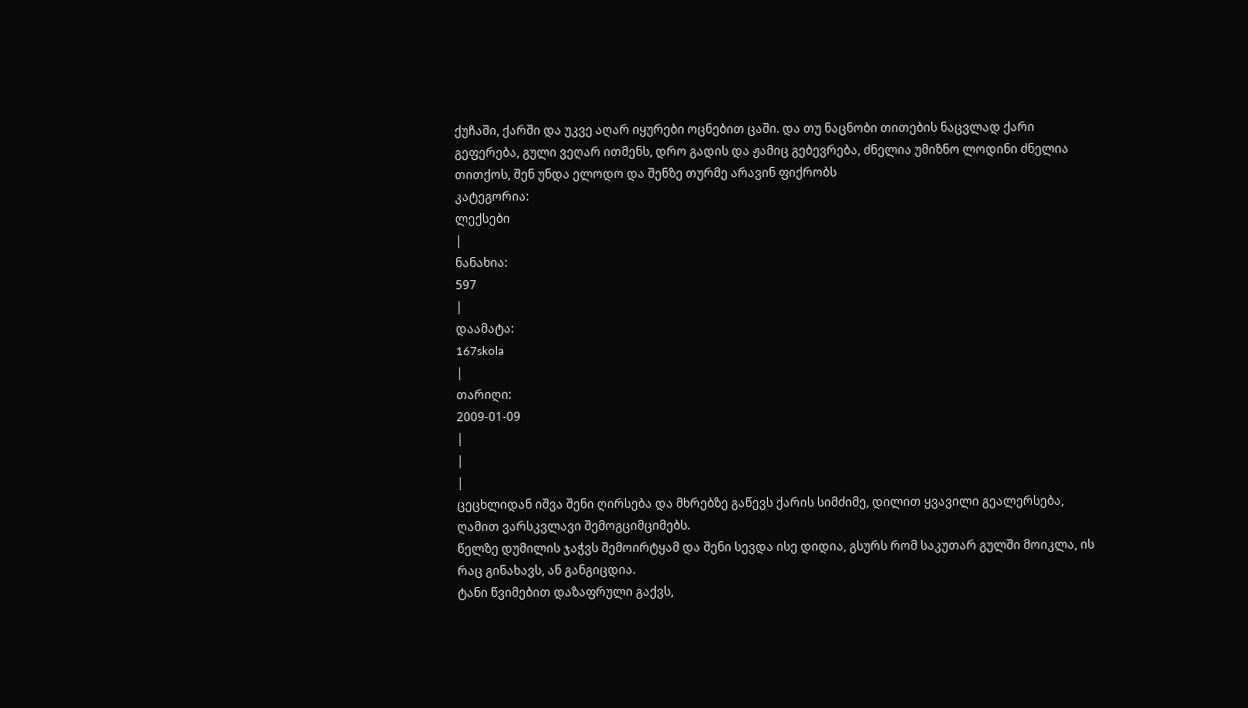ქუჩაში, ქარში და უკვე აღარ იყურები ოცნებით ცაში. და თუ ნაცნობი თითების ნაცვლად ქარი გეფერება, გული ვეღარ ითმენს, დრო გადის და ჟამიც გებევრება, ძნელია უმიზნო ლოდინი ძნელია თითქოს, შენ უნდა ელოდო და შენზე თურმე არავინ ფიქრობს
კატეგორია:
ლექსები
|
ნანახია:
597
|
დაამატა:
167skola
|
თარიღი:
2009-01-09
|
|
|
ცეცხლიდან იშვა შენი ღირსება და მხრებზე გაწევს ქარის სიმძიმე, დილით ყვავილი გეალერსება, ღამით ვარსკვლავი შემოგციმციმებს.
წელზე დუმილის ჯაჭვს შემოირტყამ და შენი სევდა ისე დიდია, გსურს რომ საკუთარ გულში მოიკლა, ის რაც გინახავს, ან განგიცდია.
ტანი წვიმებით დაზაფრული გაქვს,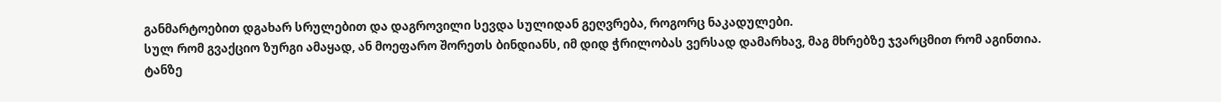განმარტოებით დგახარ სრულებით და დაგროვილი სევდა სულიდან გეღვრება, როგორც ნაკადულები.
სულ რომ გვაქციო ზურგი ამაყად, ან მოეფარო შორეთს ბინდიანს, იმ დიდ ჭრილობას ვერსად დამარხავ, მაგ მხრებზე ჯვარცმით რომ აგინთია.
ტანზე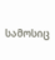სამოსიც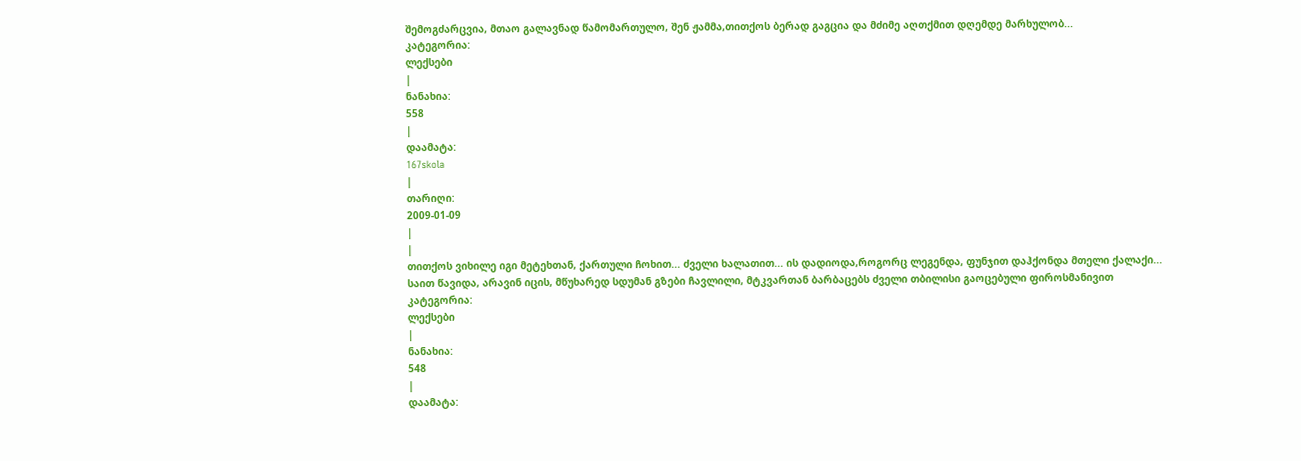შემოგძარცვია, მთაო გალავნად წამომართულო, შენ ჟამმა,თითქოს ბერად გაგცია და მძიმე აღთქმით დღემდე მარხულობ...
კატეგორია:
ლექსები
|
ნანახია:
558
|
დაამატა:
167skola
|
თარიღი:
2009-01-09
|
|
თითქოს ვიხილე იგი მეტეხთან, ქართული ჩოხით... ძველი ხალათით... ის დადიოდა,როგორც ლეგენდა, ფუნჯით დაჰქონდა მთელი ქალაქი...
საით წავიდა, არავინ იცის, მწუხარედ სდუმან გზები ჩავლილი, მტკვართან ბარბაცებს ძველი თბილისი გაოცებული ფიროსმანივით
კატეგორია:
ლექსები
|
ნანახია:
548
|
დაამატა: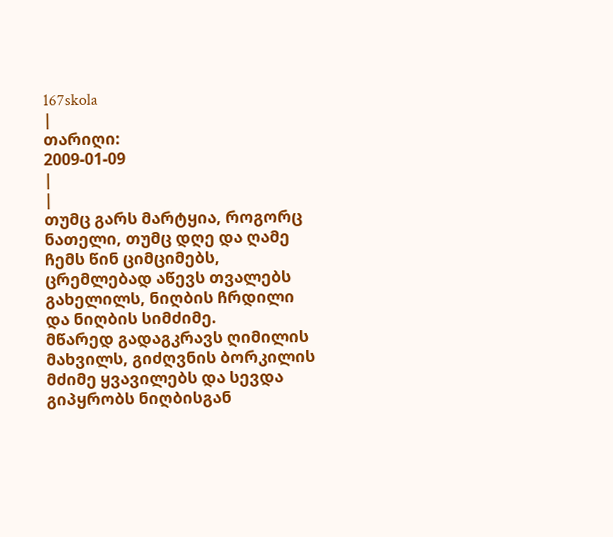167skola
|
თარიღი:
2009-01-09
|
|
თუმც გარს მარტყია, როგორც ნათელი, თუმც დღე და ღამე ჩემს წინ ციმციმებს, ცრემლებად აწევს თვალებს გახელილს, ნიღბის ჩრდილი და ნიღბის სიმძიმე.
მწარედ გადაგკრავს ღიმილის მახვილს, გიძღვნის ბორკილის მძიმე ყვავილებს და სევდა გიპყრობს ნიღბისგან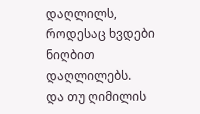დაღლილს, როდესაც ხვდები ნიღბით დაღლილებს.
და თუ ღიმილის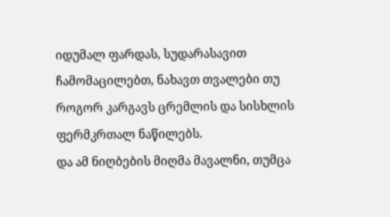იდუმალ ფარდას, სუდარასავით ჩამომაცილებთ, ნახავთ თვალები თუ როგორ კარგავს ცრემლის და სისხლის ფერმკრთალ ნაწილებს.
და ამ ნიღბების მიღმა მავალნი, თუმცა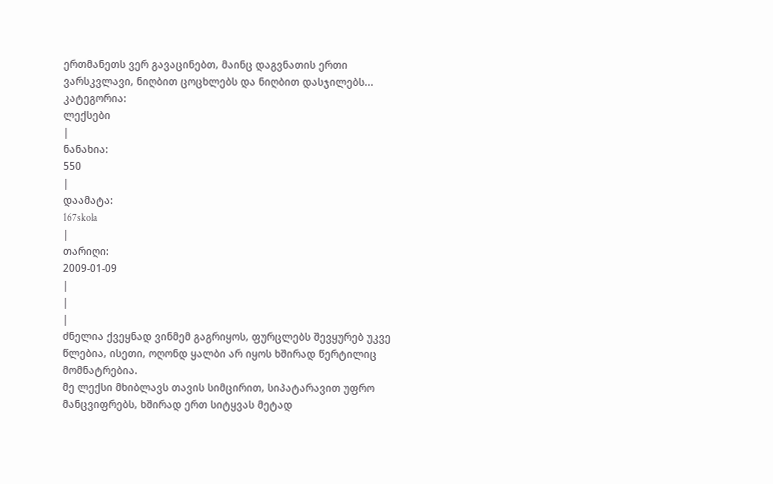ერთმანეთს ვერ გავაცინებთ, მაინც დაგვნათის ერთი ვარსკვლავი, ნიღბით ცოცხლებს და ნიღბით დასჯილებს...
კატეგორია:
ლექსები
|
ნანახია:
550
|
დაამატა:
167skola
|
თარიღი:
2009-01-09
|
|
|
ძნელია ქვეყნად ვინმემ გაგრიყოს, ფურცლებს შევყურებ უკვე წლებია, ისეთი, ოღონდ ყალბი არ იყოს ხშირად წერტილიც მომნატრებია.
მე ლექსი მხიბლავს თავის სიმცირით, სიპატარავით უფრო მანცვიფრებს, ხშირად ერთ სიტყვას მეტად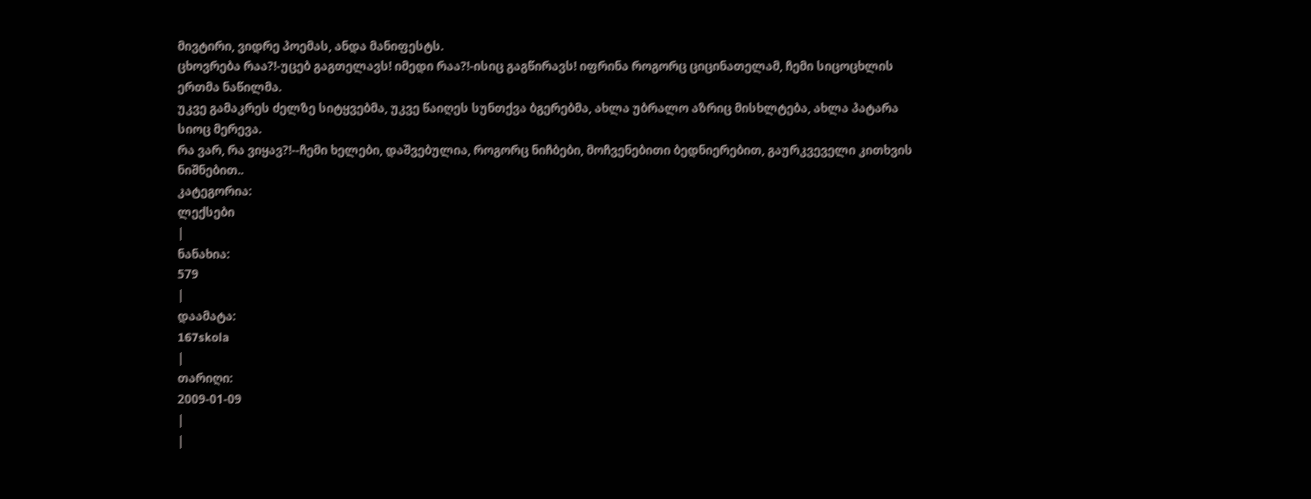მივტირი, ვიდრე პოემას, ანდა მანიფესტს.
ცხოვრება რაა?!-უცებ გაგთელავს! იმედი რაა?!-ისიც გაგწირავს! იფრინა როგორც ციცინათელამ, ჩემი სიცოცხლის ერთმა ნაწილმა.
უკვე გამაკრეს ძელზე სიტყვებმა, უკვე წაიღეს სუნთქვა ბგერებმა, ახლა უბრალო აზრიც მისხლტება, ახლა პატარა სიოც მერევა.
რა ვარ, რა ვიყავ?!--ჩემი ხელები, დაშვებულია, როგორც ნიჩბები, მოჩვენებითი ბედნიერებით, გაურკვეველი კითხვის ნიშნებით..
კატეგორია:
ლექსები
|
ნანახია:
579
|
დაამატა:
167skola
|
თარიღი:
2009-01-09
|
|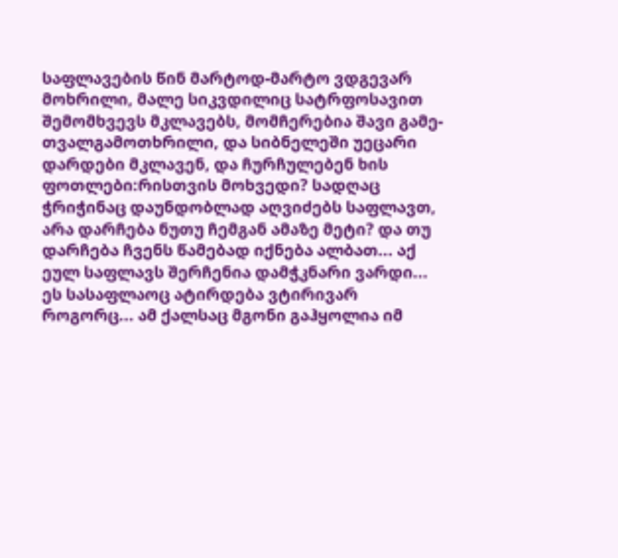საფლავების წინ მარტოდ-მარტო ვდგევარ მოხრილი, მალე სიკვდილიც სატრფოსავით შემომხვევს მკლავებს, მომჩერებია შავი გამე-თვალგამოთხრილი, და სიბნელეში უეცარი დარდები მკლავენ, და ჩურჩულებენ ხის ფოთლები:რისთვის მოხვედი? სადღაც ჭრიჭინაც დაუნდობლად აღვიძებს საფლავთ, არა დარჩება ნუთუ ჩემგან ამაზე მეტი? და თუ დარჩება ჩვენს წამებად იქნება ალბათ... აქ ეულ საფლავს შერჩენია დამჭკნარი ვარდი... ეს სასაფლაოც ატირდება ვტირივარ როგორც... ამ ქალსაც მგონი გაჰყოლია იმ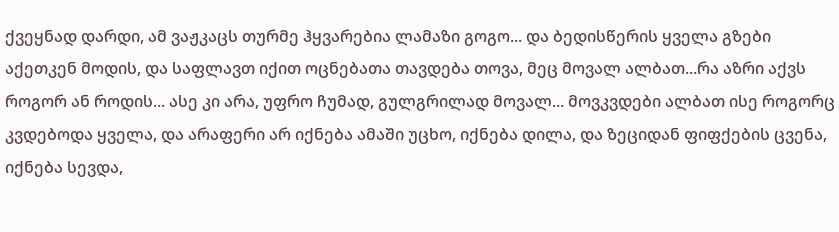ქვეყნად დარდი, ამ ვაჟკაცს თურმე ჰყვარებია ლამაზი გოგო... და ბედისწერის ყველა გზები აქეთკენ მოდის, და საფლავთ იქით ოცნებათა თავდება თოვა, მეც მოვალ ალბათ...რა აზრი აქვს როგორ ან როდის... ასე კი არა, უფრო ჩუმად, გულგრილად მოვალ... მოვკვდები ალბათ ისე როგორც კვდებოდა ყველა, და არაფერი არ იქნება ამაში უცხო, იქნება დილა, და ზეციდან ფიფქების ცვენა, იქნება სევდა,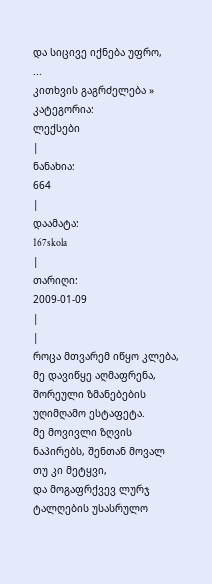და სიცივე იქნება უფრო,
...
კითხვის გაგრძელება »
კატეგორია:
ლექსები
|
ნანახია:
664
|
დაამატა:
167skola
|
თარიღი:
2009-01-09
|
|
როცა მთვარემ იწყო კლება,
მე დავიწყე აღმაფრენა,
შორეული ზმანებების უღიმღამო ესტაფეტა.
მე მოვივლი ზღვის ნაპირებს, შენთან მოვალ
თუ კი მეტყვი,
და მოგაფრქვევ ლურჯ ტალღების უსასრულო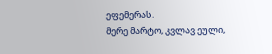ეფემერას.
მერე მარტო, კვლავ ეული,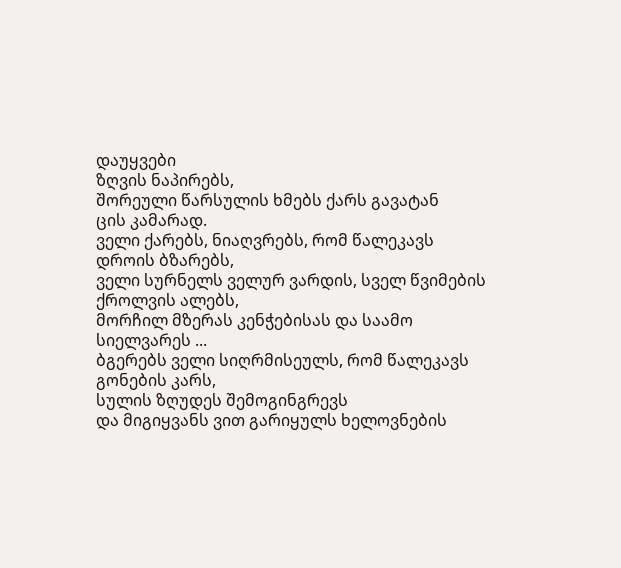დაუყვები
ზღვის ნაპირებს,
შორეული წარსულის ხმებს ქარს გავატან
ცის კამარად.
ველი ქარებს, ნიაღვრებს, რომ წალეკავს
დროის ბზარებს,
ველი სურნელს ველურ ვარდის, სველ წვიმების
ქროლვის ალებს,
მორჩილ მზერას კენჭებისას და საამო
სიელვარეს ...
ბგერებს ველი სიღრმისეულს, რომ წალეკავს
გონების კარს,
სულის ზღუდეს შემოგინგრევს
და მიგიყვანს ვით გარიყულს ხელოვნების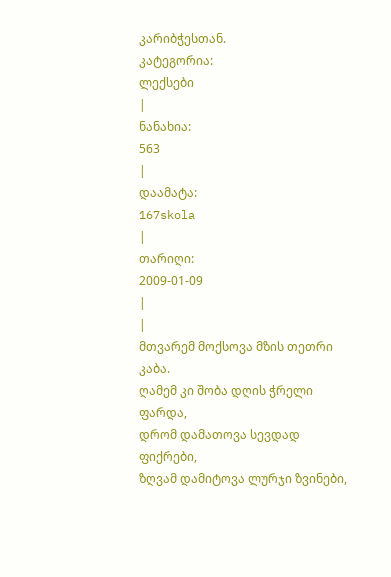კარიბჭესთან.
კატეგორია:
ლექსები
|
ნანახია:
563
|
დაამატა:
167skola
|
თარიღი:
2009-01-09
|
|
მთვარემ მოქსოვა მზის თეთრი კაბა.
ღამემ კი შობა დღის ჭრელი ფარდა,
დრომ დამათოვა სევდად ფიქრები,
ზღვამ დამიტოვა ლურჯი ზვინები,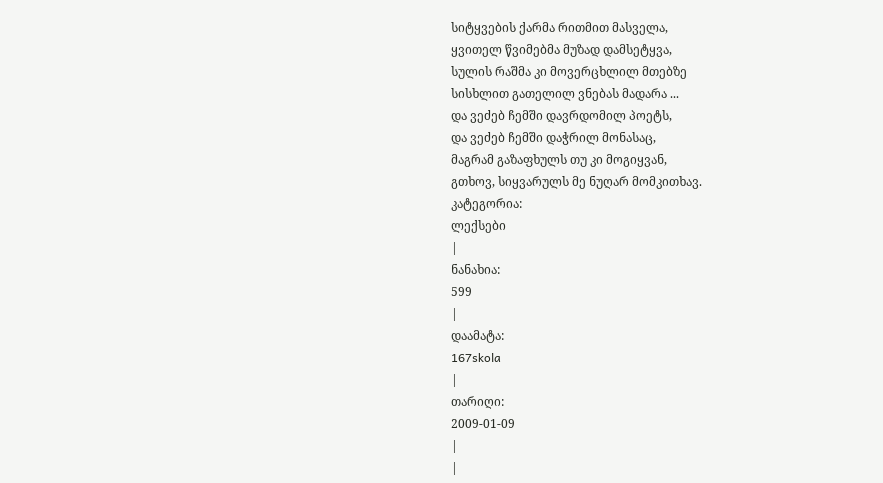სიტყვების ქარმა რითმით მასველა,
ყვითელ წვიმებმა მუზად დამსეტყვა,
სულის რაშმა კი მოვერცხლილ მთებზე
სისხლით გათელილ ვნებას მადარა ...
და ვეძებ ჩემში დავრდომილ პოეტს,
და ვეძებ ჩემში დაჭრილ მონასაც,
მაგრამ გაზაფხულს თუ კი მოგიყვან,
გთხოვ, სიყვარულს მე ნუღარ მომკითხავ.
კატეგორია:
ლექსები
|
ნანახია:
599
|
დაამატა:
167skola
|
თარიღი:
2009-01-09
|
|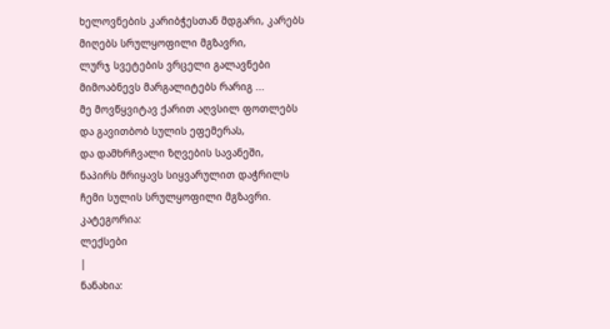ხელოვნების კარიბჭესთან მდგარი, კარებს
მიღებს სრულყოფილი მგზავრი,
ლურჯ სვეტების ვრცელი გალავნები
მიმოაბნევს მარგალიტებს რარიგ ...
მე მოვწყვიტავ ქარით აღვსილ ფოთლებს
და გავითბობ სულის ეფემერას,
და დამხრჩვალი ზღვების სავანეში,
ნაპირს მრიყავს სიყვარულით დაჭრილს
ჩემი სულის სრულყოფილი მგზავრი.
კატეგორია:
ლექსები
|
ნანახია: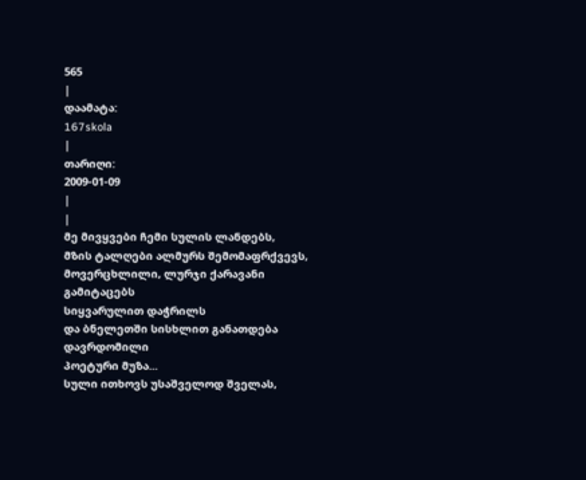565
|
დაამატა:
167skola
|
თარიღი:
2009-01-09
|
|
მე მივყვები ჩემი სულის ლანდებს,
მზის ტალღები ალმურს შემომაფრქვევს,
მოვერცხლილი, ლურჯი ქარავანი გამიტაცებს
სიყვარულით დაჭრილს
და ბნელეთში სისხლით განათდება დავრდომილი
პოეტური მუზა...
სული ითხოვს უსაშველოდ შველას,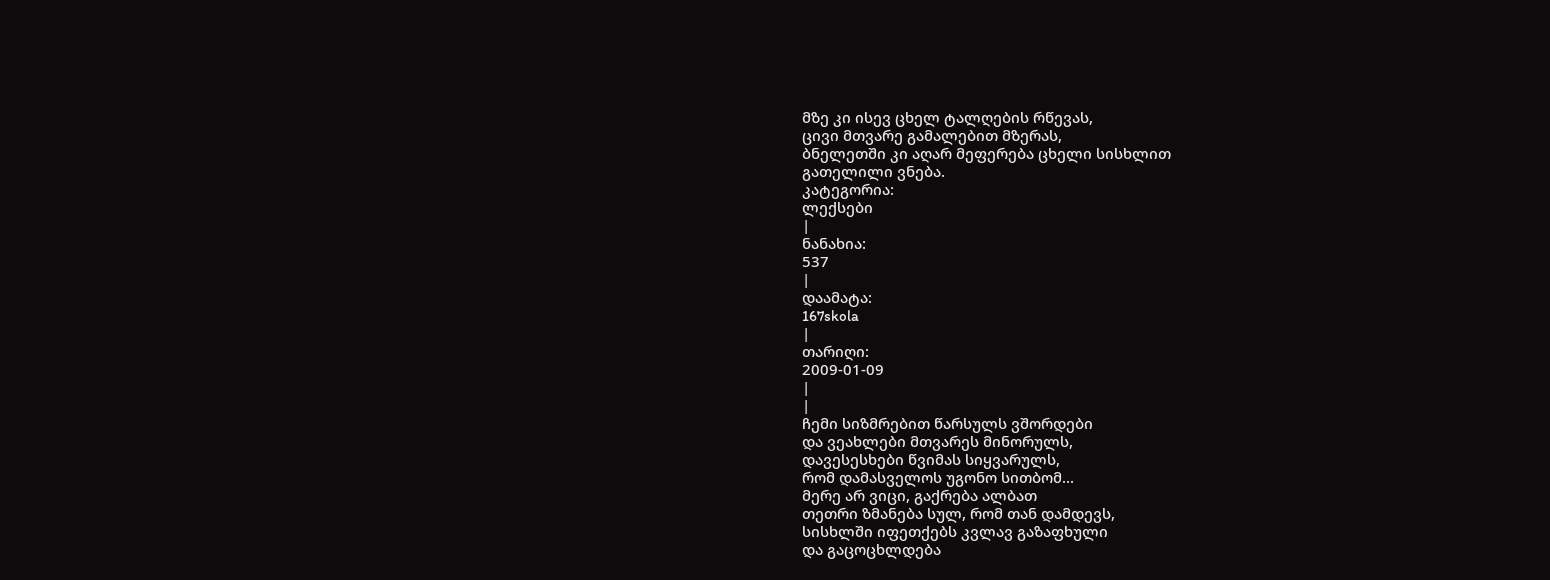მზე კი ისევ ცხელ ტალღების რწევას,
ცივი მთვარე გამალებით მზერას,
ბნელეთში კი აღარ მეფერება ცხელი სისხლით
გათელილი ვნება.
კატეგორია:
ლექსები
|
ნანახია:
537
|
დაამატა:
167skola
|
თარიღი:
2009-01-09
|
|
ჩემი სიზმრებით წარსულს ვშორდები
და ვეახლები მთვარეს მინორულს,
დავესესხები წვიმას სიყვარულს,
რომ დამასველოს უგონო სითბომ...
მერე არ ვიცი, გაქრება ალბათ
თეთრი ზმანება სულ, რომ თან დამდევს,
სისხლში იფეთქებს კვლავ გაზაფხული
და გაცოცხლდება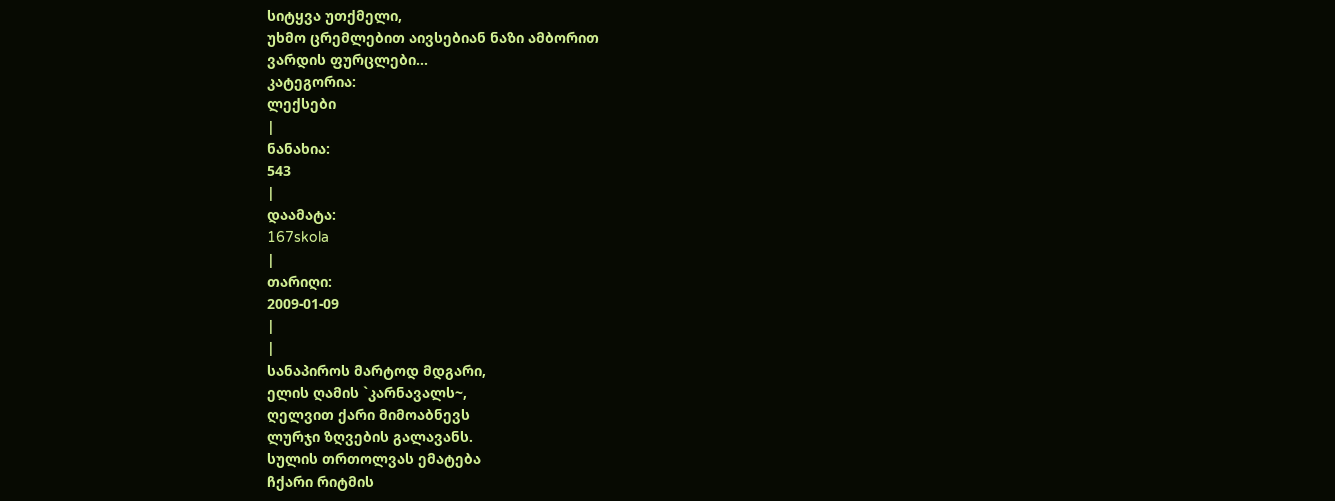სიტყვა უთქმელი,
უხმო ცრემლებით აივსებიან ნაზი ამბორით
ვარდის ფურცლები...
კატეგორია:
ლექსები
|
ნანახია:
543
|
დაამატა:
167skola
|
თარიღი:
2009-01-09
|
|
სანაპიროს მარტოდ მდგარი,
ელის ღამის `კარნავალს~,
ღელვით ქარი მიმოაბნევს
ლურჯი ზღვების გალავანს.
სულის თრთოლვას ემატება
ჩქარი რიტმის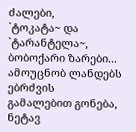ძალები,
`ტოკატა~ და `ტარანტელა~,
ბობოქარი ზარები...
ამოუცნობ ლანდებს ებრძვის
გამალებით გონება,
ნეტავ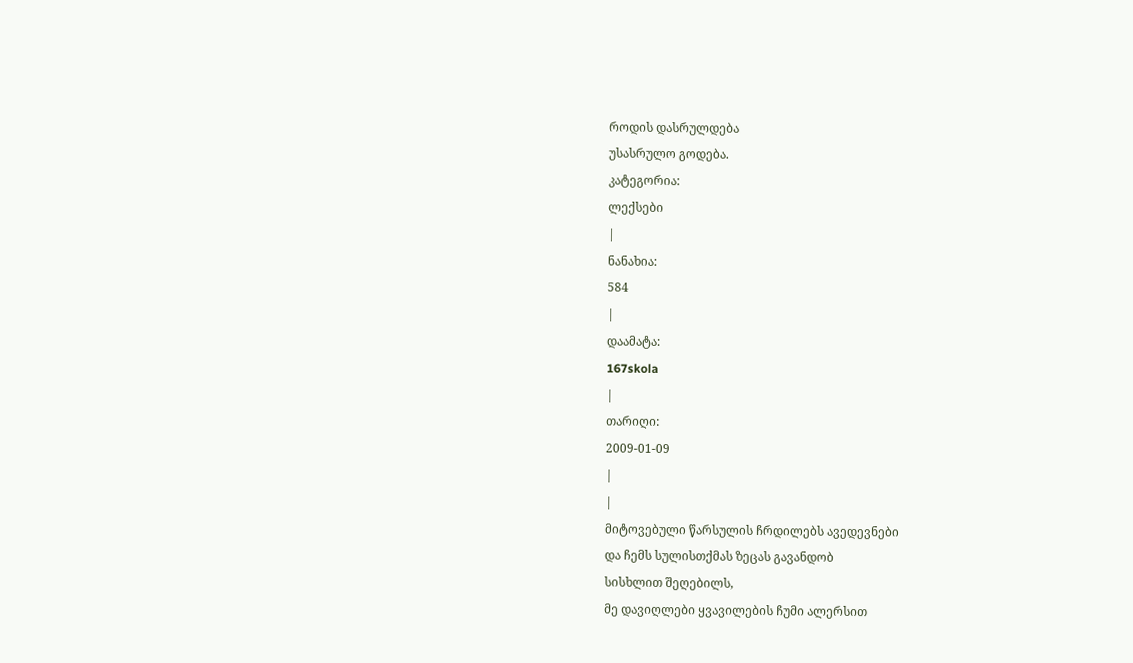როდის დასრულდება
უსასრულო გოდება.
კატეგორია:
ლექსები
|
ნანახია:
584
|
დაამატა:
167skola
|
თარიღი:
2009-01-09
|
|
მიტოვებული წარსულის ჩრდილებს ავედევნები
და ჩემს სულისთქმას ზეცას გავანდობ
სისხლით შეღებილს,
მე დავიღლები ყვავილების ჩუმი ალერსით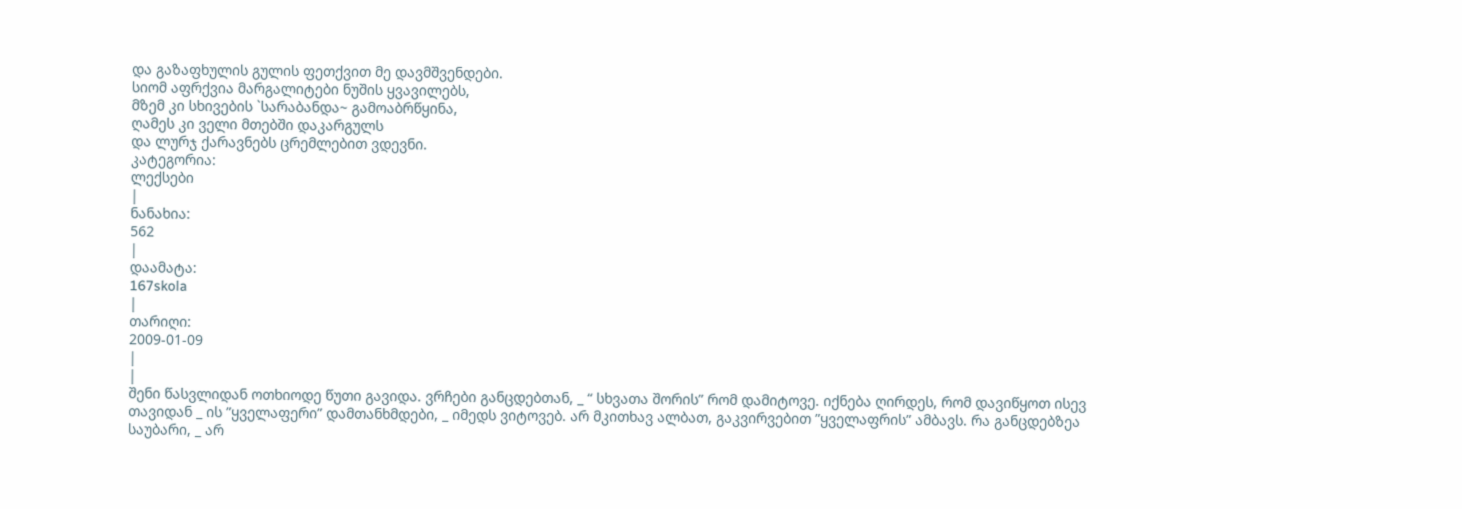და გაზაფხულის გულის ფეთქვით მე დავმშვენდები.
სიომ აფრქვია მარგალიტები ნუშის ყვავილებს,
მზემ კი სხივების `სარაბანდა~ გამოაბრწყინა,
ღამეს კი ველი მთებში დაკარგულს
და ლურჯ ქარავნებს ცრემლებით ვდევნი.
კატეგორია:
ლექსები
|
ნანახია:
562
|
დაამატა:
167skola
|
თარიღი:
2009-01-09
|
|
შენი წასვლიდან ოთხიოდე წუთი გავიდა. ვრჩები განცდებთან, _ “ სხვათა შორის” რომ დამიტოვე. იქნება ღირდეს, რომ დავიწყოთ ისევ თავიდან _ ის ”ყველაფერი” დამთანხმდები, _ იმედს ვიტოვებ. არ მკითხავ ალბათ, გაკვირვებით ”ყველაფრის” ამბავს. რა განცდებზეა საუბარი, _ არ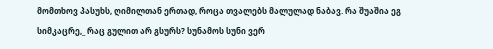მომთხოვ პასუხს, ღიმილთან ერთად, როცა თვალებს მალულად ნაბავ. რა შუაშია ეგ სიმკაცრე,_ რაც გულით არ გსურს? სუნამოს სუნი ვერ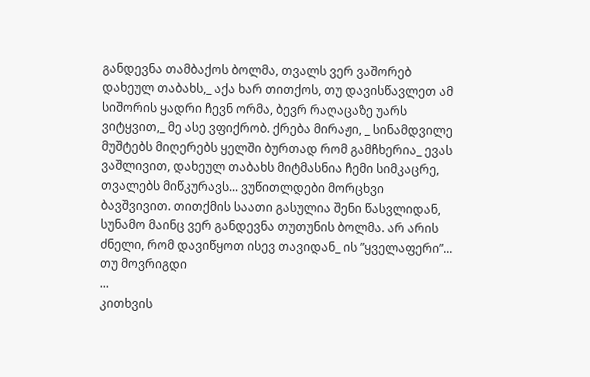განდევნა თამბაქოს ბოლმა, თვალს ვერ ვაშორებ დახეულ თაბახს,_ აქა ხარ თითქოს, თუ დავისწავლეთ ამ სიშორის ყადრი ჩევნ ორმა, ბევრ რაღაცაზე უარს ვიტყვით,_ მე ასე ვფიქრობ. ქრება მირაჟი, _ სინამდვილე მუშტებს მიღერებს ყელში ბურთად რომ გამჩხერია_ ევას ვაშლივით, დახეულ თაბახს მიტმასნია ჩემი სიმკაცრე, თვალებს მიწკურავს... ვუწითლდები მორცხვი ბავშვივით. თითქმის საათი გასულია შენი წასვლიდან, სუნამო მაინც ვერ განდევნა თუთუნის ბოლმა. არ არის ძნელი, რომ დავიწყოთ ისევ თავიდან_ ის ”ყველაფერი”... თუ მოვრიგდი
...
კითხვის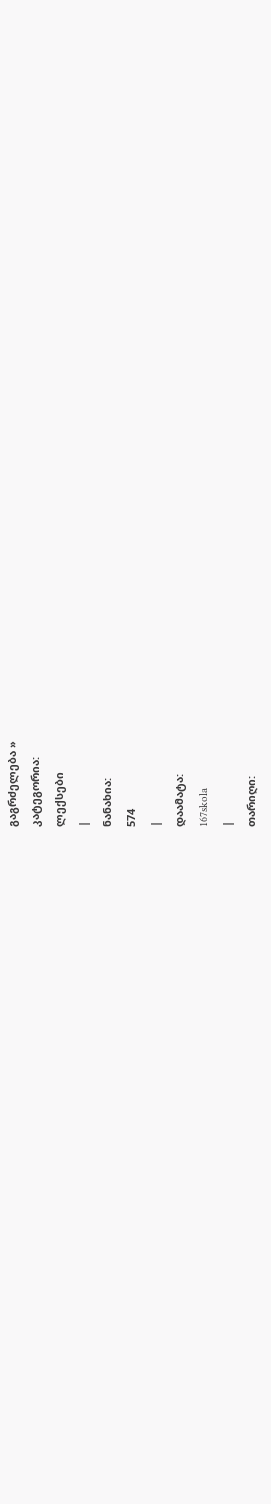გაგრძელება »
კატეგორია:
ლექსები
|
ნანახია:
574
|
დაამატა:
167skola
|
თარიღი: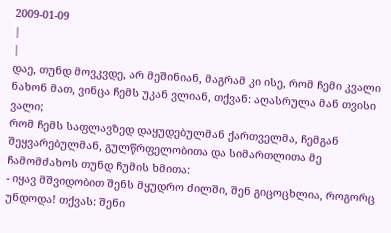2009-01-09
|
|
დაე, თუნდ მოვკვდე, არ მეშინიან, მაგრამ კი ისე, რომ ჩემი კვალი ნახონ მათ, ვინცა ჩემს უკან ვლიან, თქვან: აღასრულა მან თვისი ვალი;
რომ ჩემს საფლავზედ დაყუდებულმან ქართველმა, ჩემგან შეყვარებულმან, გულწრფელობითა და სიმართლითა მე ჩამომძახოს თუნდ ჩუმის ხმითა:
- იყავ მშვიდობით შენს მყუდრო ძილში, შენ გიცოცხლია, როგორც უნდოდა! თქვას: შენი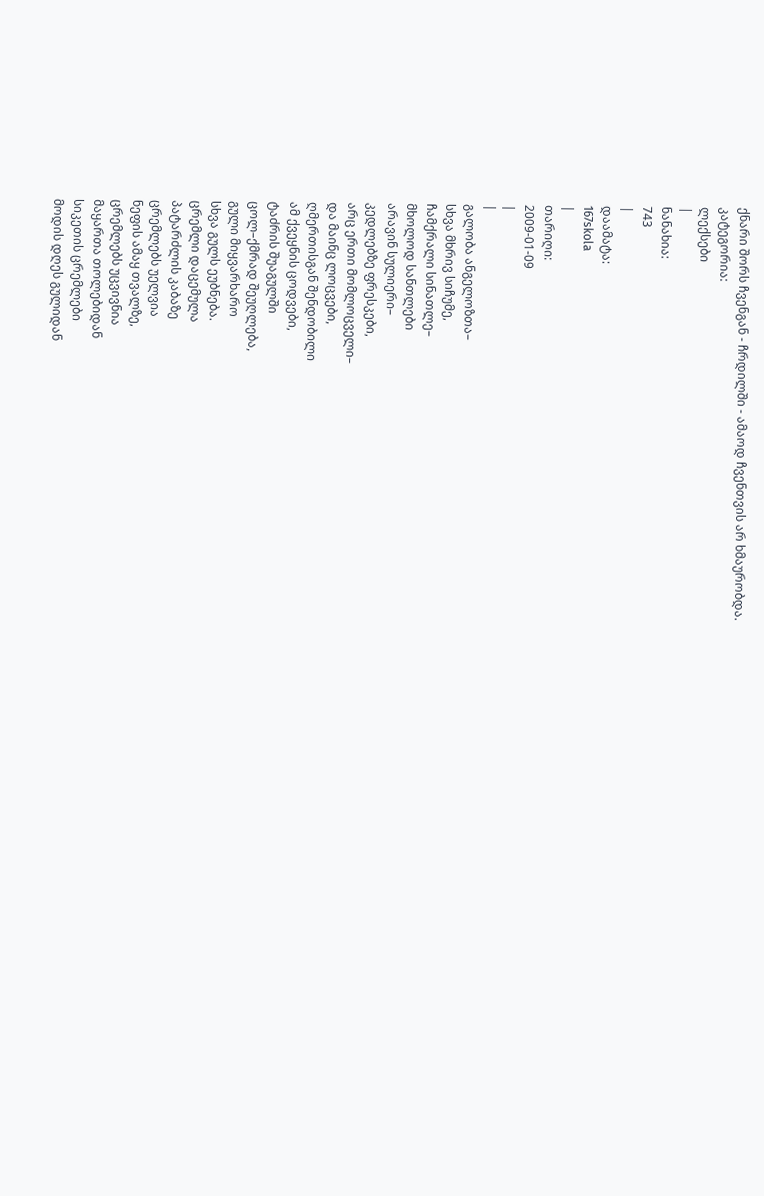ქნარი შორს ჩვენგან - ჩრდილში - ამაოდ ჩვენთვის არ ხმაურობდა.
კატეგორია:
ლექსები
|
ნანახია:
743
|
დაამატა:
167skola
|
თარიღი:
2009-01-09
|
|
გალობა ანგელოზთა–
სხვა მხრივ სიჩუმე,
ჩამქრალი სინათლე–
მხოლოდ სანთლები
არავინ სულიერი–
კედლებზე ფრესკები,
არც ერთი მომლოცველი–
და მაინც ლოცვები,
ღმერთისგან შენდობილი
ამ ქვეყნის ცოდვები,
ტაძრის შუაგულში
ცოლ–ქმრად შეუღლება,
გული მიყვარხარო
სხვა გულს ეუბნება.
ცრემლი დაცემულა
პატარძლის კაბაზე
ცრემლებს უელვია
ნეფის ამაყ თვალზე,
ცრემლებს უცვივნია
მაყართა თოლებიდან
სიკეთის ცრემლები
მოდის დღეს გულიდან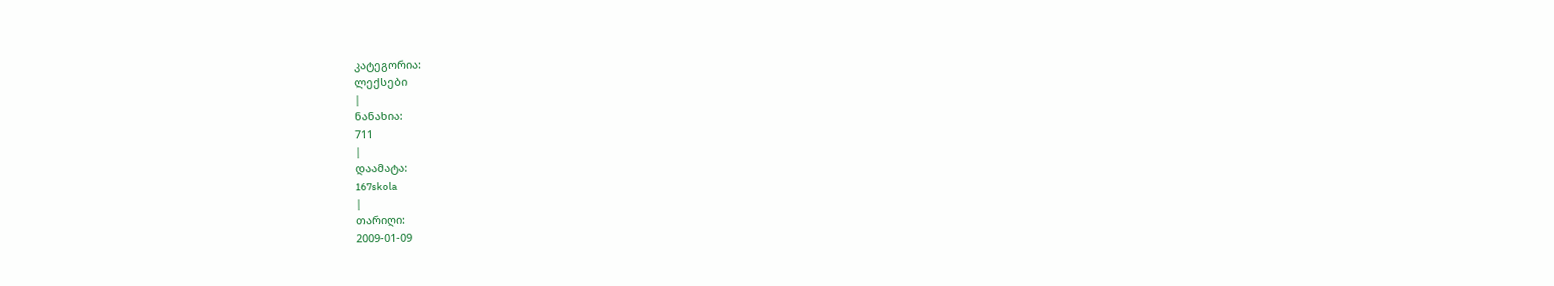კატეგორია:
ლექსები
|
ნანახია:
711
|
დაამატა:
167skola
|
თარიღი:
2009-01-09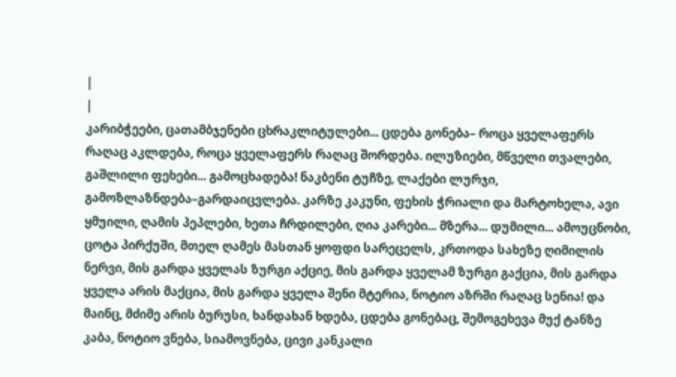|
|
კარიბჭეები, ცათამბჯენები ცხრაკლიტულები... ცდება გონება– როცა ყველაფერს რაღაც აკლდება, როცა ყველაფერს რაღაც შორდება. ილუზიები, მწველი თვალები, გაშლილი ფეხები... გამოცხადება! ნაკბენი ტუჩზე, ლაქები ლურჯი, გამოზლაზნდება–გარდაიცვლება. კარზე კაკუნი, ფეხის ჭრიალი და მარტოხელა, ავი ყმუილი, ღამის პეპლები, ხეთა ჩრდილები, ღია კარები... მზერა... დუმილი... ამოუცნობი, ცოტა პირქუში, მთელ ღამეს მასთან ყოფდი სარეცელს, კრთოდა სახეზე ღიმილის ნერვი, მის გარდა ყველას ზურგი აქციე, მის გარდა ყველამ ზურგი გაქცია, მის გარდა ყველა არის მაქცია, მის გარდა ყველა შენი მტერია, ნოტიო აზრში რაღაც სენია! და მაინც, მძიმე არის ბურუსი, ხანდახან ხდება, ცდება გონებაც, შემოგეხევა მუქ ტანზე კაბა, ნოტიო ვნება, სიამოვნება, ცივი კანკალი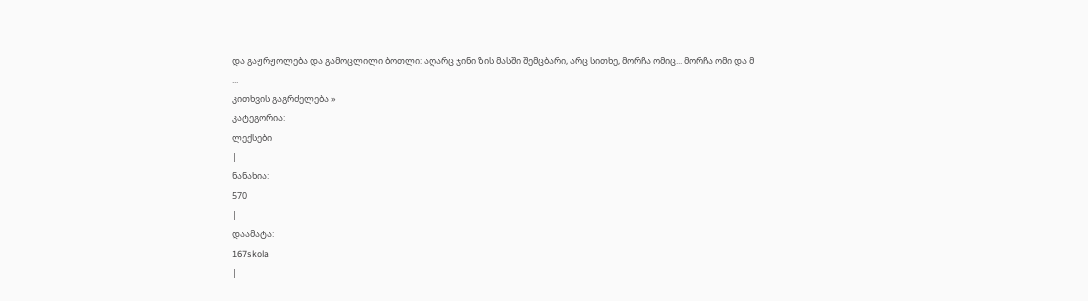და გაჟრჟოლება და გამოცლილი ბოთლი: აღარც ჯინი ზის მასში შემცბარი, არც სითხე, მორჩა ომიც... მორჩა ომი და მ
...
კითხვის გაგრძელება »
კატეგორია:
ლექსები
|
ნანახია:
570
|
დაამატა:
167skola
|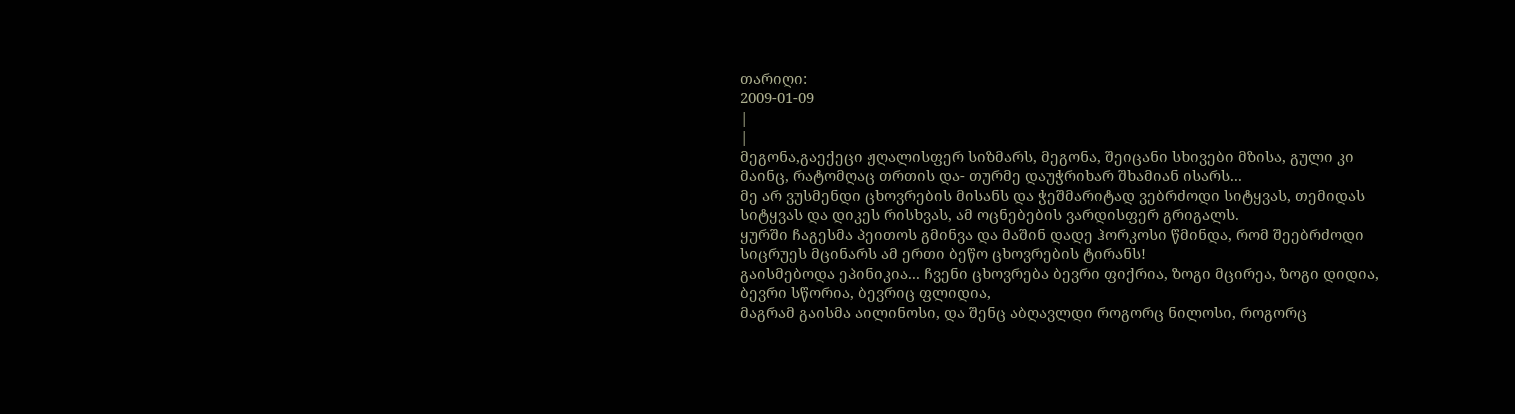თარიღი:
2009-01-09
|
|
მეგონა,გაექეცი ჟღალისფერ სიზმარს, მეგონა, შეიცანი სხივები მზისა, გული კი მაინც, რატომღაც თრთის და- თურმე დაუჭრიხარ შხამიან ისარს...
მე არ ვუსმენდი ცხოვრების მისანს და ჭეშმარიტად ვებრძოდი სიტყვას, თემიდას სიტყვას და დიკეს რისხვას, ამ ოცნებების ვარდისფერ გრიგალს.
ყურში ჩაგესმა პეითოს გმინვა და მაშინ დადე ჰორკოსი წმინდა, რომ შეებრძოდი სიცრუეს მცინარს ამ ერთი ბეწო ცხოვრების ტირანს!
გაისმებოდა ეპინიკია... ჩვენი ცხოვრება ბევრი ფიქრია, ზოგი მცირეა, ზოგი დიდია, ბევრი სწორია, ბევრიც ფლიდია,
მაგრამ გაისმა აილინოსი, და შენც აბღავლდი როგორც ნილოსი, როგორც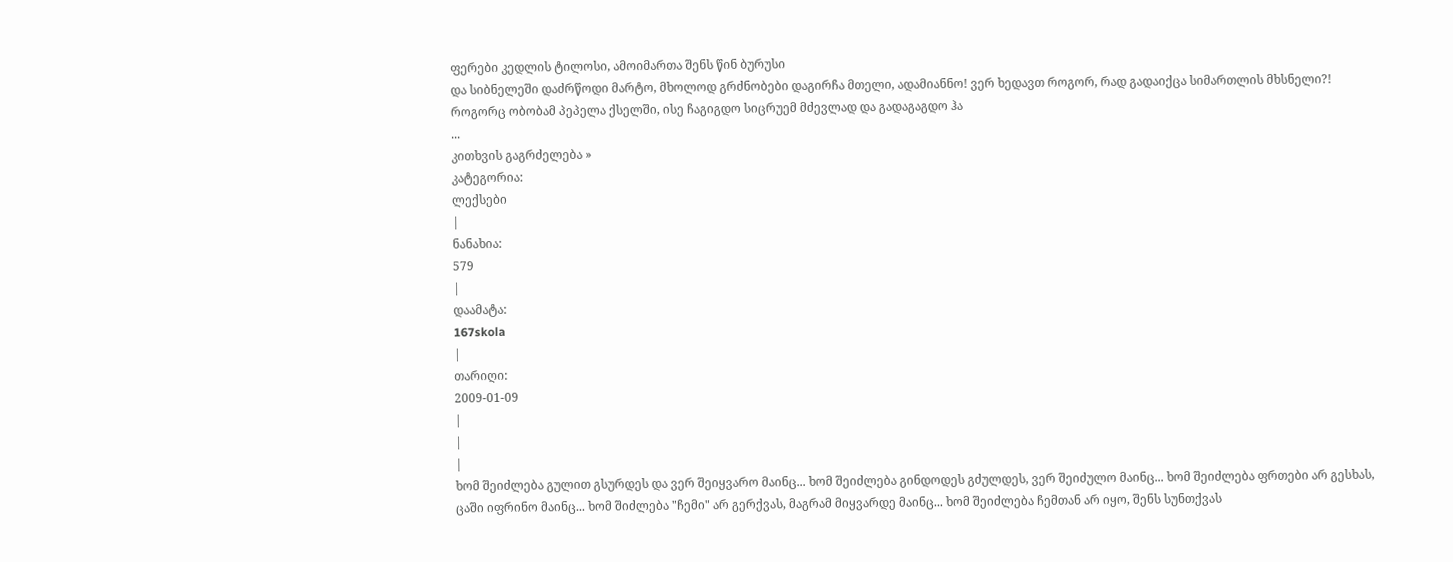ფერები კედლის ტილოსი, ამოიმართა შენს წინ ბურუსი
და სიბნელეში დაძრწოდი მარტო, მხოლოდ გრძნობები დაგირჩა მთელი, ადამიანნო! ვერ ხედავთ როგორ, რად გადაიქცა სიმართლის მხსნელი?!
როგორც ობობამ პეპელა ქსელში, ისე ჩაგიგდო სიცრუემ მძევლად და გადაგაგდო ჰა
...
კითხვის გაგრძელება »
კატეგორია:
ლექსები
|
ნანახია:
579
|
დაამატა:
167skola
|
თარიღი:
2009-01-09
|
|
|
ხომ შეიძლება გულით გსურდეს და ვერ შეიყვარო მაინც... ხომ შეიძლება გინდოდეს გძულდეს, ვერ შეიძულო მაინც... ხომ შეიძლება ფრთები არ გესხას, ცაში იფრინო მაინც... ხომ შიძლება "ჩემი" არ გერქვას, მაგრამ მიყვარდე მაინც... ხომ შეიძლება ჩემთან არ იყო, შენს სუნთქვას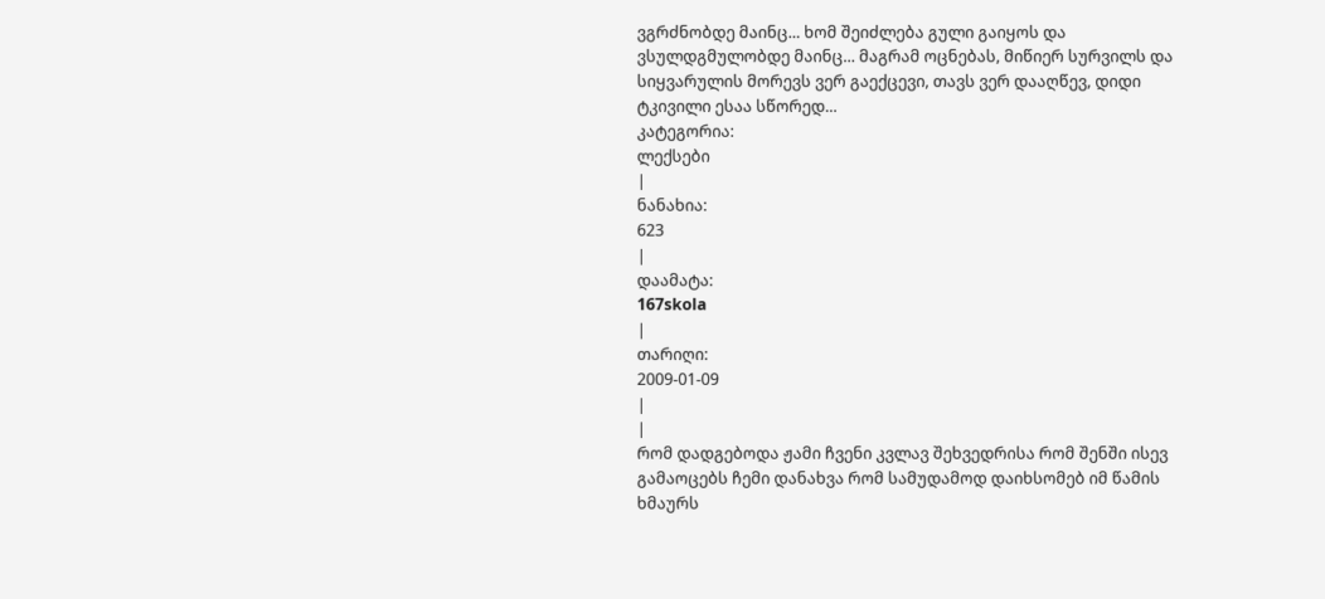ვგრძნობდე მაინც... ხომ შეიძლება გული გაიყოს და ვსულდგმულობდე მაინც... მაგრამ ოცნებას, მიწიერ სურვილს და სიყვარულის მორევს ვერ გაექცევი, თავს ვერ დააღწევ, დიდი ტკივილი ესაა სწორედ...
კატეგორია:
ლექსები
|
ნანახია:
623
|
დაამატა:
167skola
|
თარიღი:
2009-01-09
|
|
რომ დადგებოდა ჟამი ჩვენი კვლავ შეხვედრისა რომ შენში ისევ გამაოცებს ჩემი დანახვა რომ სამუდამოდ დაიხსომებ იმ წამის ხმაურს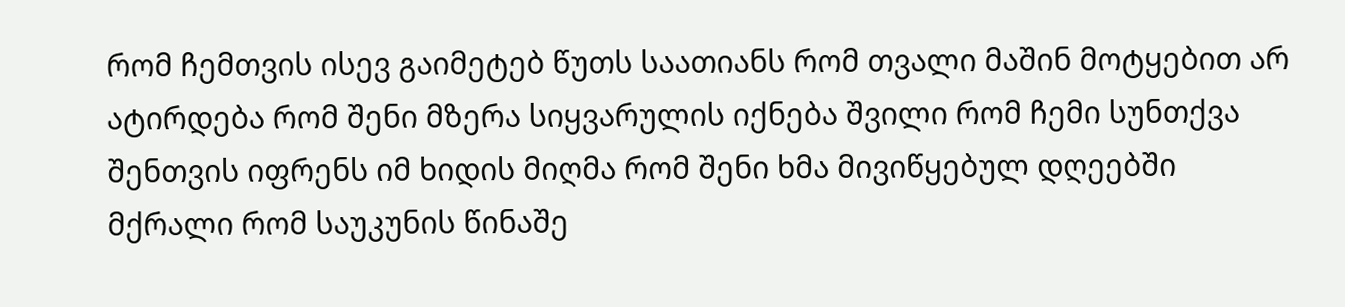რომ ჩემთვის ისევ გაიმეტებ წუთს საათიანს რომ თვალი მაშინ მოტყებით არ ატირდება რომ შენი მზერა სიყვარულის იქნება შვილი რომ ჩემი სუნთქვა შენთვის იფრენს იმ ხიდის მიღმა რომ შენი ხმა მივიწყებულ დღეებში მქრალი რომ საუკუნის წინაშე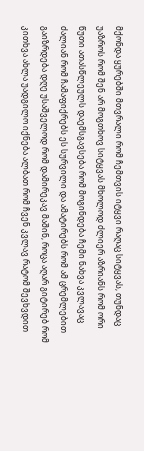მქონდა ყურებში მთვრალი რომ ჩემთვის იტყვი რაღაც სიტყვას, თუნდაც უაზროს რომ შენ არ მოგთხოვ სიტყვას მხოლოდ ძლიერ აზრიანს რომ ორი წუთი ათასწლეულს დაემსგავსება რომ მოგინდება ჩემი ნახვა კვლავაც ძალიან რომ ჩამაფიქრებს ეს სურვილი და ამატირებს რომ ამ ცრემლებით გაიზრდება დღე უსაშველოდ რომ დამირეკავ მაშინ, როცა აღარ გიტირებ რომ კითხვა ახლა უადგილო იქნება ალბათ რომ ჩვენ კვლავ რატომ შევხვდით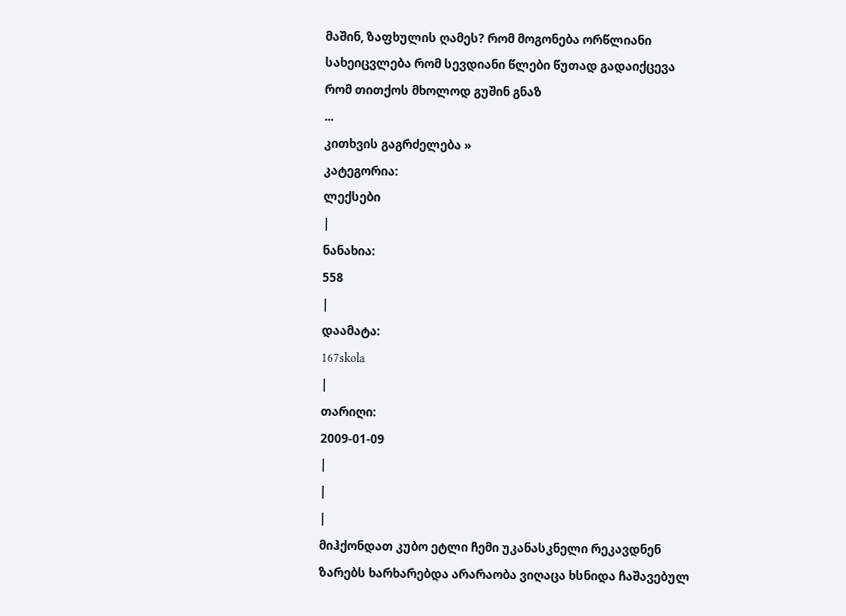მაშინ, ზაფხულის ღამეს? რომ მოგონება ორწლიანი სახეიცვლება რომ სევდიანი წლები წუთად გადაიქცევა რომ თითქოს მხოლოდ გუშინ გნაზ
...
კითხვის გაგრძელება »
კატეგორია:
ლექსები
|
ნანახია:
558
|
დაამატა:
167skola
|
თარიღი:
2009-01-09
|
|
|
მიჰქონდათ კუბო ეტლი ჩემი უკანასკნელი რეკავდნენ ზარებს ხარხარებდა არარაობა ვიღაცა ხსნიდა ჩაშავებულ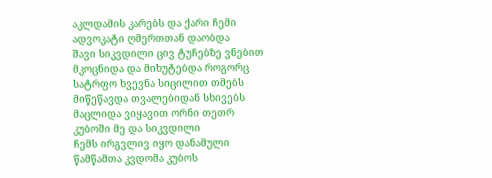აკლდამის კარებს და ქარი ჩემი ადვოკატი ღმერთთან დაობდა
შავი სიკვდილი ცივ ტუჩებზე ვნებით მკოცნიდა და მიხუტებდა როგორც სატრფო ხვევნა სიცილით თმებს მიწეწავდა თვალებიდან სხივებს მაცლიდა ვიყავით ორნი თეთრ კუბოში მე და სიკვდილი
ჩემს ირგვლივ იყო დანამული წამწამთა კვდომა კუბოს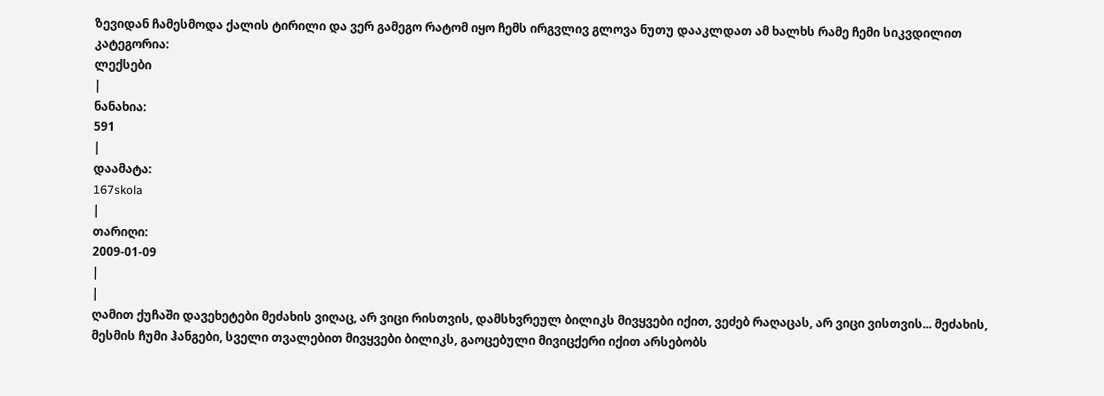ზევიდან ჩამესმოდა ქალის ტირილი და ვერ გამეგო რატომ იყო ჩემს ირგვლივ გლოვა ნუთუ დააკლდათ ამ ხალხს რამე ჩემი სიკვდილით
კატეგორია:
ლექსები
|
ნანახია:
591
|
დაამატა:
167skola
|
თარიღი:
2009-01-09
|
|
ღამით ქუჩაში დავეხეტები მეძახის ვიღაც, არ ვიცი რისთვის, დამსხვრეულ ბილიკს მივყვები იქით, ვეძებ რაღაცას, არ ვიცი ვისთვის... მეძახის, მესმის ჩუმი ჰანგები, სველი თვალებით მივყვები ბილიკს, გაოცებული მივიცქერი იქით არსებობს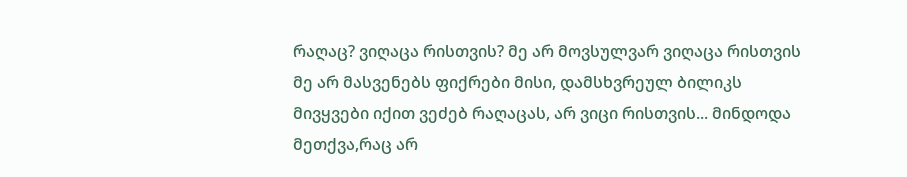რაღაც? ვიღაცა რისთვის? მე არ მოვსულვარ ვიღაცა რისთვის მე არ მასვენებს ფიქრები მისი, დამსხვრეულ ბილიკს მივყვები იქით ვეძებ რაღაცას, არ ვიცი რისთვის... მინდოდა მეთქვა,რაც არ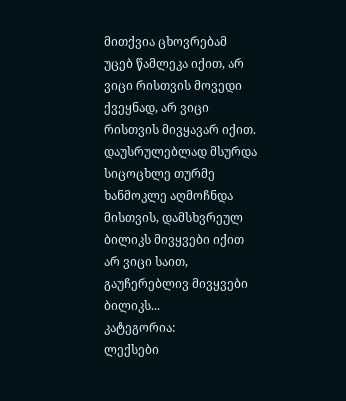მითქვია ცხოვრებამ უცებ წამლეკა იქით, არ ვიცი რისთვის მოვედი ქვეყნად, არ ვიცი რისთვის მივყავარ იქით. დაუსრულებლად მსურდა სიცოცხლე თურმე ხანმოკლე აღმოჩნდა მისთვის, დამსხვრეულ ბილიკს მივყვები იქით არ ვიცი საით, გაუჩერებლივ მივყვები ბილიკს...
კატეგორია:
ლექსები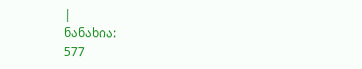|
ნანახია:
577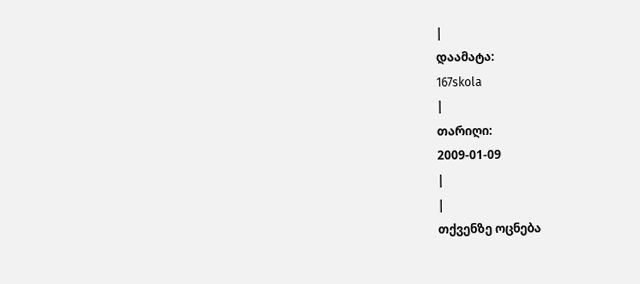|
დაამატა:
167skola
|
თარიღი:
2009-01-09
|
|
თქვენზე ოცნება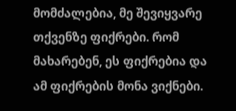მომძალებია, მე შევიყვარე თქვენზე ფიქრები. რომ მახარებენ, ეს ფიქრებია და ამ ფიქრების მონა ვიქნები.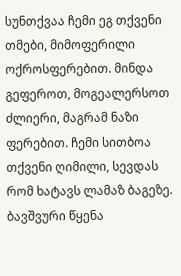სუნთქვაა ჩემი ეგ თქვენი თმები, მიმოფერილი ოქროსფერებით. მინდა გეფეროთ, მოგეალერსოთ ძლიერი, მაგრამ ნაზი ფერებით. ჩემი სითბოა თქვენი ღიმილი, სევდას რომ ხატავს ლამაზ ბაგეზე. ბავშვური წყენა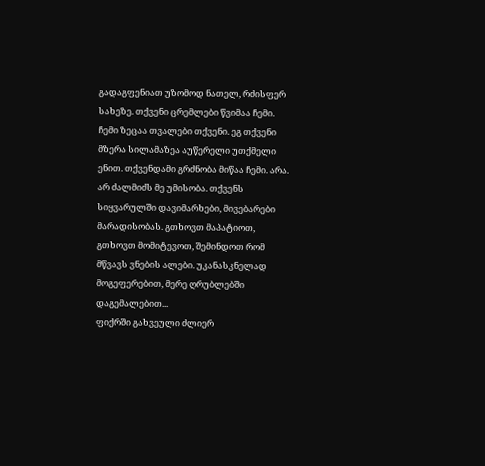გადაგფენიათ უზომოდ ნათელ, რძისფერ სახეზე. თქვენი ცრემლები წვიმაა ჩემი. ჩემი ზეცაა თვალები თქვენი. ეგ თქვენი მზერა სილამაზეა აუწერელი უთქმელი ენით. თქვენდამი გრძნობა მიწაა ჩემი. არა. არ ძალმიძს მე უმისობა. თქვენს სიყვარულში დავიმარხები, მივებარები მარადისობას. გთხოვთ მაპატიოთ, გთხოვთ მომიტევოთ, შემინდოთ რომ მწვავს ვნების ალები. უკანასკნელად მოგეფერებით, მერე ღრუბლებში დაგემალებით...
ფიქრში გახვეული ძლიერ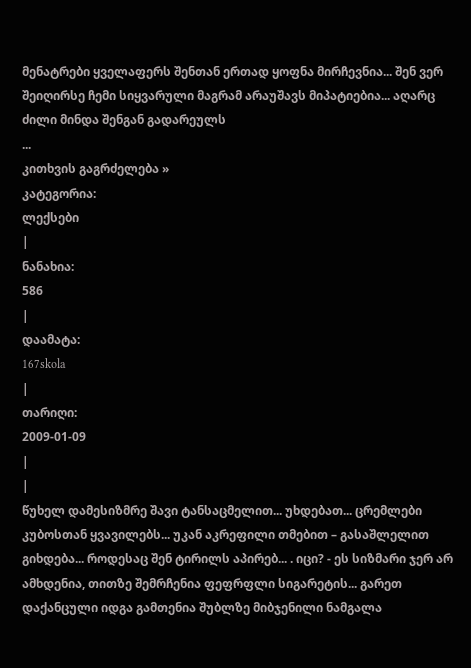მენატრები ყველაფერს შენთან ერთად ყოფნა მირჩევნია... შენ ვერ შეიღირსე ჩემი სიყვარული მაგრამ არაუშავს მიპატიებია... აღარც ძილი მინდა შენგან გადარეულს
...
კითხვის გაგრძელება »
კატეგორია:
ლექსები
|
ნანახია:
586
|
დაამატა:
167skola
|
თარიღი:
2009-01-09
|
|
წუხელ დამესიზმრე შავი ტანსაცმელით... უხდებათ... ცრემლები კუბოსთან ყვავილებს... უკან აკრეფილი თმებით – გასაშლელით გიხდება... როდესაც შენ ტირილს აპირებ... . იცი? - ეს სიზმარი ჯერ არ ამხდენია, თითზე შემრჩენია ფეფრფლი სიგარეტის... გარეთ დაქანცული იდგა გამთენია შუბლზე მიბჯენილი ნამგალა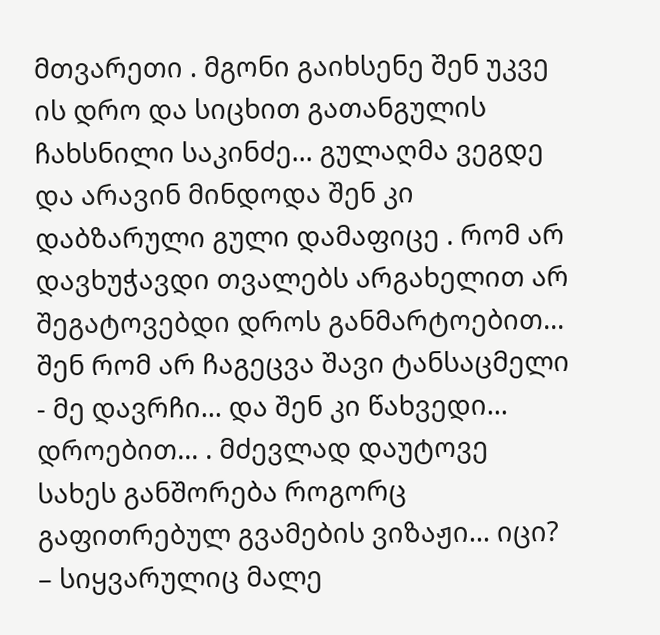მთვარეთი . მგონი გაიხსენე შენ უკვე ის დრო და სიცხით გათანგულის ჩახსნილი საკინძე... გულაღმა ვეგდე და არავინ მინდოდა შენ კი დაბზარული გული დამაფიცე . რომ არ დავხუჭავდი თვალებს არგახელით არ შეგატოვებდი დროს განმარტოებით... შენ რომ არ ჩაგეცვა შავი ტანსაცმელი - მე დავრჩი... და შენ კი წახვედი... დროებით... . მძევლად დაუტოვე სახეს განშორება როგორც გაფითრებულ გვამების ვიზაჟი... იცი? – სიყვარულიც მალე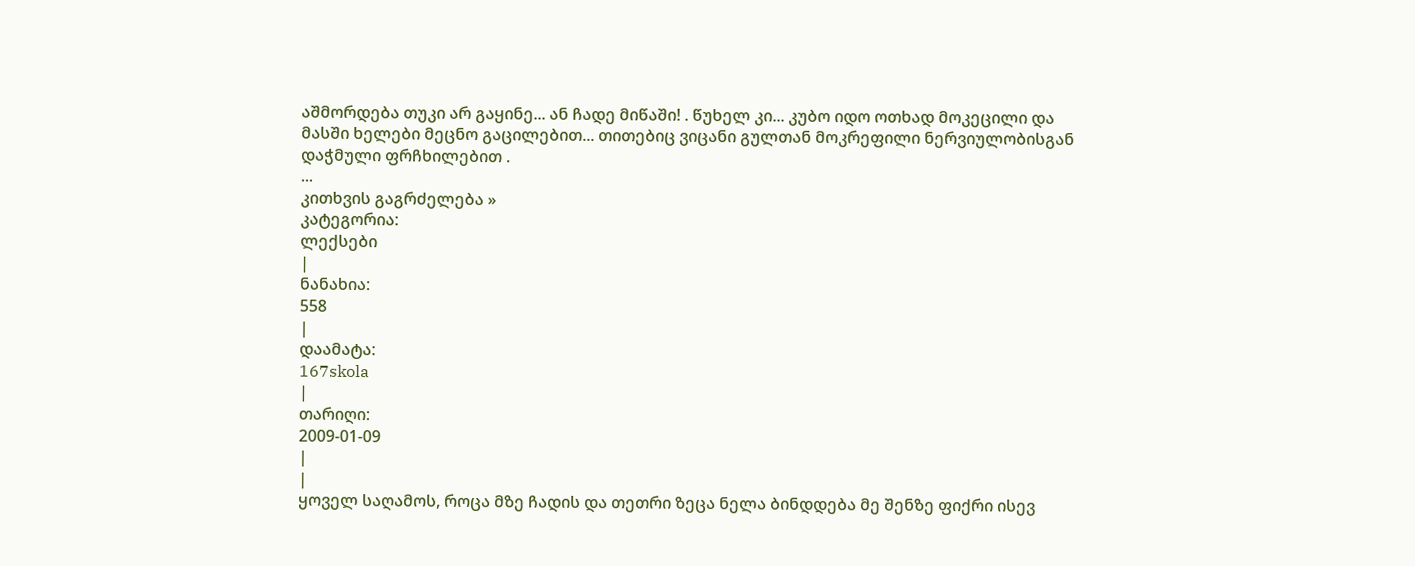აშმორდება თუკი არ გაყინე... ან ჩადე მიწაში! . წუხელ კი... კუბო იდო ოთხად მოკეცილი და მასში ხელები მეცნო გაცილებით... თითებიც ვიცანი გულთან მოკრეფილი ნერვიულობისგან დაჭმული ფრჩხილებით .
...
კითხვის გაგრძელება »
კატეგორია:
ლექსები
|
ნანახია:
558
|
დაამატა:
167skola
|
თარიღი:
2009-01-09
|
|
ყოველ საღამოს, როცა მზე ჩადის და თეთრი ზეცა ნელა ბინდდება მე შენზე ფიქრი ისევ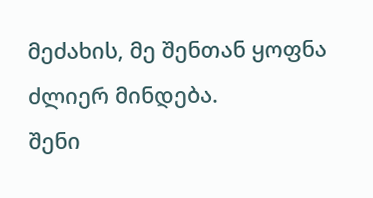მეძახის, მე შენთან ყოფნა ძლიერ მინდება.
შენი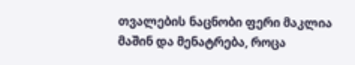თვალების ნაცნობი ფერი მაკლია მაშინ და მენატრება, როცა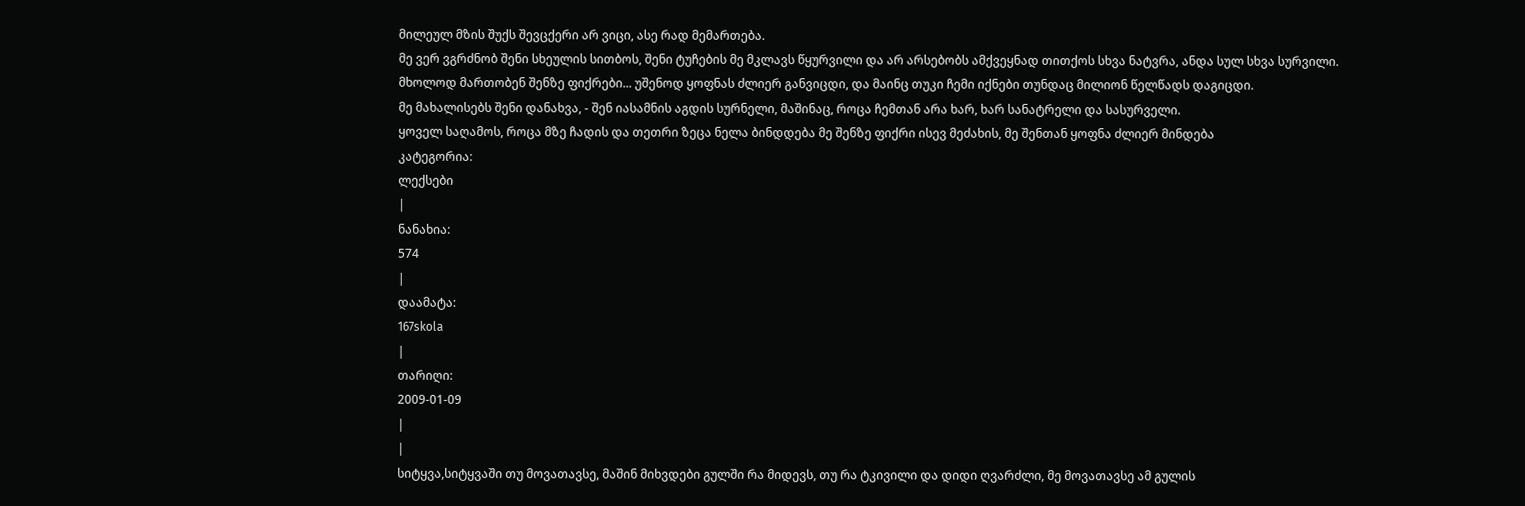მილეულ მზის შუქს შევცქერი არ ვიცი, ასე რად მემართება.
მე ვერ ვგრძნობ შენი სხეულის სითბოს, შენი ტუჩების მე მკლავს წყურვილი და არ არსებობს ამქვეყნად თითქოს სხვა ნატვრა, ანდა სულ სხვა სურვილი.
მხოლოდ მართობენ შენზე ფიქრები... უშენოდ ყოფნას ძლიერ განვიცდი, და მაინც თუკი ჩემი იქნები თუნდაც მილიონ წელწადს დაგიცდი.
მე მახალისებს შენი დანახვა, - შენ იასამნის აგდის სურნელი, მაშინაც, როცა ჩემთან არა ხარ, ხარ სანატრელი და სასურველი.
ყოველ საღამოს, როცა მზე ჩადის და თეთრი ზეცა ნელა ბინდდება მე შენზე ფიქრი ისევ მეძახის, მე შენთან ყოფნა ძლიერ მინდება
კატეგორია:
ლექსები
|
ნანახია:
574
|
დაამატა:
167skola
|
თარიღი:
2009-01-09
|
|
სიტყვა,სიტყვაში თუ მოვათავსე, მაშინ მიხვდები გულში რა მიდევს, თუ რა ტკივილი და დიდი ღვარძლი, მე მოვათავსე ამ გულის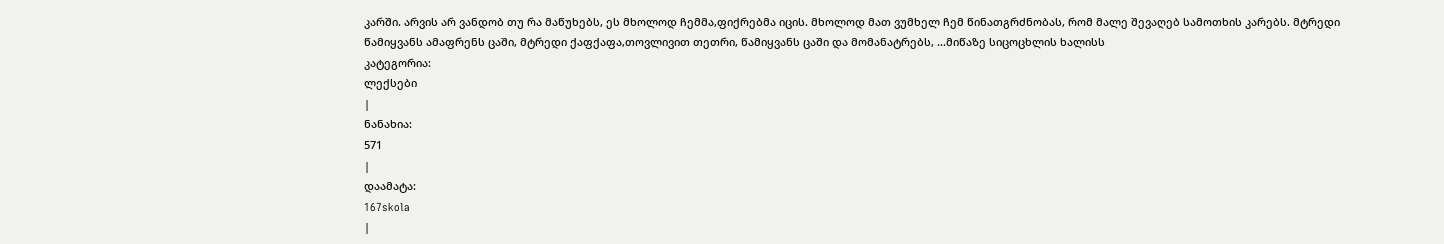კარში. არვის არ ვანდობ თუ რა მაწუხებს, ეს მხოლოდ ჩემმა,ფიქრებმა იცის. მხოლოდ მათ ვუმხელ ჩემ წინათგრძნობას, რომ მალე შევაღებ სამოთხის კარებს. მტრედი წამიყვანს ამაფრენს ცაში, მტრედი ქაფქაფა,თოვლივით თეთრი, წამიყვანს ცაში და მომანატრებს, ...მიწაზე სიცოცხლის ხალისს
კატეგორია:
ლექსები
|
ნანახია:
571
|
დაამატა:
167skola
|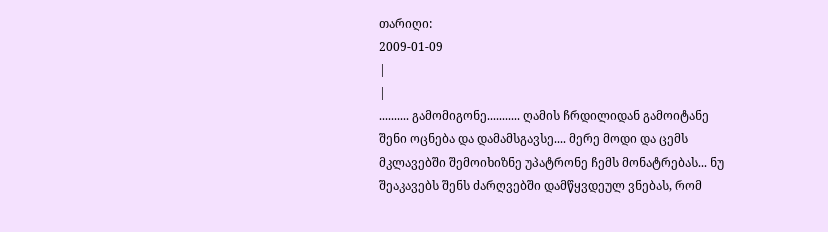თარიღი:
2009-01-09
|
|
.......... გამომიგონე........... ღამის ჩრდილიდან გამოიტანე შენი ოცნება და დამამსგავსე.... მერე მოდი და ცემს მკლავებში შემოიხიზნე უპატრონე ჩემს მონატრებას... ნუ შეაკავებს შენს ძარღვებში დამწყვდეულ ვნებას, რომ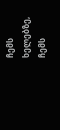ჩემს ხელებზე, ჩემს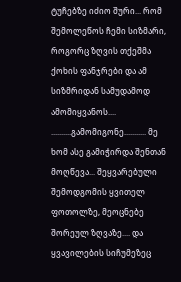ტუჩებზე იძიო შური... რომ შემოლეწოს ჩემი სიზმარი, როგორც ზღვის თქეშმა ქოხის ფანჯრები და ამ სიზმრიდან სამუდამოდ ამომიყვანოს.... ..........გამომიგონე........... მე ხომ ასე გამიჭირდა შენთან მოღწევა... შეყვარებული შემოდგომის ყვითელ ფოთოლზე, მეოცნებე შორეულ ზღვაზე.... და ყვავილების სიჩუმეზეც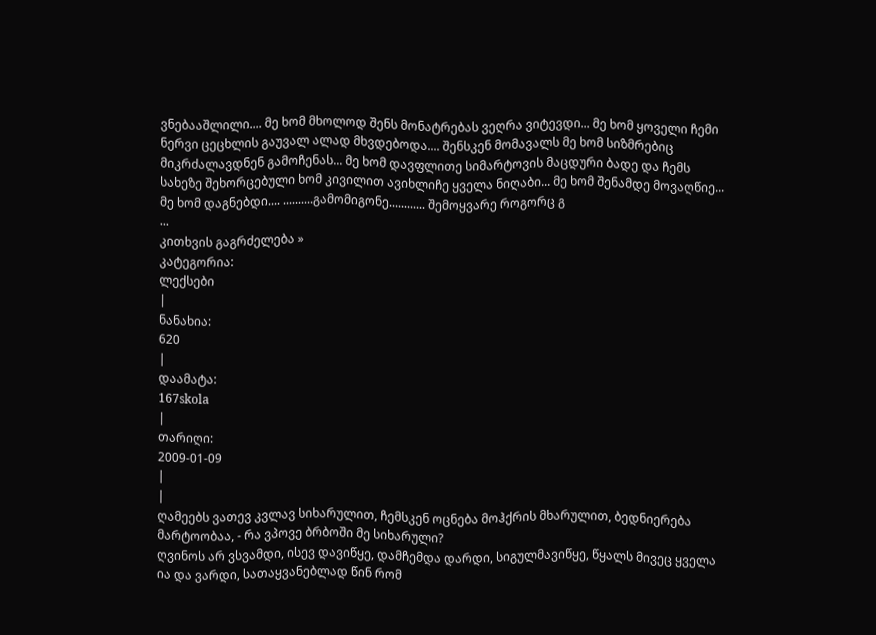ვნებააშლილი.... მე ხომ მხოლოდ შენს მონატრებას ვეღრა ვიტევდი... მე ხომ ყოველი ჩემი ნერვი ცეცხლის გაუვალ ალად მხვდებოდა.... შენსკენ მომავალს მე ხომ სიზმრებიც მიკრძალავდნენ გამოჩენას... მე ხომ დავფლითე სიმარტოვის მაცდური ბადე და ჩემს სახეზე შეხორცებული ხომ კივილით ავიხლიჩე ყველა ნიღაბი... მე ხომ შენამდე მოვაღწიე... მე ხომ დაგნებდი.... ..........გამომიგონე............ შემოყვარე როგორც გ
...
კითხვის გაგრძელება »
კატეგორია:
ლექსები
|
ნანახია:
620
|
დაამატა:
167skola
|
თარიღი:
2009-01-09
|
|
ღამეებს ვათევ კვლავ სიხარულით, ჩემსკენ ოცნება მოჰქრის მხარულით, ბედნიერება მარტოობაა, - რა ვპოვე ბრბოში მე სიხარული?
ღვინოს არ ვსვამდი, ისევ დავიწყე, დამჩემდა დარდი, სიგულმავიწყე, წყალს მივეც ყველა ია და ვარდი, სათაყვანებლად წინ რომ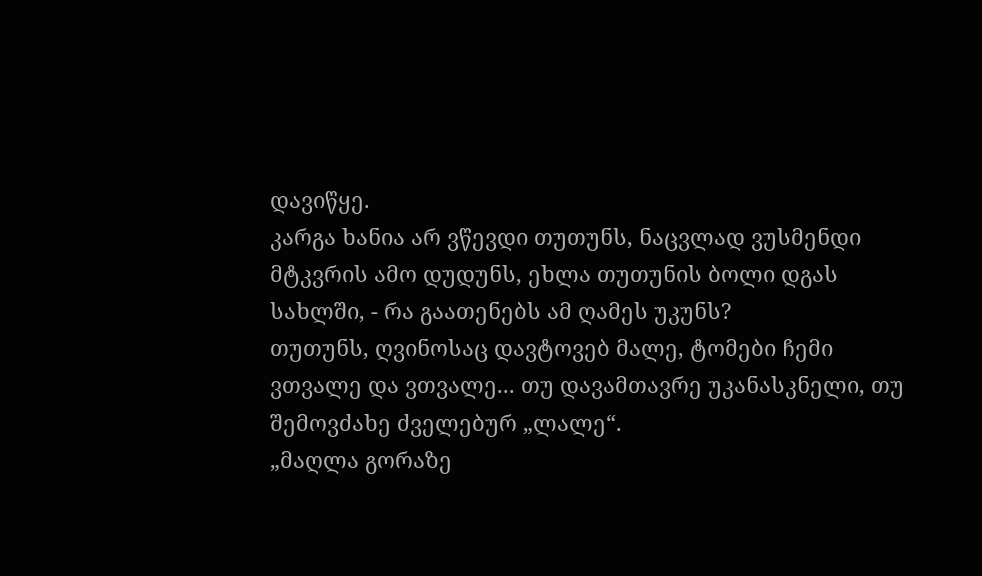დავიწყე.
კარგა ხანია არ ვწევდი თუთუნს, ნაცვლად ვუსმენდი მტკვრის ამო დუდუნს, ეხლა თუთუნის ბოლი დგას სახლში, - რა გაათენებს ამ ღამეს უკუნს?
თუთუნს, ღვინოსაც დავტოვებ მალე, ტომები ჩემი ვთვალე და ვთვალე... თუ დავამთავრე უკანასკნელი, თუ შემოვძახე ძველებურ „ლალე“.
„მაღლა გორაზე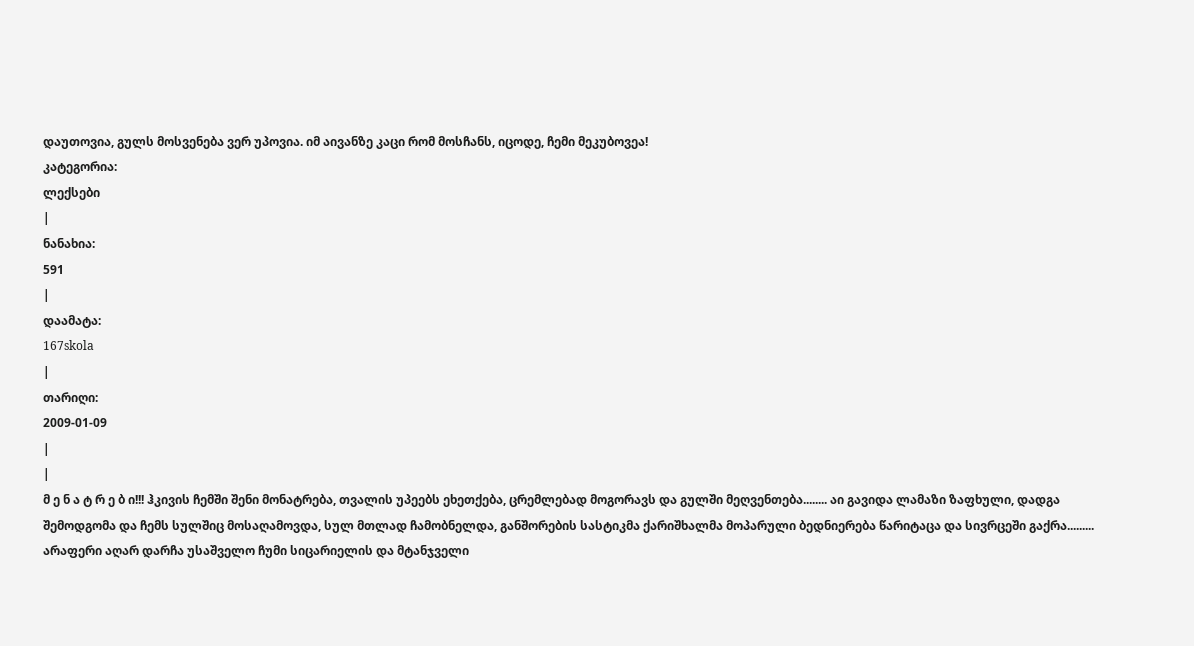დაუთოვია, გულს მოსვენება ვერ უპოვია. იმ აივანზე კაცი რომ მოსჩანს, იცოდე, ჩემი მეკუბოვეა!
კატეგორია:
ლექსები
|
ნანახია:
591
|
დაამატა:
167skola
|
თარიღი:
2009-01-09
|
|
მ ე ნ ა ტ რ ე ბ ი!!! ჰკივის ჩემში შენი მონატრება, თვალის უპეებს ეხეთქება, ცრემლებად მოგორავს და გულში მეღვენთება........ აი გავიდა ლამაზი ზაფხული, დადგა შემოდგომა და ჩემს სულშიც მოსაღამოვდა, სულ მთლად ჩამობნელდა, განშორების სასტიკმა ქარიშხალმა მოპარული ბედნიერება წარიტაცა და სივრცეში გაქრა......... არაფერი აღარ დარჩა უსაშველო ჩუმი სიცარიელის და მტანჯველი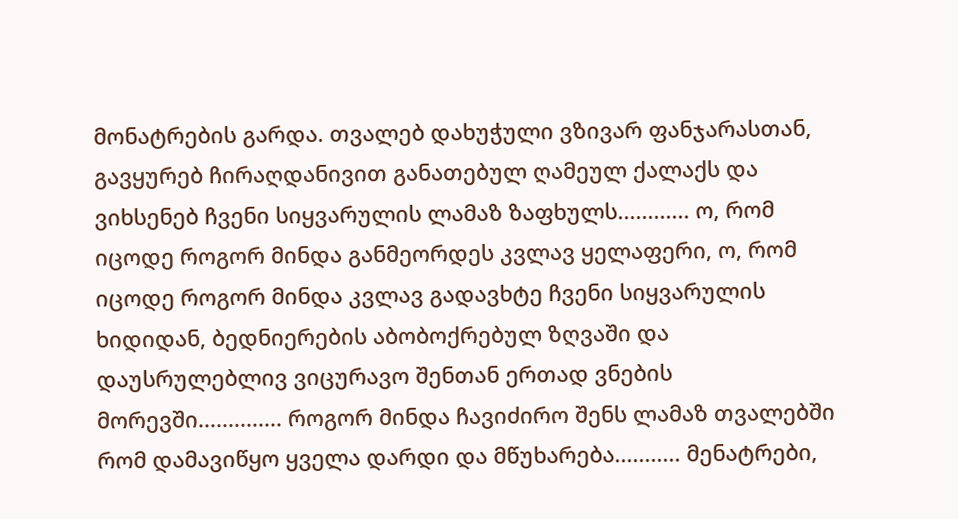მონატრების გარდა. თვალებ დახუჭული ვზივარ ფანჯარასთან, გავყურებ ჩირაღდანივით განათებულ ღამეულ ქალაქს და ვიხსენებ ჩვენი სიყვარულის ლამაზ ზაფხულს............ ო, რომ იცოდე როგორ მინდა განმეორდეს კვლავ ყელაფერი, ო, რომ იცოდე როგორ მინდა კვლავ გადავხტე ჩვენი სიყვარულის ხიდიდან, ბედნიერების აბობოქრებულ ზღვაში და დაუსრულებლივ ვიცურავო შენთან ერთად ვნების მორევში.............. როგორ მინდა ჩავიძირო შენს ლამაზ თვალებში რომ დამავიწყო ყველა დარდი და მწუხარება........... მენატრები,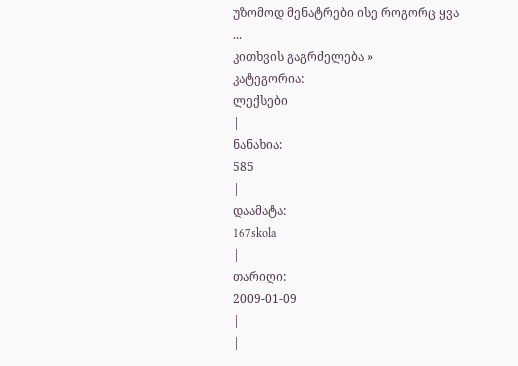უზომოდ მენატრები ისე როგორც ყვა
...
კითხვის გაგრძელება »
კატეგორია:
ლექსები
|
ნანახია:
585
|
დაამატა:
167skola
|
თარიღი:
2009-01-09
|
|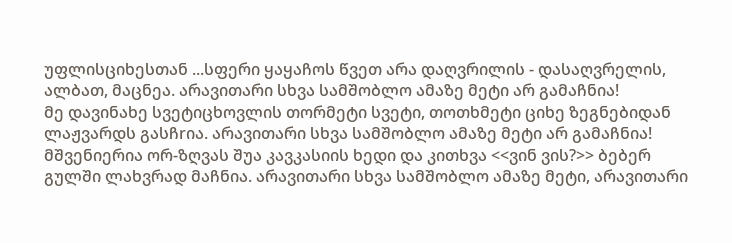უფლისციხესთან ...სფერი ყაყაჩოს წვეთ არა დაღვრილის - დასაღვრელის, ალბათ, მაცნეა. არავითარი სხვა სამშობლო ამაზე მეტი არ გამაჩნია!
მე დავინახე სვეტიცხოვლის თორმეტი სვეტი, თოთხმეტი ციხე ზეგნებიდან ლაჟვარდს გასჩrია. არავითარი სხვა სამშობლო ამაზე მეტი არ გამაჩნია!
მშვენიერია ორ-ზღვას შუა კავკასიის ხედი და კითხვა <<ვინ ვის?>> ბებერ გულში ლახვრად მაჩნია. არავითარი სხვა სამშობლო ამაზე მეტი, არავითარი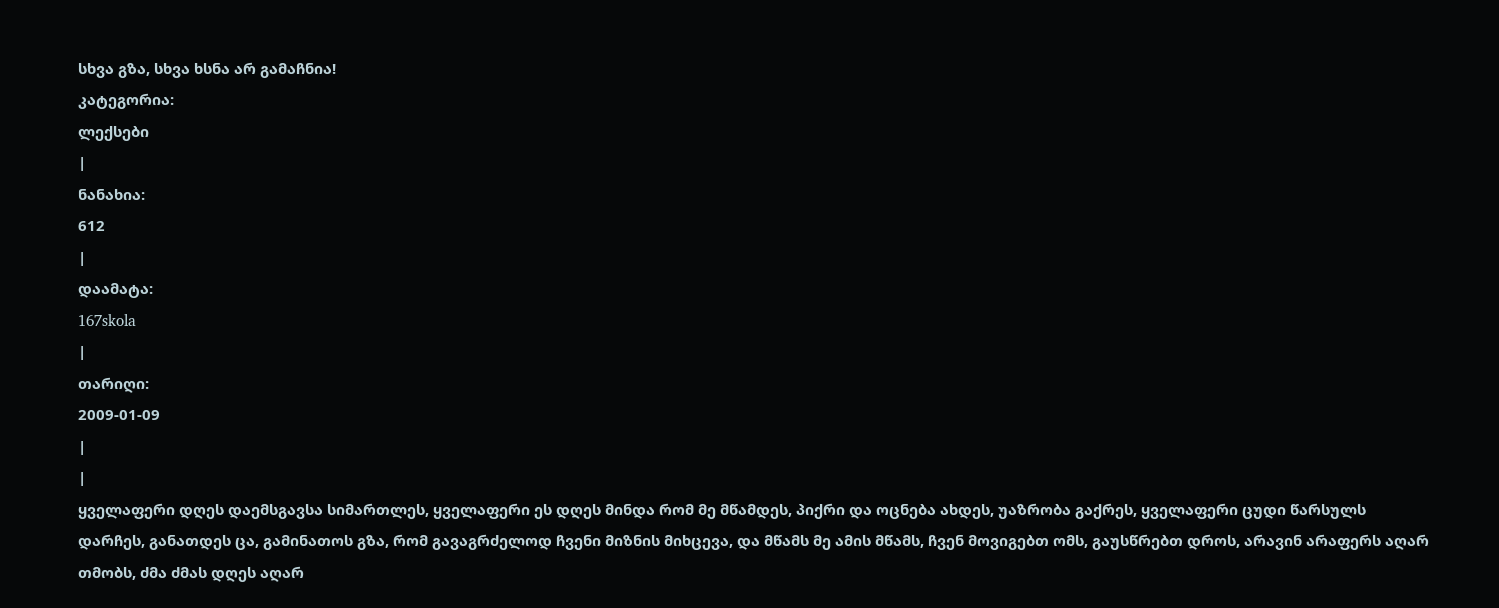სხვა გზა, სხვა ხსნა არ გამაჩნია!
კატეგორია:
ლექსები
|
ნანახია:
612
|
დაამატა:
167skola
|
თარიღი:
2009-01-09
|
|
ყველაფერი დღეს დაემსგავსა სიმართლეს, ყველაფერი ეს დღეს მინდა რომ მე მწამდეს, პიქრი და ოცნება ახდეს, უაზრობა გაქრეს, ყველაფერი ცუდი წარსულს დარჩეს, განათდეს ცა, გამინათოს გზა, რომ გავაგრძელოდ ჩვენი მიზნის მიხცევა, და მწამს მე ამის მწამს, ჩვენ მოვიგებთ ომს, გაუსწრებთ დროს, არავინ არაფერს აღარ თმობს, ძმა ძმას დღეს აღარ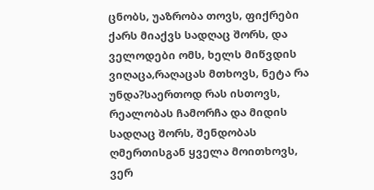ცნობს, უაზრობა თოვს, ფიქრები ქარს მიაქვს სადღაც შორს, და ველოდები ომს, ხელს მიწვდის ვიღაცა,რაღაცას მთხოვს, ნეტა რა უნდა?საერთოდ რას ისთოვს, რეალობას ჩამორჩა და მიდის სადღაც შორს, შენდობას ღმერთისგან ყველა მოითხოვს, ვერ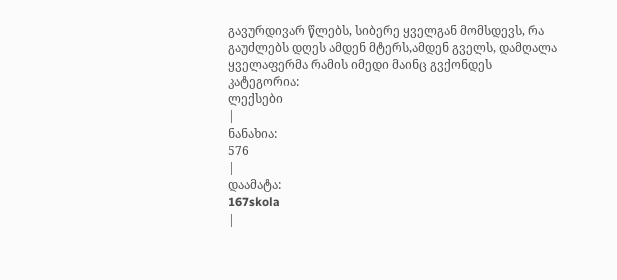გავურდივარ წლებს, სიბერე ყველგან მომსდევს, რა გაუძლებს დღეს ამდენ მტერს,ამდენ გველს, დამღალა ყველაფერმა რამის იმედი მაინც გვქონდეს
კატეგორია:
ლექსები
|
ნანახია:
576
|
დაამატა:
167skola
|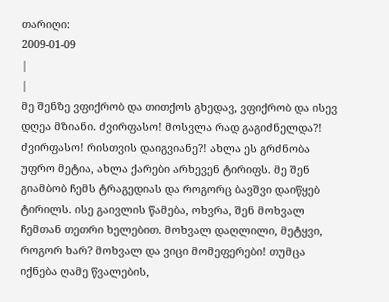თარიღი:
2009-01-09
|
|
მე შენზე ვფიქრობ და თითქოს გხედავ, ვფიქრობ და ისევ დღეა მზიანი. ძვირფასო! მოსვლა რად გაგიძნელდა?! ძვირფასო! რისთვის დაიგვიანე?! ახლა ეს გრძნობა უფრო მეტია, ახლა ქარები არხევენ ტირიფს. მე შენ გიამბობ ჩემს ტრაგედიას და როგორც ბავშვი დაიწყებ ტირილს. ისე გაივლის წამება, ოხვრა, შენ მოხვალ ჩემთან თეთრი ხელებით. მოხვალ დაღლილი, მეტყვი, როგორ ხარ? მოხვალ და ვიცი მომეფერები! თუმცა იქნება ღამე წვალების,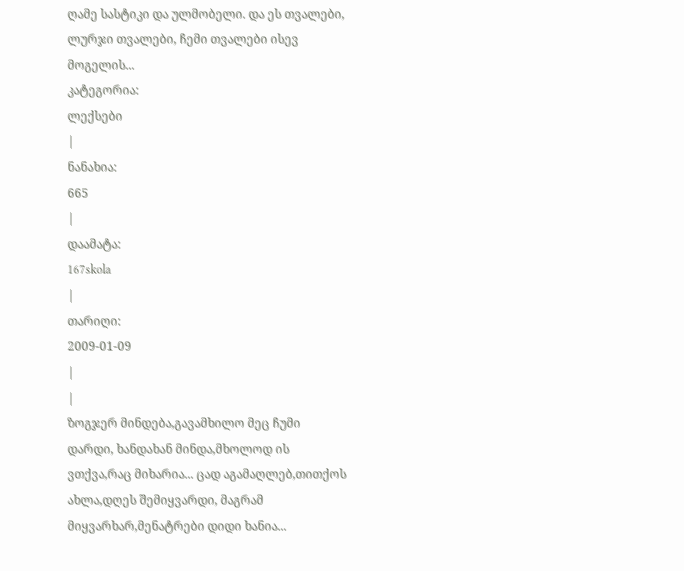ღამე სასტიკი და ულმობელი. და ეს თვალები, ლურჯი თვალები, ჩემი თვალები ისევ მოგელის...
კატეგორია:
ლექსები
|
ნანახია:
665
|
დაამატა:
167skola
|
თარიღი:
2009-01-09
|
|
ზოგჯერ მინდება,გავამხილო მეც ჩუმი დარდი, ხანდახან მინდა,მხოლოდ ის ვთქვა,რაც მიხარია... ცად აგამაღლებ,თითქოს ახლა,დღეს შემიყვარდი, მაგრამ მიყვარხარ,მენატრები დიდი ხანია...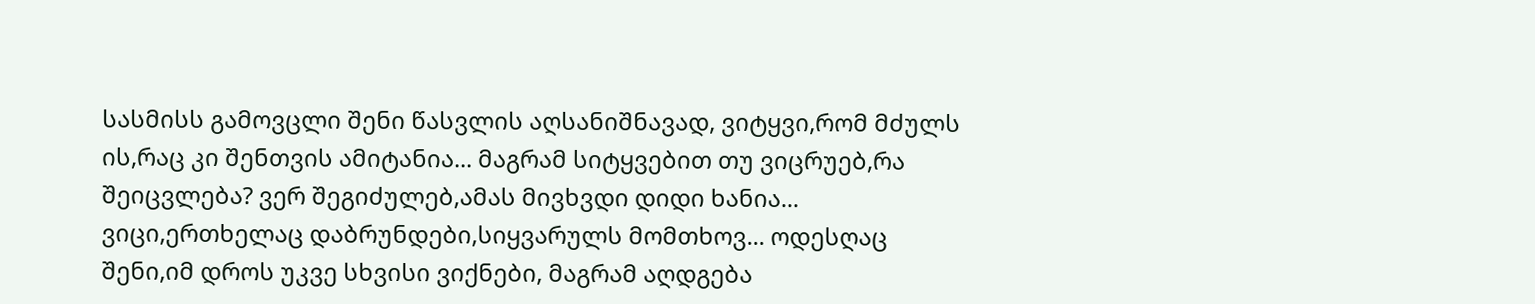სასმისს გამოვცლი შენი წასვლის აღსანიშნავად, ვიტყვი,რომ მძულს ის,რაც კი შენთვის ამიტანია... მაგრამ სიტყვებით თუ ვიცრუებ,რა შეიცვლება? ვერ შეგიძულებ,ამას მივხვდი დიდი ხანია...
ვიცი,ერთხელაც დაბრუნდები,სიყვარულს მომთხოვ... ოდესღაც შენი,იმ დროს უკვე სხვისი ვიქნები, მაგრამ აღდგება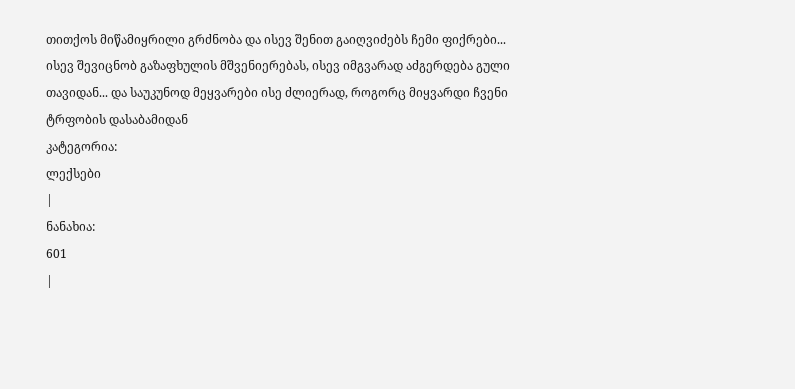თითქოს მიწამიყრილი გრძნობა და ისევ შენით გაიღვიძებს ჩემი ფიქრები...
ისევ შევიცნობ გაზაფხულის მშვენიერებას, ისევ იმგვარად აძგერდება გული თავიდან... და საუკუნოდ მეყვარები ისე ძლიერად, როგორც მიყვარდი ჩვენი ტრფობის დასაბამიდან
კატეგორია:
ლექსები
|
ნანახია:
601
|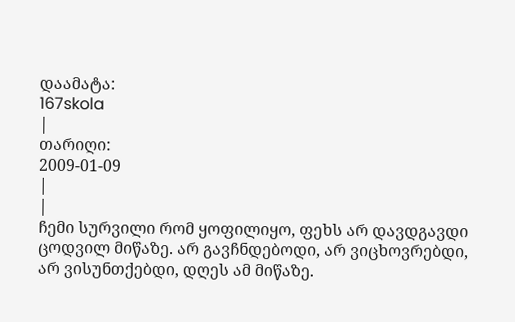დაამატა:
167skola
|
თარიღი:
2009-01-09
|
|
ჩემი სურვილი რომ ყოფილიყო, ფეხს არ დავდგავდი ცოდვილ მიწაზე. არ გავჩნდებოდი, არ ვიცხოვრებდი, არ ვისუნთქებდი, დღეს ამ მიწაზე.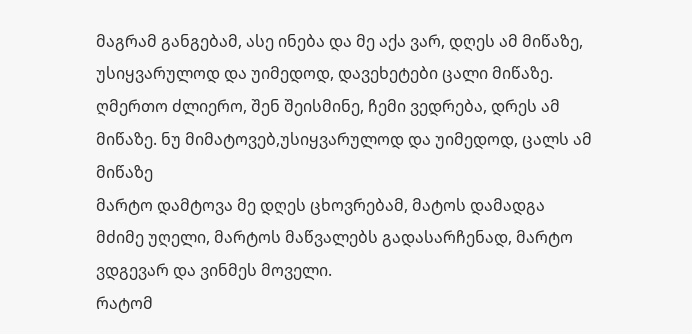მაგრამ განგებამ, ასე ინება და მე აქა ვარ, დღეს ამ მიწაზე, უსიყვარულოდ და უიმედოდ, დავეხეტები ცალი მიწაზე.
ღმერთო ძლიერო, შენ შეისმინე, ჩემი ვედრება, დრეს ამ მიწაზე. ნუ მიმატოვებ,უსიყვარულოდ და უიმედოდ, ცალს ამ მიწაზე
მარტო დამტოვა მე დღეს ცხოვრებამ, მატოს დამადგა მძიმე უღელი, მარტოს მაწვალებს გადასარჩენად, მარტო ვდგევარ და ვინმეს მოველი.
რატომ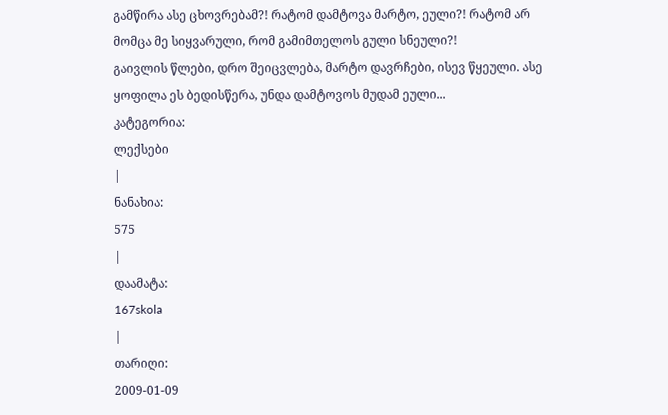გამწირა ასე ცხოვრებამ?! რატომ დამტოვა მარტო, ეული?! რატომ არ მომცა მე სიყვარული, რომ გამიმთელოს გული სნეული?!
გაივლის წლები, დრო შეიცვლება, მარტო დავრჩები, ისევ წყეული. ასე ყოფილა ეს ბედისწერა, უნდა დამტოვოს მუდამ ეული...
კატეგორია:
ლექსები
|
ნანახია:
575
|
დაამატა:
167skola
|
თარიღი:
2009-01-09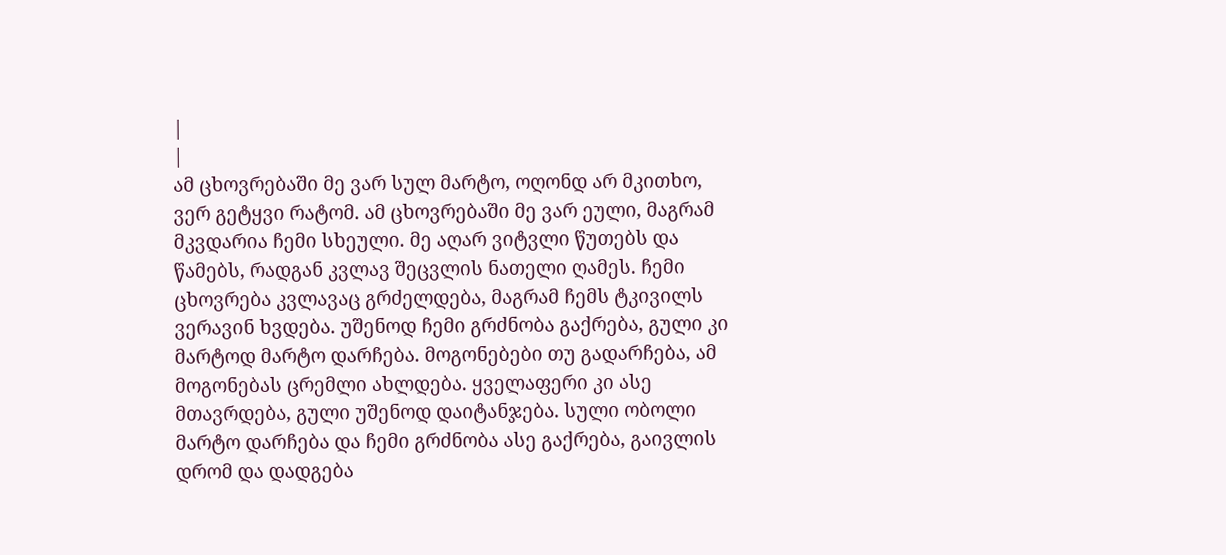|
|
ამ ცხოვრებაში მე ვარ სულ მარტო, ოღონდ არ მკითხო, ვერ გეტყვი რატომ. ამ ცხოვრებაში მე ვარ ეული, მაგრამ მკვდარია ჩემი სხეული. მე აღარ ვიტვლი წუთებს და წამებს, რადგან კვლავ შეცვლის ნათელი ღამეს. ჩემი ცხოვრება კვლავაც გრძელდება, მაგრამ ჩემს ტკივილს ვერავინ ხვდება. უშენოდ ჩემი გრძნობა გაქრება, გული კი მარტოდ მარტო დარჩება. მოგონებები თუ გადარჩება, ამ მოგონებას ცრემლი ახლდება. ყველაფერი კი ასე მთავრდება, გული უშენოდ დაიტანჯება. სული ობოლი მარტო დარჩება და ჩემი გრძნობა ასე გაქრება, გაივლის დრომ და დადგება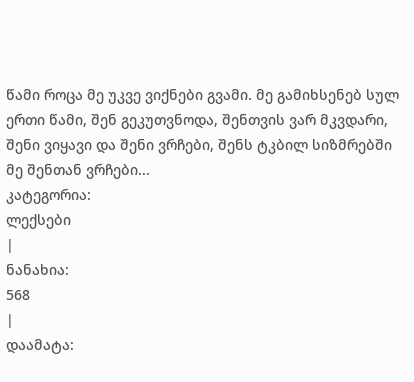წამი როცა მე უკვე ვიქნები გვამი. მე გამიხსენებ სულ ერთი წამი, შენ გეკუთვნოდა, შენთვის ვარ მკვდარი, შენი ვიყავი და შენი ვრჩები, შენს ტკბილ სიზმრებში მე შენთან ვრჩები...
კატეგორია:
ლექსები
|
ნანახია:
568
|
დაამატა: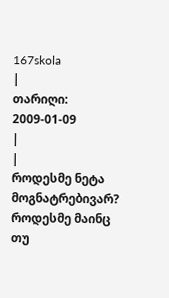167skola
|
თარიღი:
2009-01-09
|
|
როდესმე ნეტა მოგნატრებივარ? როდესმე მაინც თუ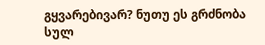გყვარებივარ? ნუთუ ეს გრძნობა სულ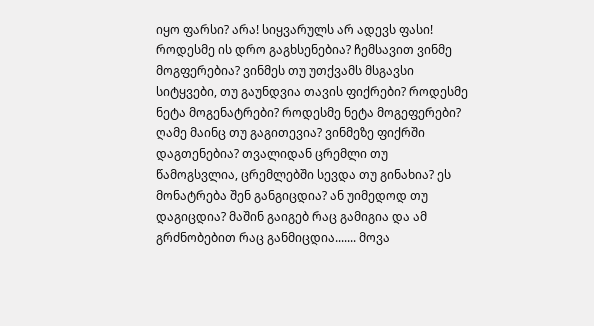იყო ფარსი? არა! სიყვარულს არ ადევს ფასი! როდესმე ის დრო გაგხსენებია? ჩემსავით ვინმე მოგფერებია? ვინმეს თუ უთქვამს მსგავსი სიტყვები, თუ გაუნდვია თავის ფიქრები? როდესმე ნეტა მოგენატრები? როდესმე ნეტა მოგეფერები? ღამე მაინც თუ გაგითევია? ვინმეზე ფიქრში დაგთენებია? თვალიდან ცრემლი თუ წამოგსვლია, ცრემლებში სევდა თუ გინახია? ეს მონატრება შენ განგიცდია? ან უიმედოდ თუ დაგიცდია? მაშინ გაიგებ რაც გამიგია და ამ გრძნობებით რაც განმიცდია....... მოვა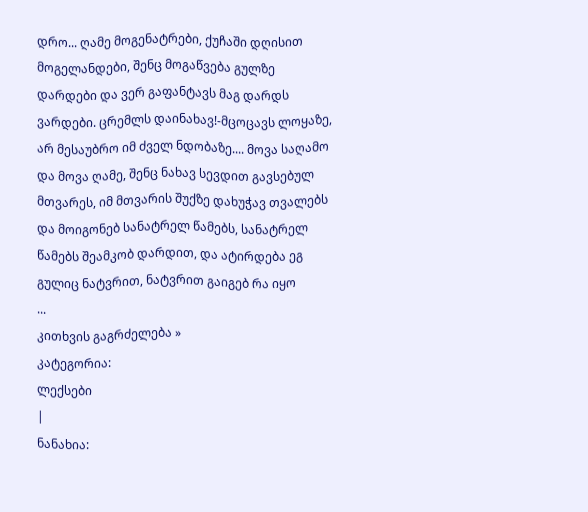დრო... ღამე მოგენატრები, ქუჩაში დღისით მოგელანდები, შენც მოგაწვება გულზე დარდები და ვერ გაფანტავს მაგ დარდს ვარდები. ცრემლს დაინახავ!-მცოცავს ლოყაზე, არ მესაუბრო იმ ძველ ნდობაზე.... მოვა საღამო და მოვა ღამე, შენც ნახავ სევდით გავსებულ მთვარეს, იმ მთვარის შუქზე დახუჭავ თვალებს და მოიგონებ სანატრელ წამებს, სანატრელ წამებს შეამკობ დარდით, და ატირდება ეგ გულიც ნატვრით, ნატვრით გაიგებ რა იყო
...
კითხვის გაგრძელება »
კატეგორია:
ლექსები
|
ნანახია: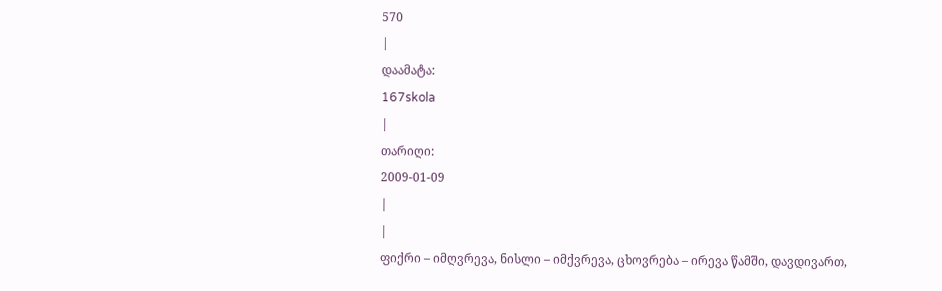570
|
დაამატა:
167skola
|
თარიღი:
2009-01-09
|
|
ფიქრი – იმღვრევა, ნისლი – იმქვრევა, ცხოვრება – ირევა წამში, დავდივართ,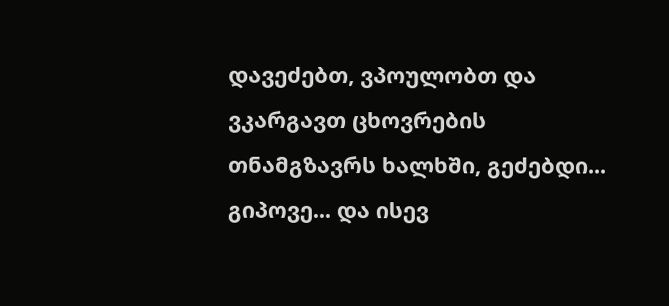დავეძებთ, ვპოულობთ და ვკარგავთ ცხოვრების თნამგზავრს ხალხში, გეძებდი... გიპოვე... და ისევ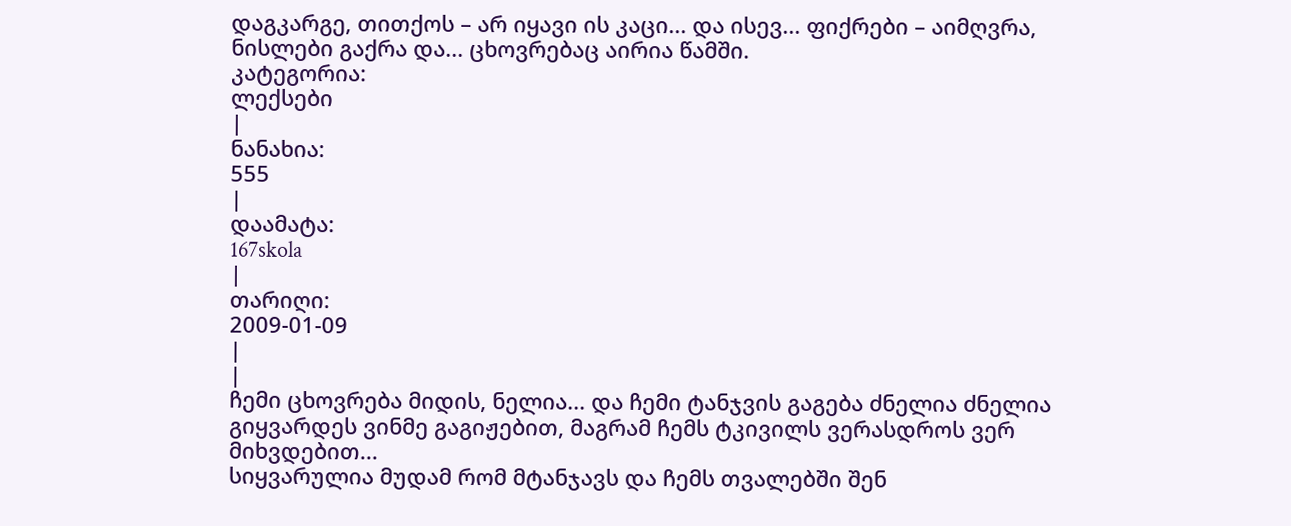დაგკარგე, თითქოს – არ იყავი ის კაცი... და ისევ... ფიქრები – აიმღვრა, ნისლები გაქრა და... ცხოვრებაც აირია წამში.
კატეგორია:
ლექსები
|
ნანახია:
555
|
დაამატა:
167skola
|
თარიღი:
2009-01-09
|
|
ჩემი ცხოვრება მიდის, ნელია... და ჩემი ტანჯვის გაგება ძნელია ძნელია გიყვარდეს ვინმე გაგიჟებით, მაგრამ ჩემს ტკივილს ვერასდროს ვერ მიხვდებით...
სიყვარულია მუდამ რომ მტანჯავს და ჩემს თვალებში შენ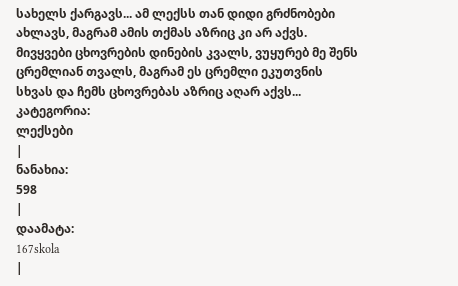სახელს ქარგავს... ამ ლექსს თან დიდი გრძნობები ახლავს, მაგრამ ამის თქმას აზრიც კი არ აქვს.
მივყვები ცხოვრების დინების კვალს, ვუყურებ მე შენს ცრემლიან თვალს, მაგრამ ეს ცრემლი ეკუთვნის სხვას და ჩემს ცხოვრებას აზრიც აღარ აქვს...
კატეგორია:
ლექსები
|
ნანახია:
598
|
დაამატა:
167skola
|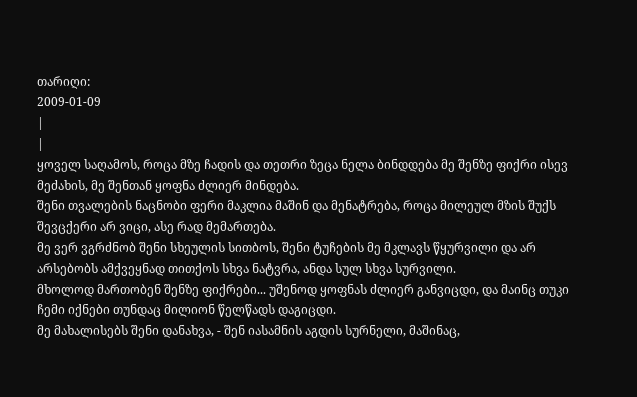თარიღი:
2009-01-09
|
|
ყოველ საღამოს, როცა მზე ჩადის და თეთრი ზეცა ნელა ბინდდება მე შენზე ფიქრი ისევ მეძახის, მე შენთან ყოფნა ძლიერ მინდება.
შენი თვალების ნაცნობი ფერი მაკლია მაშინ და მენატრება, როცა მილეულ მზის შუქს შევცქერი არ ვიცი, ასე რად მემართება.
მე ვერ ვგრძნობ შენი სხეულის სითბოს, შენი ტუჩების მე მკლავს წყურვილი და არ არსებობს ამქვეყნად თითქოს სხვა ნატვრა, ანდა სულ სხვა სურვილი.
მხოლოდ მართობენ შენზე ფიქრები... უშენოდ ყოფნას ძლიერ განვიცდი, და მაინც თუკი ჩემი იქნები თუნდაც მილიონ წელწადს დაგიცდი.
მე მახალისებს შენი დანახვა, - შენ იასამნის აგდის სურნელი, მაშინაც,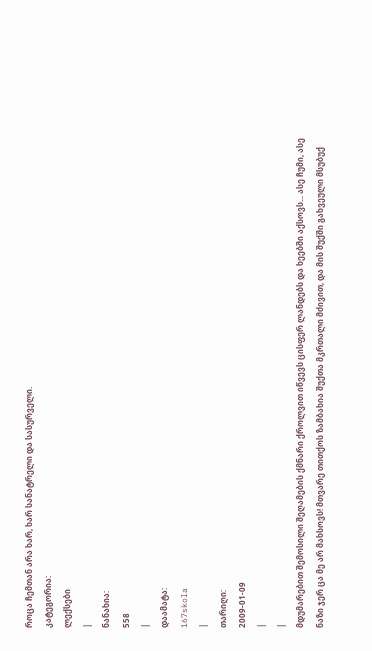როცა ჩემთან არა ხარ, ხარ სანატრელი და სასურველი.
კატეგორია:
ლექსები
|
ნანახია:
558
|
დაამატა:
167skola
|
თარიღი:
2009-01-09
|
|
მდუმარებით შემოსილი შეღამების ქმნარი ქროლვით იწვევს ცისფერ ლანდებს და ხეებში აქსოვს... ასე ჩუმი, ასე ნაზი ჯერ ცა მე არ მახსოვს! მთვარე თითქოს ზამბახია შუქთა მკრთალი მძივით, და მის შუქში გახვეული მსუბუქ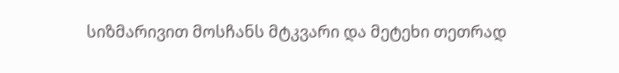სიზმარივით მოსჩანს მტკვარი და მეტეხი თეთრად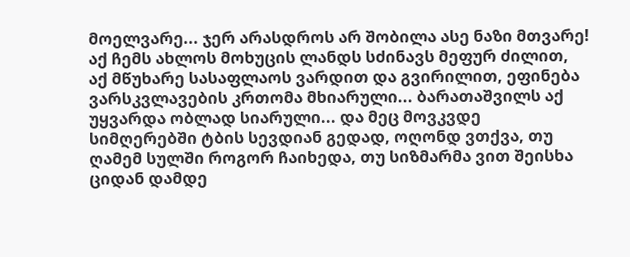მოელვარე... ჯერ არასდროს არ შობილა ასე ნაზი მთვარე! აქ ჩემს ახლოს მოხუცის ლანდს სძინავს მეფურ ძილით, აქ მწუხარე სასაფლაოს ვარდით და გვირილით, ეფინება ვარსკვლავების კრთომა მხიარული... ბარათაშვილს აქ უყვარდა ობლად სიარული... და მეც მოვკვდე სიმღერებში ტბის სევდიან გედად, ოღონდ ვთქვა, თუ ღამემ სულში როგორ ჩაიხედა, თუ სიზმარმა ვით შეისხა ციდან დამდე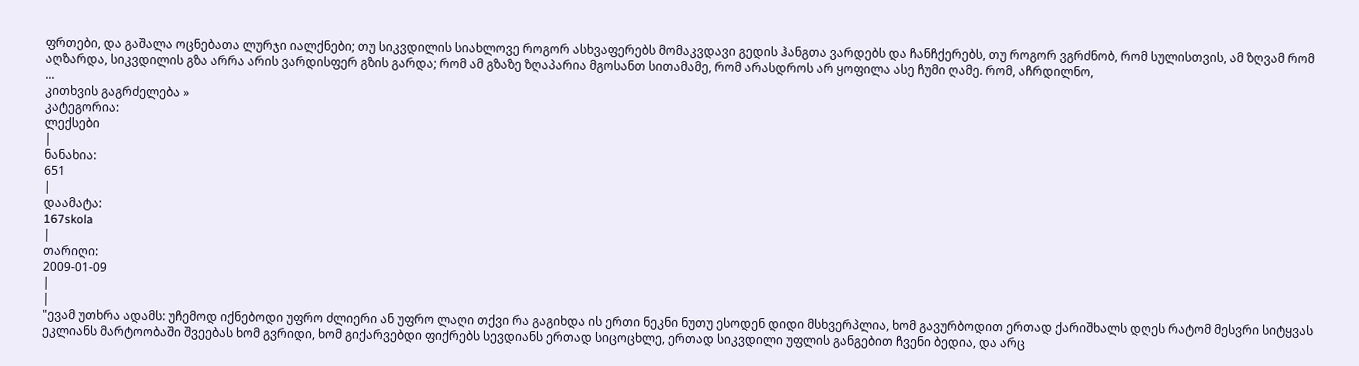ფრთები, და გაშალა ოცნებათა ლურჯი იალქნები; თუ სიკვდილის სიახლოვე როგორ ასხვაფერებს მომაკვდავი გედის ჰანგთა ვარდებს და ჩანჩქერებს, თუ როგორ ვგრძნობ, რომ სულისთვის, ამ ზღვამ რომ აღზარდა, სიკვდილის გზა არრა არის ვარდისფერ გზის გარდა; რომ ამ გზაზე ზღაპარია მგოსანთ სითამამე, რომ არასდროს არ ყოფილა ასე ჩუმი ღამე. რომ, აჩრდილნო,
...
კითხვის გაგრძელება »
კატეგორია:
ლექსები
|
ნანახია:
651
|
დაამატა:
167skola
|
თარიღი:
2009-01-09
|
|
"ევამ უთხრა ადამს: უჩემოდ იქნებოდი უფრო ძლიერი ან უფრო ლაღი თქვი რა გაგიხდა ის ერთი ნეკნი ნუთუ ესოდენ დიდი მსხვერპლია, ხომ გავურბოდით ერთად ქარიშხალს დღეს რატომ მესვრი სიტყვას ეკლიანს მარტოობაში შვეებას ხომ გვრიდი, ხომ გიქარვებდი ფიქრებს სევდიანს ერთად სიცოცხლე, ერთად სიკვდილი უფლის განგებით ჩვენი ბედია, და არც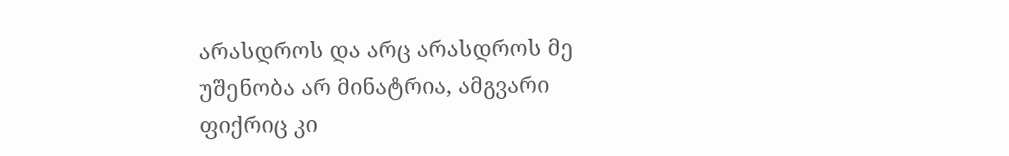არასდროს და არც არასდროს მე უშენობა არ მინატრია, ამგვარი ფიქრიც კი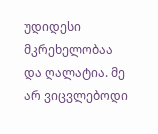უდიდესი მკრეხელობაა და ღალატია. მე არ ვიცვლებოდი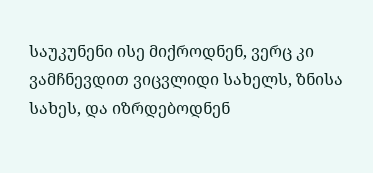საუკუნენი ისე მიქროდნენ, ვერც კი ვამჩნევდით ვიცვლიდი სახელს, ზნისა სახეს, და იზრდებოდნენ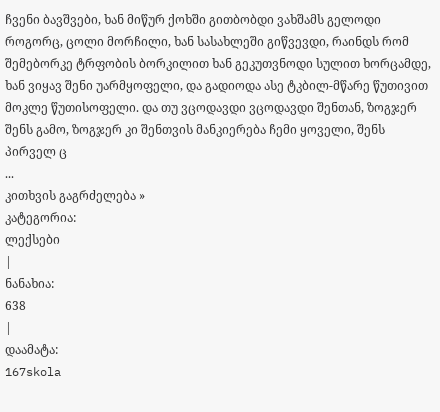ჩვენი ბავშვები, ხან მიწურ ქოხში გითბობდი ვახშამს გელოდი როგორც, ცოლი მორჩილი, ხან სასახლეში გიწვევდი, რაინდს რომ შემებორკე ტრფობის ბორკილით ხან გეკუთვნოდი სულით ხორცამდე, ხან ვიყავ შენი უარმყოფელი, და გადიოდა ასე ტკბილ-მწარე წუთივით მოკლე წუთისოფელი. და თუ ვცოდავდი ვცოდავდი შენთან, ზოგჯერ შენს გამო, ზოგჯერ კი შენთვის მანკიერება ჩემი ყოველი, შენს პირველ ც
...
კითხვის გაგრძელება »
კატეგორია:
ლექსები
|
ნანახია:
638
|
დაამატა:
167skola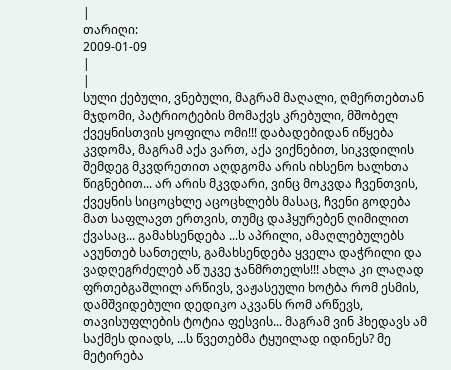|
თარიღი:
2009-01-09
|
|
სული ქებული, ვნებული, მაგრამ მაღალი, ღმერთებთან მჯდომი, პატრიოტების მომაქვს კრებული, მშობელ ქვეყნისთვის ყოფილა ომი!!! დაბადებიდან იწყება კვდომა, მაგრამ აქა ვართ, აქა ვიქნებით, სიკვდილის შემდეგ მკვდრეთით აღდგომა არის იხსენო ხალხთა წიგნებით... არ არის მკვდარი, ვინც მოკვდა ჩვენთვის, ქვეყნის სიცოცხლე აცოცხლებს მასაც, ჩვენი გოდება მათ საფლავთ ერთვის, თუმც დაჰყურებენ ღიმილით ქვასაც... გამახსენდება ...ს აპრილი, ამაღლებულებს ავუნთებ სანთელს, გამახსენდება ყველა დაჭრილი და ვადღეგრძელებ აწ უკვე ჯანმრთელს!!! ახლა კი ლაღად ფრთებგაშლილ არწივს, ვაჟასეული ხოტბა რომ ესმის, დამშვიდებული დედიკო აკვანს რომ არწევს, თავისუფლების ტოტია ფესვის... მაგრამ ვინ ჰხედავს ამ საქმეს დიადს, ...ს წვეთებმა ტყუილად იდინეს? მე მეტირება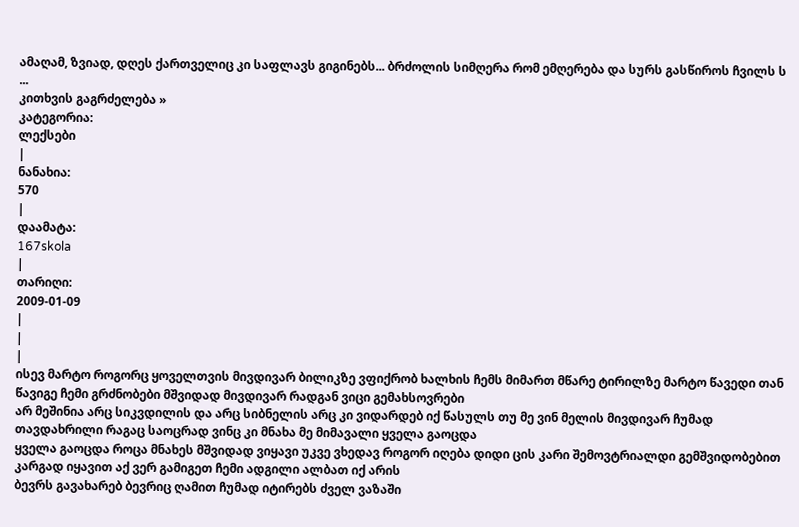ამაღამ, ზვიად, დღეს ქართველიც კი საფლავს გიგინებს... ბრძოლის სიმღერა რომ ემღერება და სურს გასწიროს ჩვილს ს
...
კითხვის გაგრძელება »
კატეგორია:
ლექსები
|
ნანახია:
570
|
დაამატა:
167skola
|
თარიღი:
2009-01-09
|
|
|
ისევ მარტო როგორც ყოველთვის მივდივარ ბილიკზე ვფიქრობ ხალხის ჩემს მიმართ მწარე ტირილზე მარტო წავედი თან წავიგე ჩემი გრძნობები მშვიდად მივდივარ რადგან ვიცი გემახსოვრები
არ მეშინია არც სიკვდილის და არც სიბნელის არც კი ვიდარდებ იქ წასულს თუ მე ვინ მელის მივდივარ ჩუმად თავდახრილი რაგაც საოცრად ვინც კი მნახა მე მიმავალი ყველა გაოცდა
ყველა გაოცდა როცა მნახეს მშვიდად ვიყავი უკვე ვხედავ როგორ იღება დიდი ცის კარი შემოვტრიალდი გემშვიდობებით კარგად იყავით აქ ვერ გამიგეთ ჩემი ადგილი ალბათ იქ არის
ბევრს გავახარებ ბევრიც ღამით ჩუმად იტირებს ძველ ვაზაში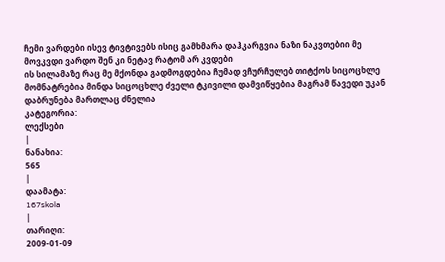ჩემი ვარდები ისევ ტივტივებს ისიც გამხმარა დაჰკარგვია ნაზი ნაკვთებიი მე მოვკვდი ვარდო შენ კი ნეტავ რატომ არ კვდები
ის სილამაზე რაც მე მქონდა გადმოგდებია ჩუმად ვჩურჩულებ თიტქოს სიცოცხლე მომნატრებია მინდა სიცოცხლე ძველი ტკივილი დამვიწყებია მაგრამ წავედი უკან დაბრუნება მართლაც ძნელია
კატეგორია:
ლექსები
|
ნანახია:
565
|
დაამატა:
167skola
|
თარიღი:
2009-01-09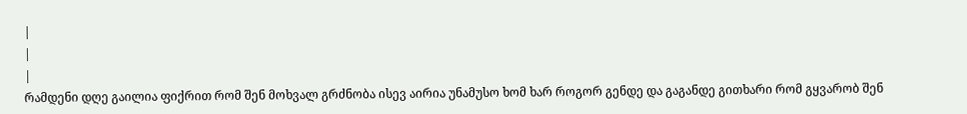|
|
|
რამდენი დღე გაილია ფიქრით რომ შენ მოხვალ გრძნობა ისევ აირია უნამუსო ხომ ხარ როგორ გენდე და გაგანდე გითხარი რომ გყვარობ შენ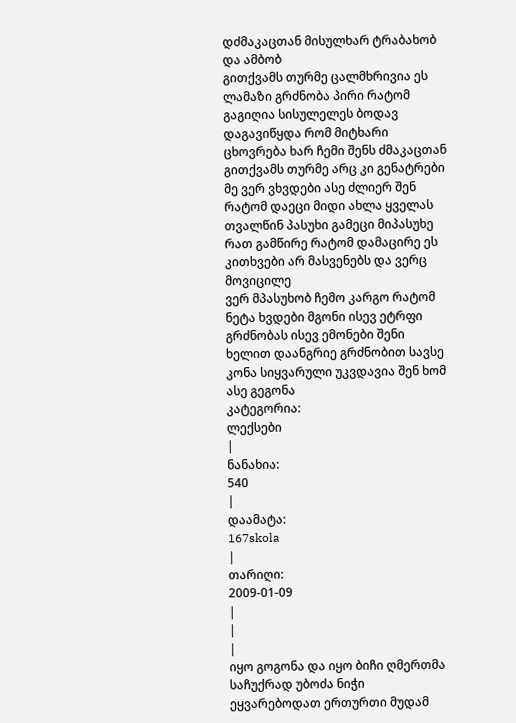დძმაკაცთან მისულხარ ტრაბახობ და ამბობ
გითქვამს თურმე ცალმხრივია ეს ლამაზი გრძნობა პირი რატომ გაგიღია სისულელეს ბოდავ დაგავიწყდა რომ მიტხარი ცხოვრება ხარ ჩემი შენს ძმაკაცთან გითქვამს თურმე არც კი გენატრები
მე ვერ ვხვდები ასე ძლიერ შენ რატომ დაეცი მიდი ახლა ყველას თვალწინ პასუხი გამეცი მიპასუხე რათ გამწირე რატომ დამაცირე ეს კითხვები არ მასვენებს და ვერც მოვიცილე
ვერ მპასუხობ ჩემო კარგო რატომ ნეტა ხვდები მგონი ისევ ეტრფი გრძნობას ისევ ემონები შენი ხელით დაანგრიე გრძნობით სავსე კონა სიყვარული უკვდავია შენ ხომ ასე გეგონა
კატეგორია:
ლექსები
|
ნანახია:
540
|
დაამატა:
167skola
|
თარიღი:
2009-01-09
|
|
|
იყო გოგონა და იყო ბიჩი ღმერთმა საჩუქრად უბოძა ნიჭი ეყვარებოდათ ერთურთი მუდამ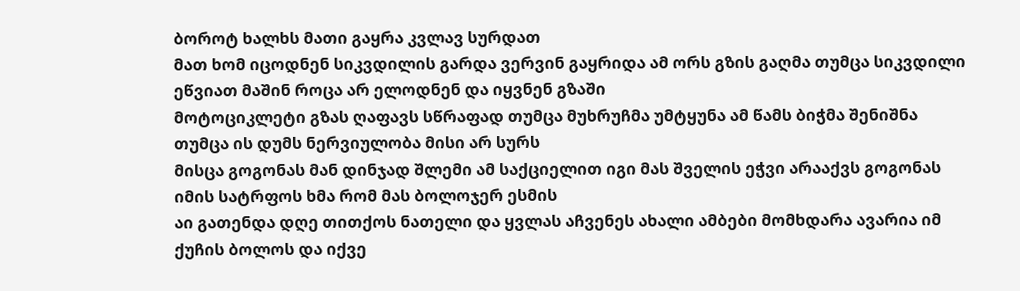ბოროტ ხალხს მათი გაყრა კვლავ სურდათ
მათ ხომ იცოდნენ სიკვდილის გარდა ვერვინ გაყრიდა ამ ორს გზის გაღმა თუმცა სიკვდილი ეწვიათ მაშინ როცა არ ელოდნენ და იყვნენ გზაში
მოტოციკლეტი გზას ღაფავს სწრაფად თუმცა მუხრუჩმა უმტყუნა ამ წამს ბიჭმა შენიშნა თუმცა ის დუმს ნერვიულობა მისი არ სურს
მისცა გოგონას მან დინჯად შლემი ამ საქციელით იგი მას შველის ეჭვი არააქვს გოგონას იმის სატრფოს ხმა რომ მას ბოლოჯერ ესმის
აი გათენდა დღე თითქოს ნათელი და ყვლას აჩვენეს ახალი ამბები მომხდარა ავარია იმ ქუჩის ბოლოს და იქვე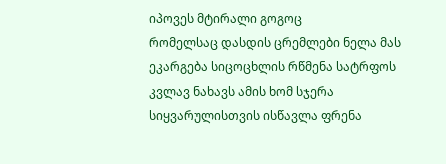იპოვეს მტირალი გოგოც
რომელსაც დასდის ცრემლები ნელა მას ეკარგება სიცოცხლის რწმენა სატრფოს კვლავ ნახავს ამის ხომ სჯერა სიყვარულისთვის ისწავლა ფრენა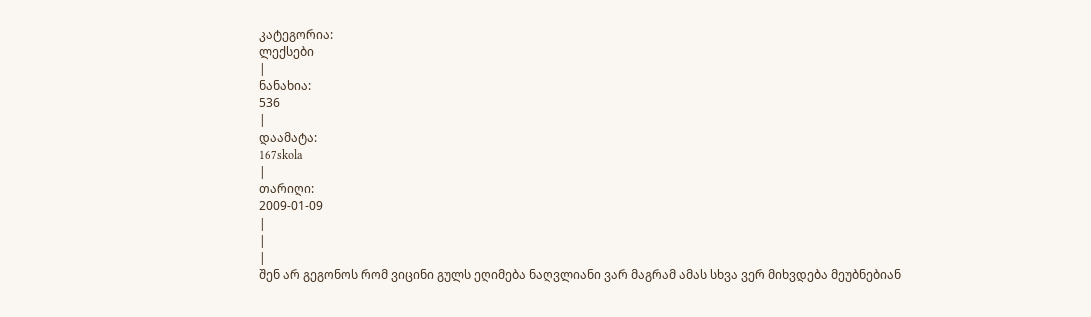კატეგორია:
ლექსები
|
ნანახია:
536
|
დაამატა:
167skola
|
თარიღი:
2009-01-09
|
|
|
შენ არ გეგონოს რომ ვიცინი გულს ეღიმება ნაღვლიანი ვარ მაგრამ ამას სხვა ვერ მიხვდება მეუბნებიან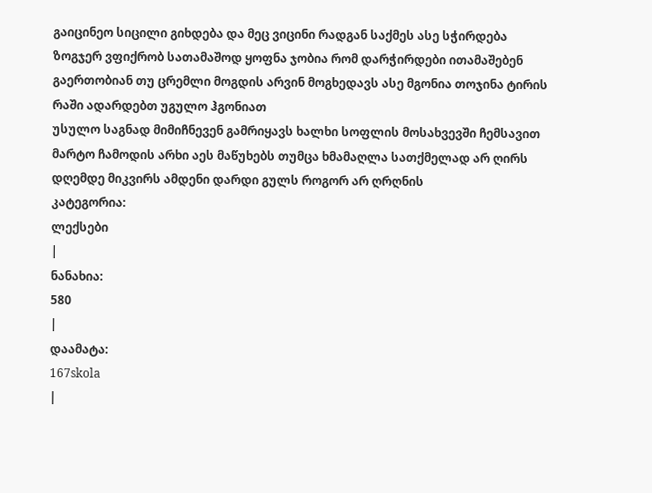გაიცინეო სიცილი გიხდება და მეც ვიცინი რადგან საქმეს ასე სჭირდება
ზოგჯერ ვფიქრობ სათამაშოდ ყოფნა ჯობია რომ დარჭირდები ითამაშებენ გაერთობიან თუ ცრემლი მოგდის არვინ მოგხედავს ასე მგონია თოჯინა ტირის რაში ადარდებთ უგულო ჰგონიათ
უსულო საგნად მიმიჩნევენ გამრიყავს ხალხი სოფლის მოსახვევში ჩემსავით მარტო ჩამოდის არხი აეს მაწუხებს თუმცა ხმამაღლა სათქმელად არ ღირს დღემდე მიკვირს ამდენი დარდი გულს როგორ არ ღრღნის
კატეგორია:
ლექსები
|
ნანახია:
580
|
დაამატა:
167skola
|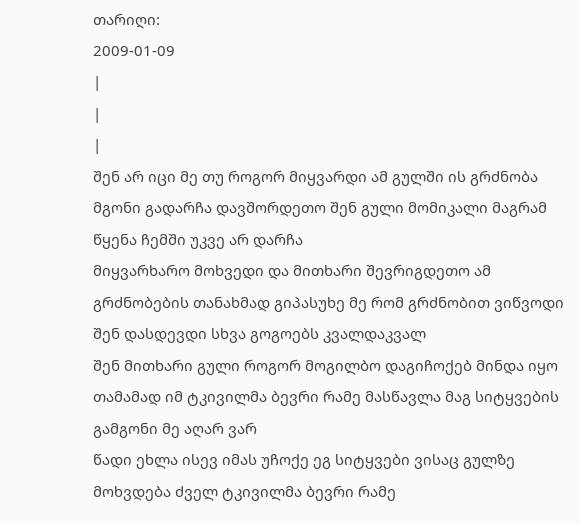თარიღი:
2009-01-09
|
|
|
შენ არ იცი მე თუ როგორ მიყვარდი ამ გულში ის გრძნობა მგონი გადარჩა დავშორდეთო შენ გული მომიკალი მაგრამ წყენა ჩემში უკვე არ დარჩა
მიყვარხარო მოხვედი და მითხარი შევრიგდეთო ამ გრძნობების თანახმად გიპასუხე მე რომ გრძნობით ვიწვოდი შენ დასდევდი სხვა გოგოებს კვალდაკვალ
შენ მითხარი გული როგორ მოგილბო დაგიჩოქებ მინდა იყო თამამად იმ ტკივილმა ბევრი რამე მასწავლა მაგ სიტყვების გამგონი მე აღარ ვარ
წადი ეხლა ისევ იმას უჩოქე ეგ სიტყვები ვისაც გულზე მოხვდება ძველ ტკივილმა ბევრი რამე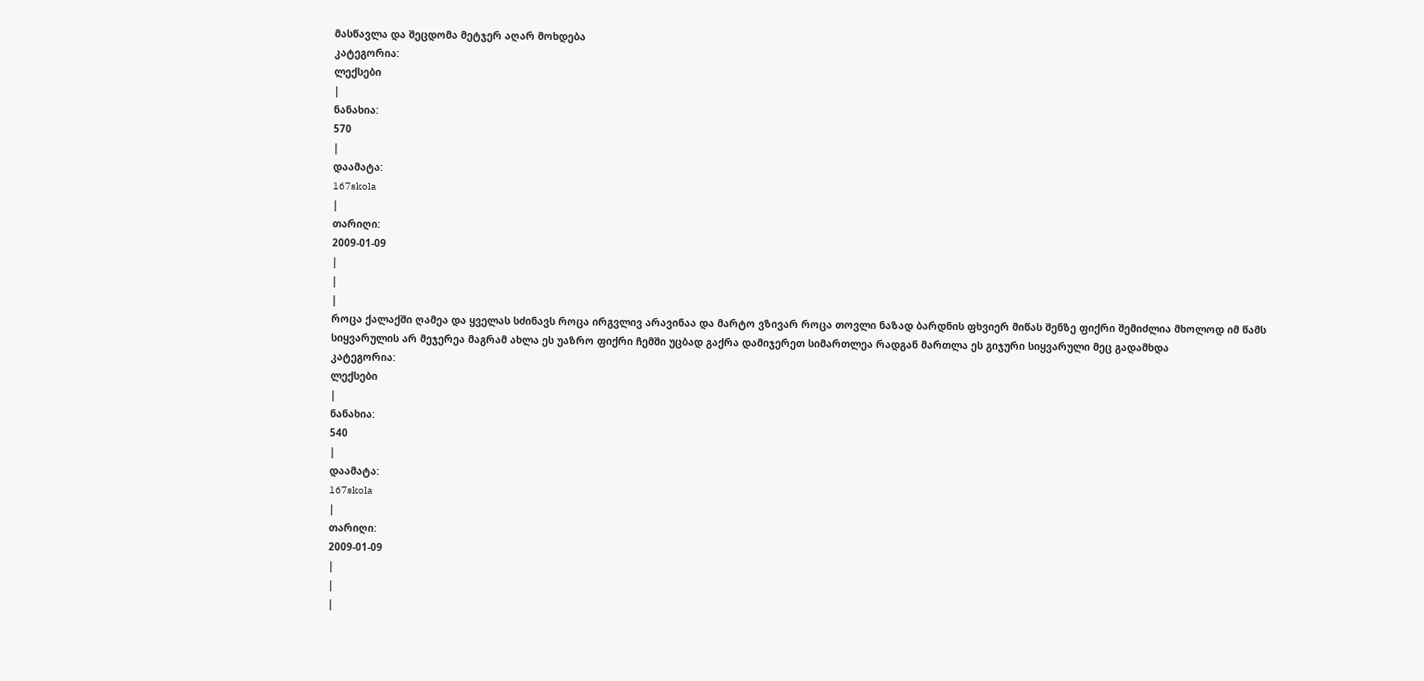მასწავლა და შეცდომა მეტჯერ აღარ მოხდება
კატეგორია:
ლექსები
|
ნანახია:
570
|
დაამატა:
167skola
|
თარიღი:
2009-01-09
|
|
|
როცა ქალაქში ღამეა და ყველას სძინავს როცა ირგვლივ არავინაა და მარტო ვზივარ როცა თოვლი ნაზად ბარდნის ფხვიერ მიწას შენზე ფიქრი შემიძლია მხოლოდ იმ წამს
სიყვარულის არ მეჯერეა მაგრამ ახლა ეს უაზრო ფიქრი ჩემში უცბად გაქრა დამიჯერეთ სიმართლეა რადგან მართლა ეს გიჯური სიყვარული მეც გადამხდა
კატეგორია:
ლექსები
|
ნანახია:
540
|
დაამატა:
167skola
|
თარიღი:
2009-01-09
|
|
|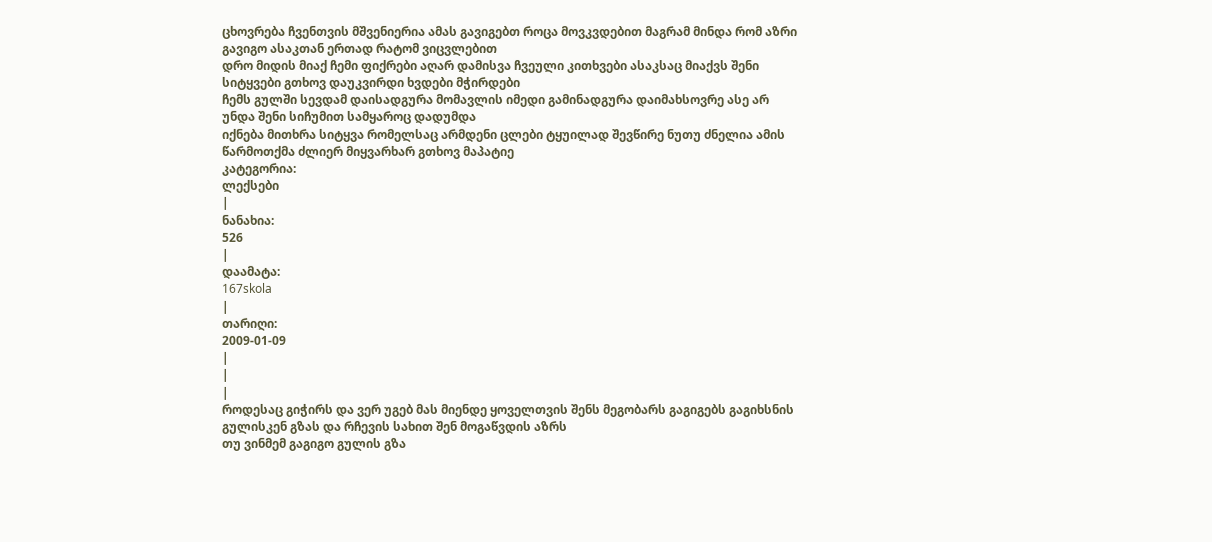ცხოვრება ჩვენთვის მშვენიერია ამას გავიგებთ როცა მოვკვდებით მაგრამ მინდა რომ აზრი გავიგო ასაკთან ერთად რატომ ვიცვლებით
დრო მიდის მიაქ ჩემი ფიქრები აღარ დამისვა ჩვეული კითხვები ასაკსაც მიაქვს შენი სიტყვები გთხოვ დაუკვირდი ხვდები მჭირდები
ჩემს გულში სევდამ დაისადგურა მომავლის იმედი გამინადგურა დაიმახსოვრე ასე არ უნდა შენი სიჩუმით სამყაროც დადუმდა
იქნება მითხრა სიტყვა რომელსაც არმდენი ცლები ტყუილად შევწირე ნუთუ ძნელია ამის წარმოთქმა ძლიერ მიყვარხარ გთხოვ მაპატიე
კატეგორია:
ლექსები
|
ნანახია:
526
|
დაამატა:
167skola
|
თარიღი:
2009-01-09
|
|
|
როდესაც გიჭირს და ვერ უგებ მას მიენდე ყოველთვის შენს მეგობარს გაგიგებს გაგიხსნის გულისკენ გზას და რჩევის სახით შენ მოგაწვდის აზრს
თუ ვინმემ გაგიგო გულის გზა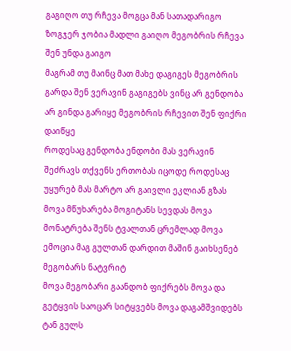გაგიღო თუ რჩევა მოგცა მან სათადარიგო ზოგჯერ ჯობია მადლი გაიღო მეგობრის რჩევა შენ უნდა გაიგო
მაგრამ თუ მაინც მათ მახე დაგიგეს მეგობრის გარდა შენ ვერავინ გაგიგებს ვინც არ გენდობა არ გინდა გარიყე მეგობრის რჩევით შენ ფიქრი დაიწყე
როდესაც გენდობა ენდობი მას ვერავინ შეძრავს თქვენს ერთობას იცოდე როდესაც უყურებ მას მარტო არ გაივლი ეკლიან გზას
მოვა მწუხარება მოგიტანს სევდას მოვა მონატრება შენს ტვალთან ცრემლად მოვა ემოცია მაგ გულთან დარდით მაშინ გაიხსენებ მეგობარს ნატვრიტ
მოვა მეგობარი გაანდობ ფიქრებს მოვა და გეტყვის საოცარ სიტყვებს მოვა დაგამშვიდებს ტან გულს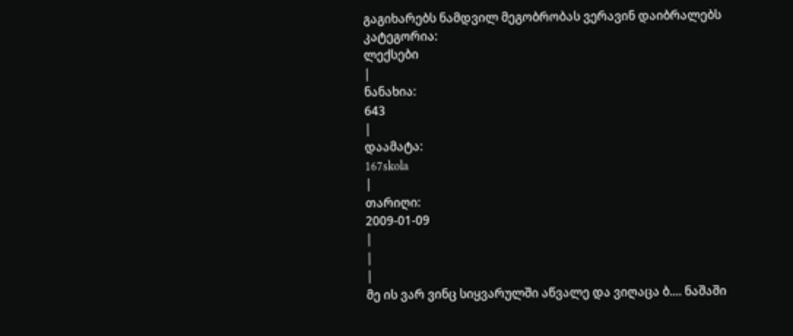გაგიხარებს ნამდვილ მეგობრობას ვერავინ დაიბრალებს
კატეგორია:
ლექსები
|
ნანახია:
643
|
დაამატა:
167skola
|
თარიღი:
2009-01-09
|
|
|
მე ის ვარ ვინც სიყვარულში აწვალე და ვიღაცა ბ.... ნაშაში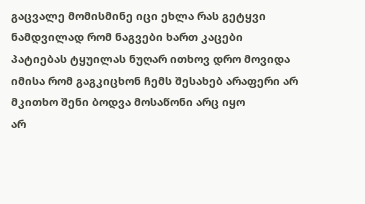გაცვალე მომისმინე იცი ეხლა რას გეტყვი ნამდვილად რომ ნაგვები ხართ კაცები
პატიებას ტყუილას ნუღარ ითხოვ დრო მოვიდა იმისა რომ გაგკიცხონ ჩემს შესახებ არაფერი არ მკითხო შენი ბოდვა მოსაწონი არც იყო
არ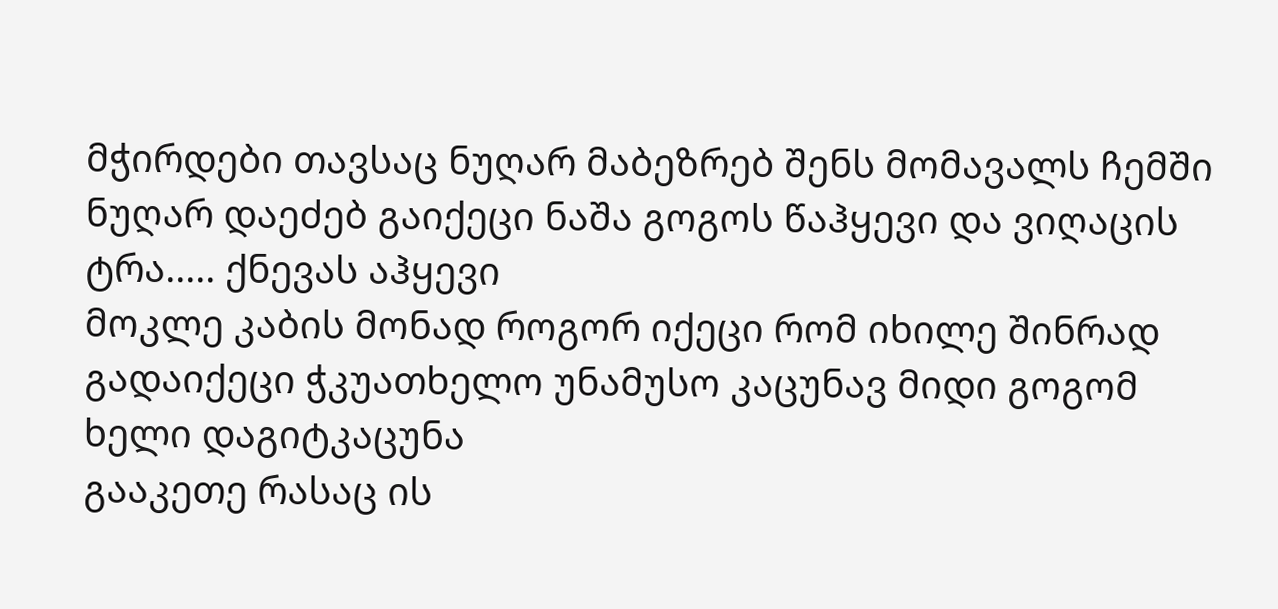მჭირდები თავსაც ნუღარ მაბეზრებ შენს მომავალს ჩემში ნუღარ დაეძებ გაიქეცი ნაშა გოგოს წაჰყევი და ვიღაცის ტრა..... ქნევას აჰყევი
მოკლე კაბის მონად როგორ იქეცი რომ იხილე შინრად გადაიქეცი ჭკუათხელო უნამუსო კაცუნავ მიდი გოგომ ხელი დაგიტკაცუნა
გააკეთე რასაც ის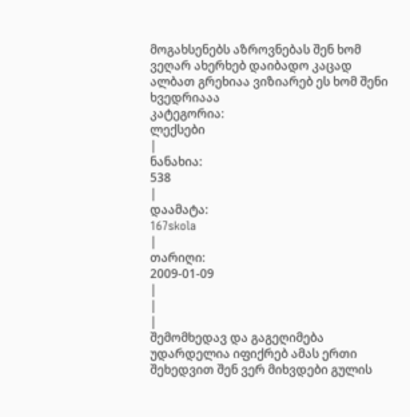მოგახსენებს აზროვნებას შენ ხომ ვეღარ ახერხებ დაიბადო კაცად ალბათ გრეხიაა ვიზიარებ ეს ხომ შენი ხვედრიააა
კატეგორია:
ლექსები
|
ნანახია:
538
|
დაამატა:
167skola
|
თარიღი:
2009-01-09
|
|
|
შემომხედავ და გაგეღიმება უდარდელია იფიქრებ ამას ერთი შეხედვით შენ ვერ მიხვდები გულის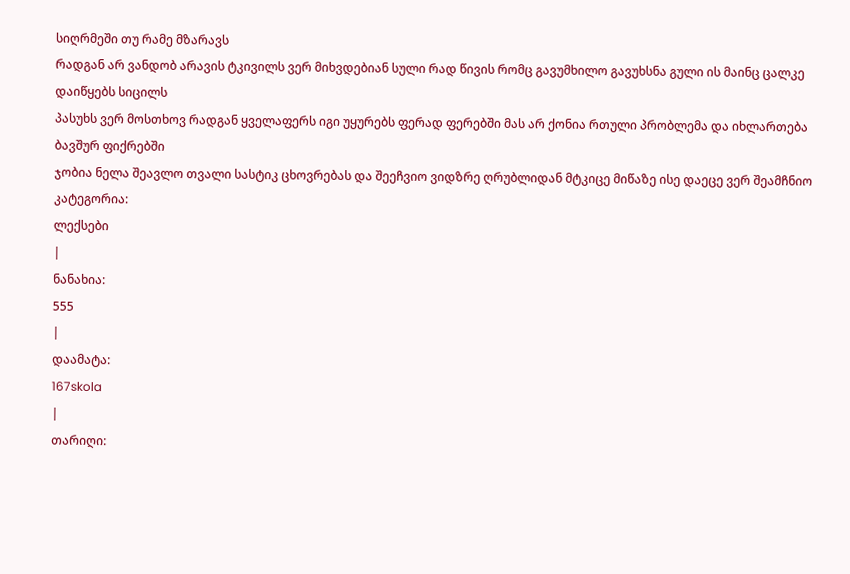სიღრმეში თუ რამე მზარავს
რადგან არ ვანდობ არავის ტკივილს ვერ მიხვდებიან სული რად წივის რომც გავუმხილო გავუხსნა გული ის მაინც ცალკე დაიწყებს სიცილს
პასუხს ვერ მოსთხოვ რადგან ყველაფერს იგი უყურებს ფერად ფერებში მას არ ქონია რთული პრობლემა და იხლართება ბავშურ ფიქრებში
ჯობია ნელა შეავლო თვალი სასტიკ ცხოვრებას და შეეჩვიო ვიდზრე ღრუბლიდან მტკიცე მიწაზე ისე დაეცე ვერ შეამჩნიო
კატეგორია:
ლექსები
|
ნანახია:
555
|
დაამატა:
167skola
|
თარიღი: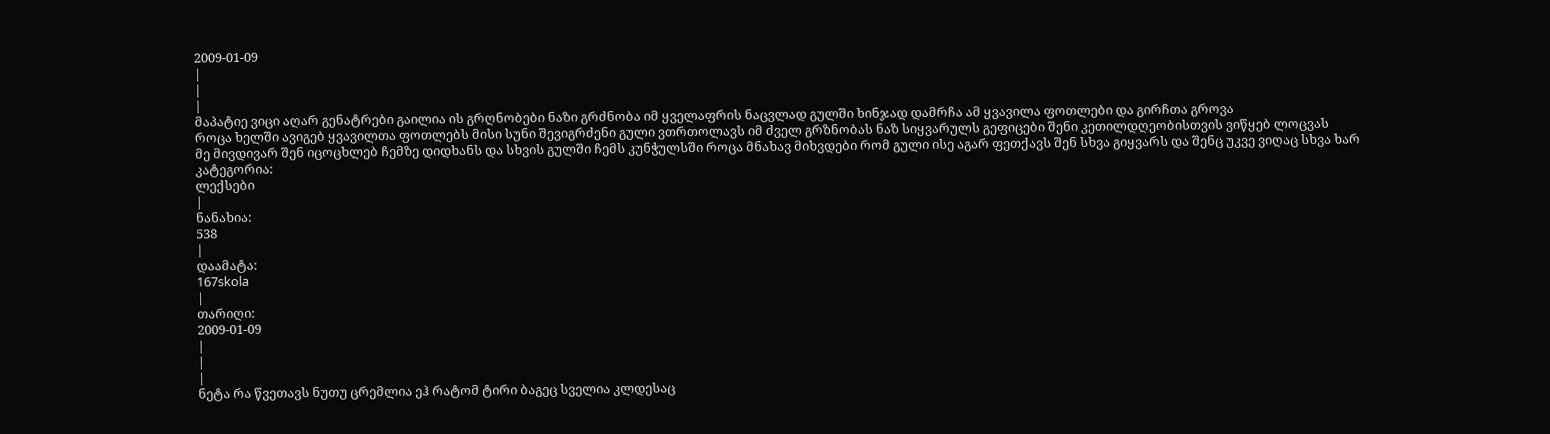2009-01-09
|
|
|
მაპატიე ვიცი აღარ გენატრები გაილია ის გრღნობები ნაზი გრძნობა იმ ყველაფრის ნაცვლად გულში ხინჯად დამრჩა ამ ყვავილა ფოთლები და გირჩთა გროვა
როცა ხელში ავიგებ ყვავილთა ფოთლებს მისი სუნი შევიგრძენი გული ვთრთოლავს იმ ძველ გრზნობას ნაზ სიყვარულს გეფიცები შენი კეთილდღეობისთვის ვიწყებ ლოცვას
მე მივდივარ შენ იცოცხლებ ჩემზე დიდხანს და სხვის გულში ჩემს კუნჭულსში როცა მნახავ მიხვდები რომ გული ისე აგარ ფეთქავს შენ სხვა გიყვარს და შენც უკვე ვიღაც სხვა ხარ
კატეგორია:
ლექსები
|
ნანახია:
538
|
დაამატა:
167skola
|
თარიღი:
2009-01-09
|
|
|
ნეტა რა წვეთავს ნუთუ ცრემლია ეჰ რატომ ტირი ბაგეც სველია კლდესაც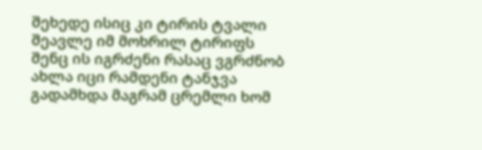შეხედე ისიც კი ტირის ტვალი შეავლე იმ მოხრილ ტირიფს
შენც ის იგრძენი რასაც ვგრძნობ ახლა იცი რამდენი ტანჯვა გადამხდა მაგრამ ცრემლი ხომ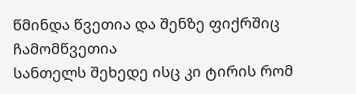წმინდა წვეთია და შენზე ფიქრშიც ჩამომწვეთია
სანთელს შეხედე ისც კი ტირის რომ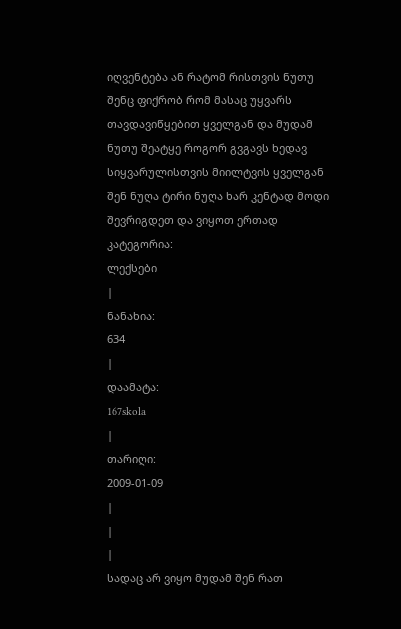იღვენტება ან რატომ რისთვის ნუთუ შენც ფიქრობ რომ მასაც უყვარს თავდავიწყებით ყველგან და მუდამ
ნუთუ შეატყე როგორ გვგავს ხედავ სიყვარულისთვის მიილტვის ყველგან შენ ნუღა ტირი ნუღა ხარ კენტად მოდი შევრიგდეთ და ვიყოთ ერთად
კატეგორია:
ლექსები
|
ნანახია:
634
|
დაამატა:
167skola
|
თარიღი:
2009-01-09
|
|
|
სადაც არ ვიყო მუდამ შენ რათ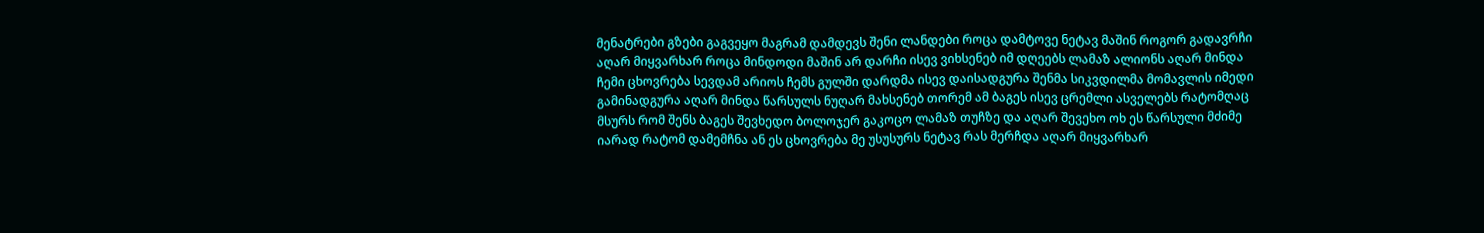მენატრები გზები გაგვეყო მაგრამ დამდევს შენი ლანდები როცა დამტოვე ნეტავ მაშინ როგორ გადავრჩი აღარ მიყვარხარ როცა მინდოდი მაშინ არ დარჩი ისევ ვიხსენებ იმ დღეებს ლამაზ ალიონს აღარ მინდა ჩემი ცხოვრება სევდამ არიოს ჩემს გულში დარდმა ისევ დაისადგურა შენმა სიკვდილმა მომავლის იმედი გამინადგურა აღარ მინდა წარსულს ნუღარ მახსენებ თორემ ამ ბაგეს ისევ ცრემლი ასველებს რატომღაც მსურს რომ შენს ბაგეს შევხედო ბოლოჯერ გაკოცო ლამაზ თუჩზე და აღარ შევეხო ოხ ეს წარსული მძიმე იარად რატომ დამემჩნა ან ეს ცხოვრება მე უსუსურს ნეტავ რას მერჩდა აღარ მიყვარხარ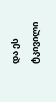და ეს ტკივილი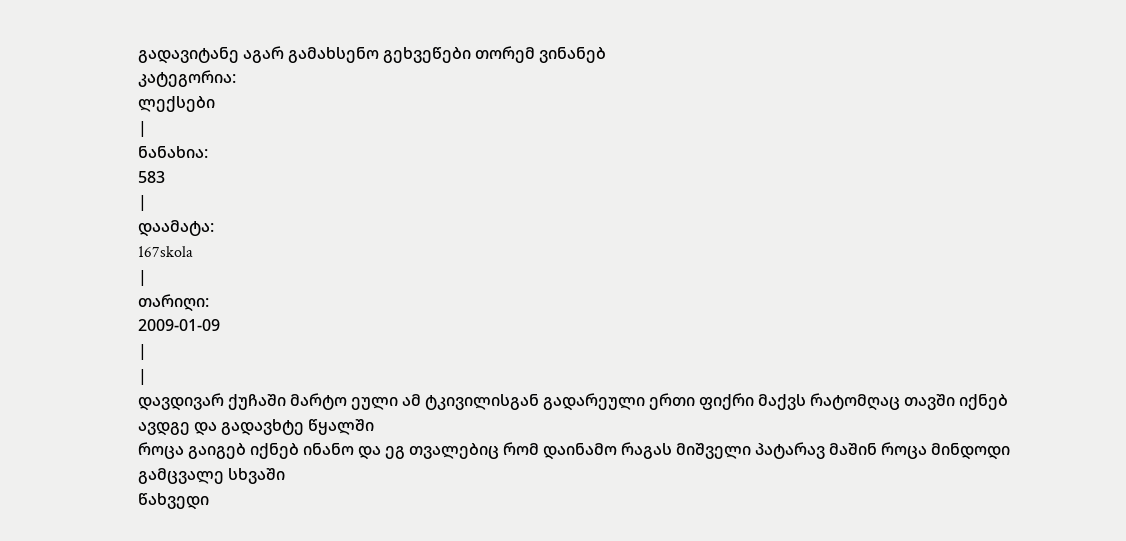გადავიტანე აგარ გამახსენო გეხვეწები თორემ ვინანებ
კატეგორია:
ლექსები
|
ნანახია:
583
|
დაამატა:
167skola
|
თარიღი:
2009-01-09
|
|
დავდივარ ქუჩაში მარტო ეული ამ ტკივილისგან გადარეული ერთი ფიქრი მაქვს რატომღაც თავში იქნებ ავდგე და გადავხტე წყალში
როცა გაიგებ იქნებ ინანო და ეგ თვალებიც რომ დაინამო რაგას მიშველი პატარავ მაშინ როცა მინდოდი გამცვალე სხვაში
წახვედი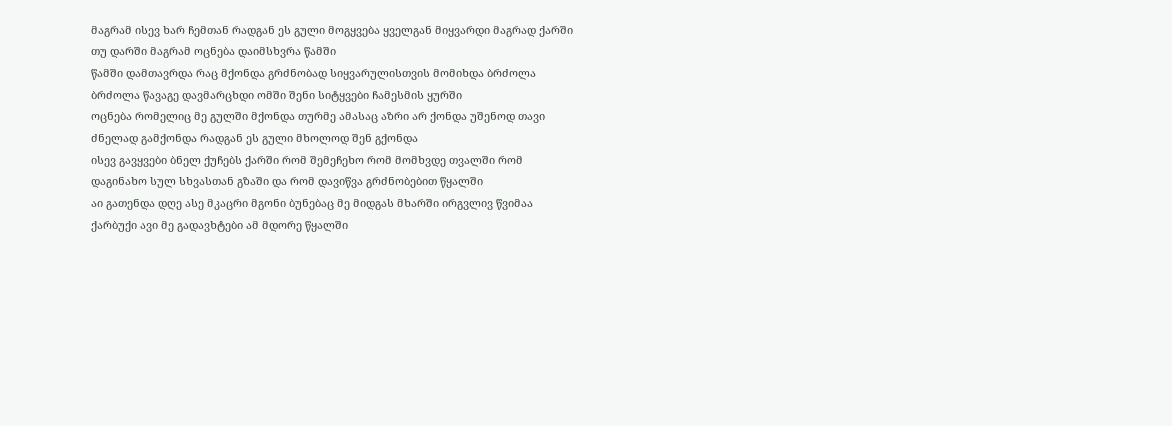მაგრამ ისევ ხარ ჩემთან რადგან ეს გული მოგყვება ყველგან მიყვარდი მაგრად ქარში თუ დარში მაგრამ ოცნება დაიმსხვრა წამში
წამში დამთავრდა რაც მქონდა გრძნობად სიყვარულისთვის მომიხდა ბრძოლა ბრძოლა წავაგე დავმარცხდი ომში შენი სიტყვები ჩამესმის ყურში
ოცნება რომელიც მე გულში მქონდა თურმე ამასაც აზრი არ ქონდა უშენოდ თავი ძნელად გამქონდა რადგან ეს გული მხოლოდ შენ გქონდა
ისევ გავყვები ბნელ ქუჩებს ქარში რომ შემეჩეხო რომ მომხვდე თვალში რომ დაგინახო სულ სხვასთან გზაში და რომ დავიწვა გრძნობებით წყალში
აი გათენდა დღე ასე მკაცრი მგონი ბუნებაც მე მიდგას მხარში ირგვლივ წვიმაა ქარბუქი ავი მე გადავხტები ამ მდორე წყალში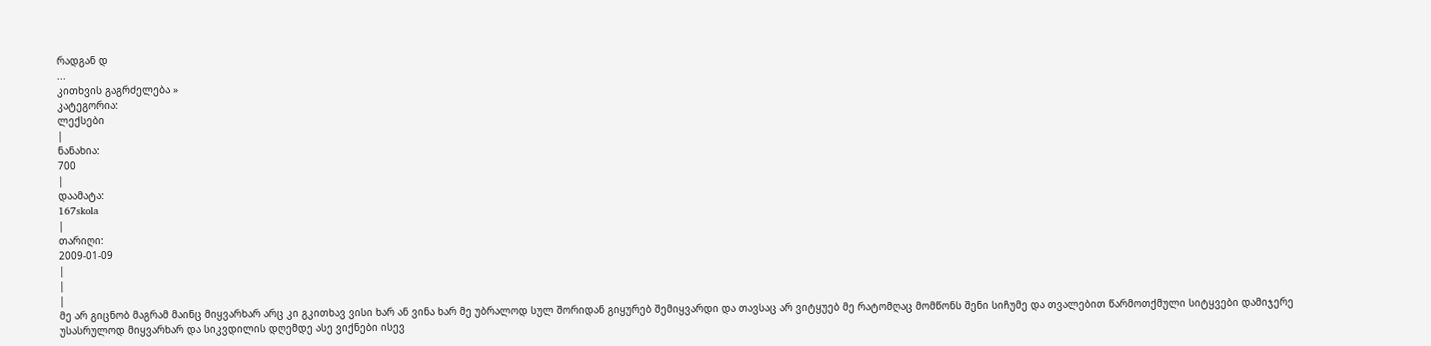რადგან დ
...
კითხვის გაგრძელება »
კატეგორია:
ლექსები
|
ნანახია:
700
|
დაამატა:
167skola
|
თარიღი:
2009-01-09
|
|
|
მე არ გიცნობ მაგრამ მაინც მიყვარხარ არც კი გკითხავ ვისი ხარ ან ვინა ხარ მე უბრალოდ სულ შორიდან გიყურებ შემიყვარდი და თავსაც არ ვიტყუებ მე რატომღაც მომწონს შენი სიჩუმე და თვალებით წარმოთქმული სიტყვები დამიჯერე უსასრულოდ მიყვარხარ და სიკვდილის დღემდე ასე ვიქნები ისევ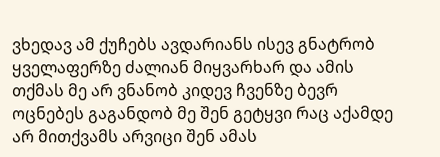ვხედავ ამ ქუჩებს ავდარიანს ისევ გნატრობ ყველაფერზე ძალიან მიყვარხარ და ამის თქმას მე არ ვნანობ კიდევ ჩვენზე ბევრ ოცნებეს გაგანდობ მე შენ გეტყვი რაც აქამდე არ მითქვამს არვიცი შენ ამას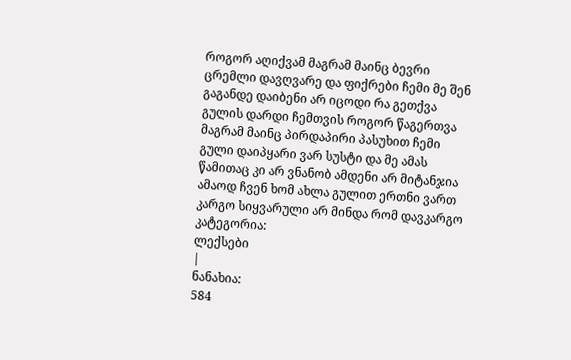როგორ აღიქვამ მაგრამ მაინც ბევრი ცრემლი დავღვარე და ფიქრები ჩემი მე შენ გაგანდე დაიბენი არ იცოდი რა გეთქვა გულის დარდი ჩემთვის როგორ წაგერთვა მაგრამ მაინც პირდაპირი პასუხით ჩემი გული დაიპყარი ვარ სუსტი და მე ამას წამითაც კი არ ვნანობ ამდენი არ მიტანჯია ამაოდ ჩვენ ხომ ახლა გულით ერთნი ვართ კარგო სიყვარული არ მინდა რომ დავკარგო
კატეგორია:
ლექსები
|
ნანახია:
584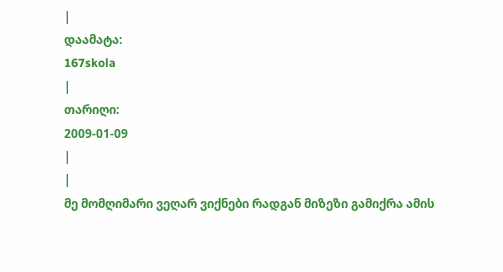|
დაამატა:
167skola
|
თარიღი:
2009-01-09
|
|
მე მომღიმარი ვეღარ ვიქნები რადგან მიზეზი გამიქრა ამის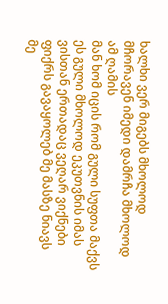ხალხი ვერ მიგებს მხოლოდ მჩორავენ იმედი დამრჩა მხოლოდ ამ ღამის
მან ხომ იცის რომ გული სუფთა მაქვს ეს გული მხოლოდ ეკუთვნის იმას ვისთან ერთადაც ვეღარ ვიქნები ფიქრს გავაყოლებ მე მასზე ნიავს
მე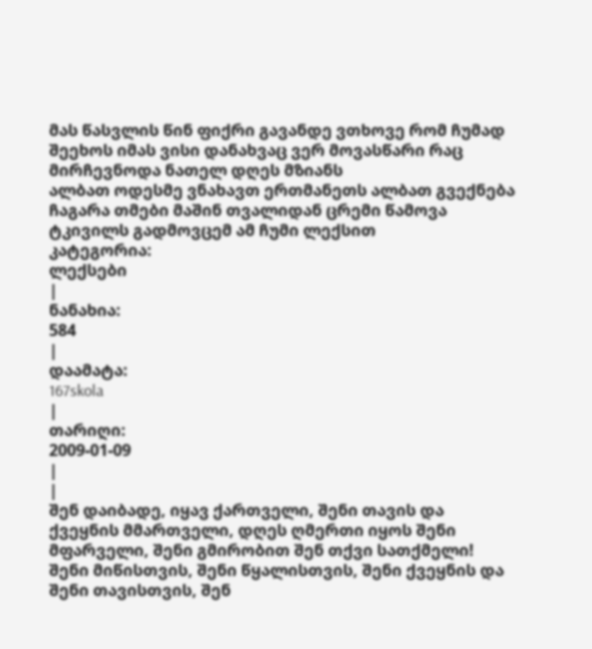მას წასვლის წინ ფიქრი გავანდე ვთხოვე რომ ჩუმად შეეხოს იმას ვისი დანახვაც ვერ მოვასწარი რაც მირჩევნოდა ნათელ დღეს მზიანს
ალბათ ოდესმე ვნახავთ ერთმანეთს ალბათ გვექნება ჩაგარა თმები მაშინ თვალიდან ცრემი წამოვა ტკივილს გადმოვცემ ამ ჩუმი ლექსით
კატეგორია:
ლექსები
|
ნანახია:
584
|
დაამატა:
167skola
|
თარიღი:
2009-01-09
|
|
შენ დაიბადე, იყავ ქართველი, შენი თავის და ქვეყნის მმართველი, დღეს ღმერთი იყოს შენი მფარველი, შენი გმირობით შენ თქვი სათქმელი!
შენი მიწისთვის, შენი წყალისთვის, შენი ქვეყნის და შენი თავისთვის, შენ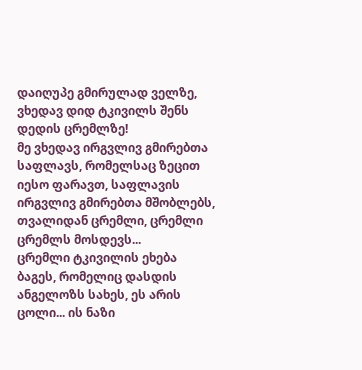დაიღუპე გმირულად ველზე, ვხედავ დიდ ტკივილს შენს დედის ცრემლზე!
მე ვხედავ ირგვლივ გმირებთა საფლავს, რომელსაც ზეცით იესო ფარავთ, საფლავის ირგვლივ გმირებთა მშობლებს, თვალიდან ცრემლი, ცრემლი ცრემლს მოსდევს...
ცრემლი ტკივილის ეხება ბაგეს, რომელიც დასდის ანგელოზს სახეს, ეს არის ცოლი... ის ნაზი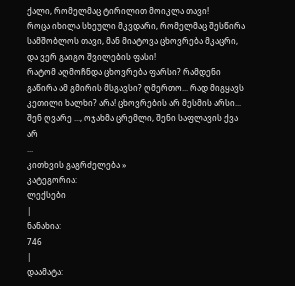ქალი, რომელმაც ტირილით მოიკლა თავი!
როცა იხილა სხეული მკვდარი, რომელმაც შესწირა სამშობლოს თავი, მან მიატოვა ცხოვრება მკაცრი, და ვერ გაიგო შვილების ფასი!
რატომ აღმოჩნდა ცხოვრება ფარსი? რამდენი გაწირა ამ გმირის მსგავსი? ღმერთო... რად მიგყავს კეთილი ხალხი? არა! ცხოვრების არ მესმის არსი...
შენ ღვარე ..., ოჯახმა ცრემლი, შენი საფლავის ქვა არ
...
კითხვის გაგრძელება »
კატეგორია:
ლექსები
|
ნანახია:
746
|
დაამატა: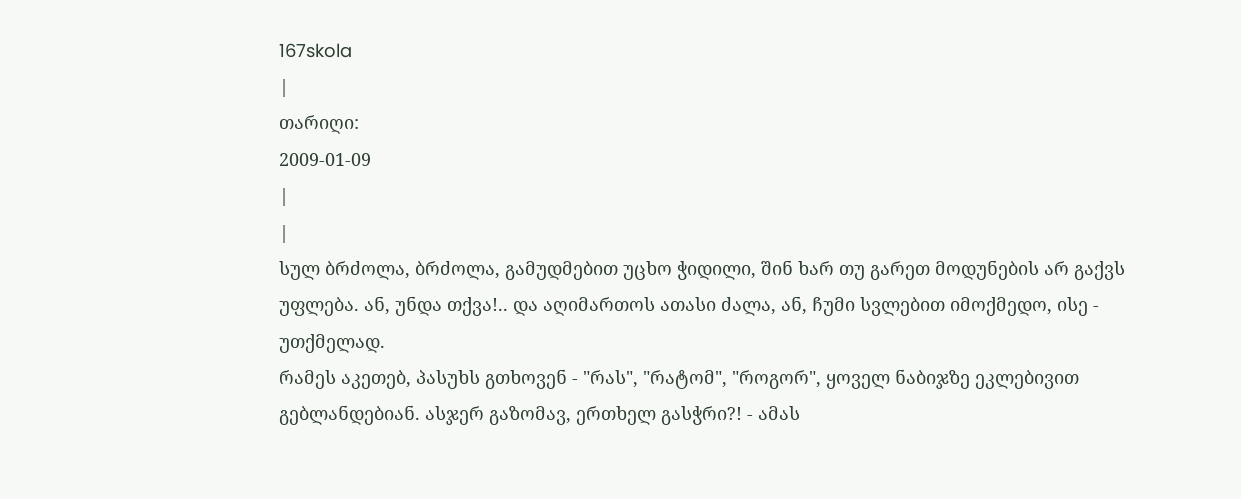167skola
|
თარიღი:
2009-01-09
|
|
სულ ბრძოლა, ბრძოლა, გამუდმებით უცხო ჭიდილი, შინ ხარ თუ გარეთ მოდუნების არ გაქვს უფლება. ან, უნდა თქვა!.. და აღიმართოს ათასი ძალა, ან, ჩუმი სვლებით იმოქმედო, ისე - უთქმელად.
რამეს აკეთებ, პასუხს გთხოვენ - "რას", "რატომ", "როგორ", ყოველ ნაბიჯზე ეკლებივით გებლანდებიან. ასჯერ გაზომავ, ერთხელ გასჭრი?! - ამას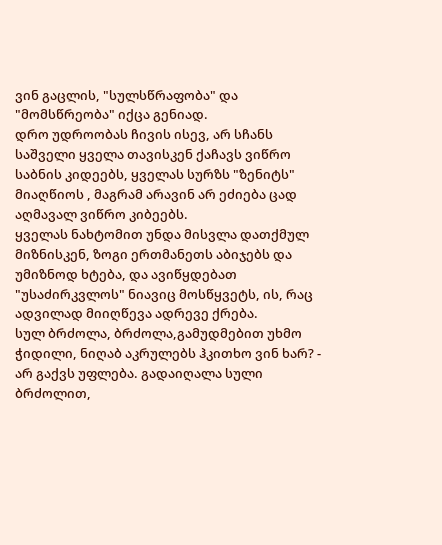ვინ გაცლის, "სულსწრაფობა" და "მომსწრეობა" იქცა გენიად.
დრო უდროობას ჩივის ისევ, არ სჩანს საშველი ყველა თავისკენ ქაჩავს ვიწრო საბნის კიდეებს, ყველას სურზს "ზენიტს" მიაღწიოს , მაგრამ არავინ არ ეძიება ცად აღმავალ ვიწრო კიბეებს.
ყველას ნახტომით უნდა მისვლა დათქმულ მიზნისკენ, ზოგი ერთმანეთს აბიჯებს და უმიზნოდ ხტება, და ავიწყდებათ "უსაძირკვლოს" ნიავიც მოსწყვეტს, ის, რაც ადვილად მიიღწევა ადრევე ქრება.
სულ ბრძოლა, ბრძოლა,გამუდმებით უხმო ჭიდილი, ნიღაბ აკრულებს ჰკითხო ვინ ხარ? - არ გაქვს უფლება. გადაიღალა სული ბრძოლით,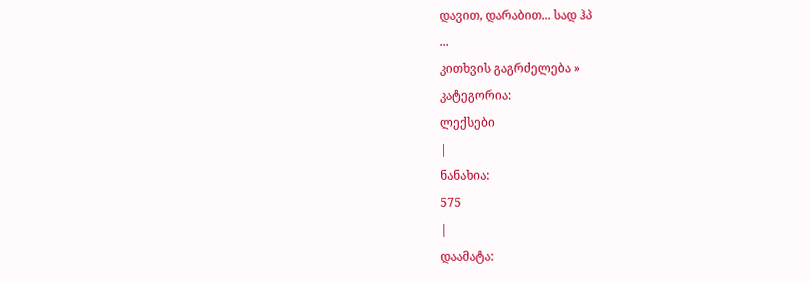დავით, დარაბით... სად ჰპ
...
კითხვის გაგრძელება »
კატეგორია:
ლექსები
|
ნანახია:
575
|
დაამატა: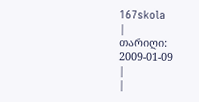167skola
|
თარიღი:
2009-01-09
|
|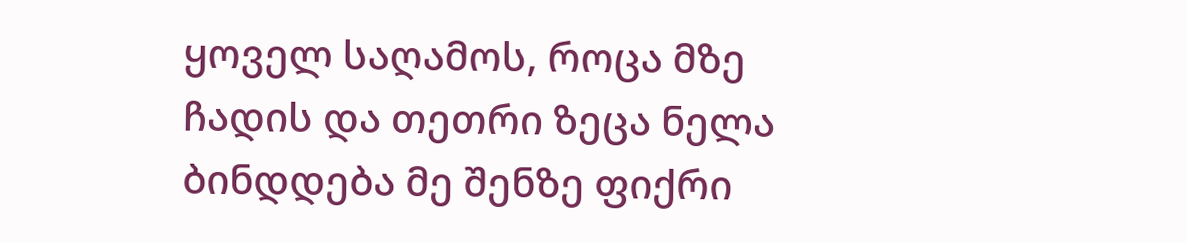ყოველ საღამოს, როცა მზე ჩადის და თეთრი ზეცა ნელა ბინდდება მე შენზე ფიქრი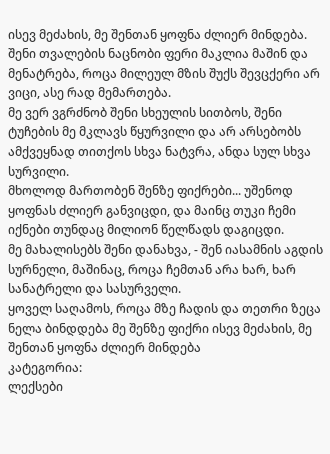ისევ მეძახის, მე შენთან ყოფნა ძლიერ მინდება.
შენი თვალების ნაცნობი ფერი მაკლია მაშინ და მენატრება, როცა მილეულ მზის შუქს შევცქერი არ ვიცი, ასე რად მემართება.
მე ვერ ვგრძნობ შენი სხეულის სითბოს, შენი ტუჩების მე მკლავს წყურვილი და არ არსებობს ამქვეყნად თითქოს სხვა ნატვრა, ანდა სულ სხვა სურვილი.
მხოლოდ მართობენ შენზე ფიქრები... უშენოდ ყოფნას ძლიერ განვიცდი, და მაინც თუკი ჩემი იქნები თუნდაც მილიონ წელწადს დაგიცდი.
მე მახალისებს შენი დანახვა, - შენ იასამნის აგდის სურნელი, მაშინაც, როცა ჩემთან არა ხარ, ხარ სანატრელი და სასურველი.
ყოველ საღამოს, როცა მზე ჩადის და თეთრი ზეცა ნელა ბინდდება მე შენზე ფიქრი ისევ მეძახის, მე შენთან ყოფნა ძლიერ მინდება
კატეგორია:
ლექსები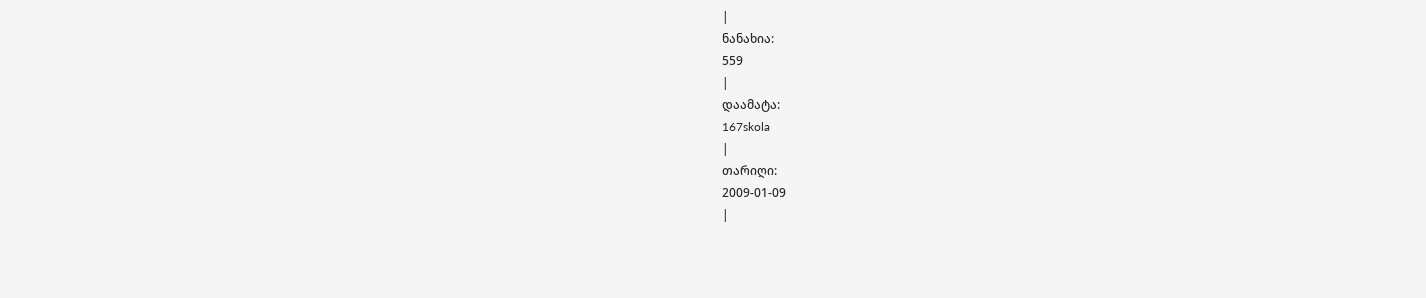|
ნანახია:
559
|
დაამატა:
167skola
|
თარიღი:
2009-01-09
|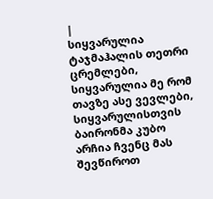|
სიყვარულია ტაჯმაჰალის თეთრი ცრემლები, სიყვარულია მე რომ თავზე ასე ვევლები, სიყვარულისთვის ბაირონმა კუბო არჩია ჩვენც მას შევწიროთ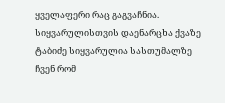ყველაფერი რაც გაგვაჩნია. სიყვარულისთვის დაენარცხა ქვაზე ტაბიძე სიყვარულია სასთუმალზე ჩვენ რომ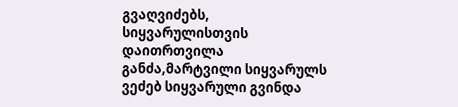გვაღვიძებს, სიყვარულისთვის დაითრთვილა განძა,მარტვილი სიყვარულს ვეძებ სიყვარული გვინდა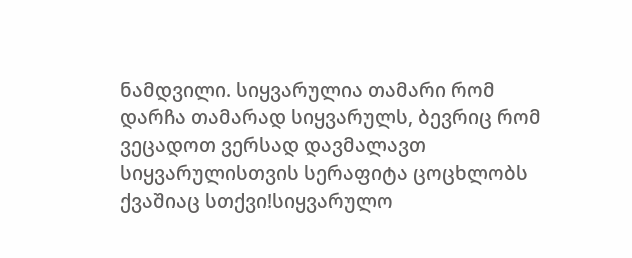ნამდვილი. სიყვარულია თამარი რომ დარჩა თამარად სიყვარულს, ბევრიც რომ ვეცადოთ ვერსად დავმალავთ სიყვარულისთვის სერაფიტა ცოცხლობს ქვაშიაც სთქვი!სიყვარულო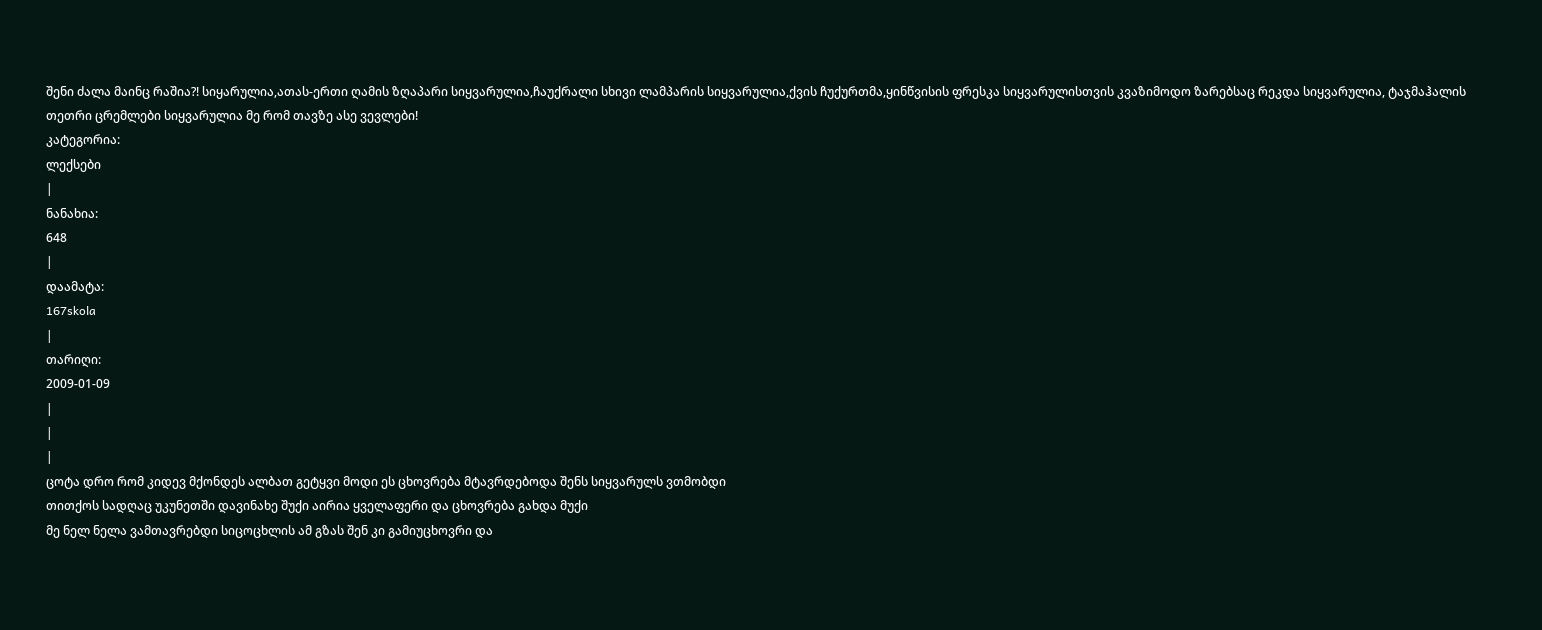შენი ძალა მაინც რაშია?! სიყარულია,ათას-ერთი ღამის ზღაპარი სიყვარულია,ჩაუქრალი სხივი ლამპარის სიყვარულია,ქვის ჩუქურთმა,ყინწვისის ფრესკა სიყვარულისთვის კვაზიმოდო ზარებსაც რეკდა სიყვარულია, ტაჯმაჰალის თეთრი ცრემლები სიყვარულია მე რომ თავზე ასე ვევლები!
კატეგორია:
ლექსები
|
ნანახია:
648
|
დაამატა:
167skola
|
თარიღი:
2009-01-09
|
|
|
ცოტა დრო რომ კიდევ მქონდეს ალბათ გეტყვი მოდი ეს ცხოვრება მტავრდებოდა შენს სიყვარულს ვთმობდი
თითქოს სადღაც უკუნეთში დავინახე შუქი აირია ყველაფერი და ცხოვრება გახდა მუქი
მე ნელ ნელა ვამთავრებდი სიცოცხლის ამ გზას შენ კი გამიუცხოვრი და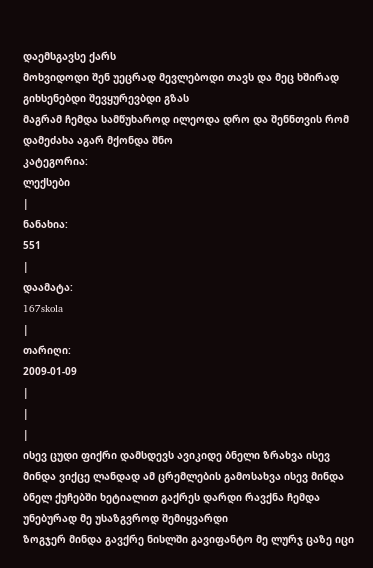დაემსგავსე ქარს
მოხვიდოდი შენ უეცრად მევლებოდი თავს და მეც ხშირად გიხსენებდი შევყურევბდი გზას
მაგრამ ჩემდა სამწუხაროდ ილეოდა დრო და შენნთვის რომ დამეძახა აგარ მქონდა შნო
კატეგორია:
ლექსები
|
ნანახია:
551
|
დაამატა:
167skola
|
თარიღი:
2009-01-09
|
|
|
ისევ ცუდი ფიქრი დამსდევს ავიკიდე ბნელი ზრახვა ისევ მინდა ვიქცე ლანდად ამ ცრემლების გამოსახვა ისევ მინდა ბნელ ქუჩებში ხეტიალით გაქრეს დარდი რავქნა ჩემდა უნებურად მე უსაზგვროდ შემიყვარდი
ზოგჯერ მინდა გავქრე ნისლში გავიფანტო მე ლურჯ ცაზე იცი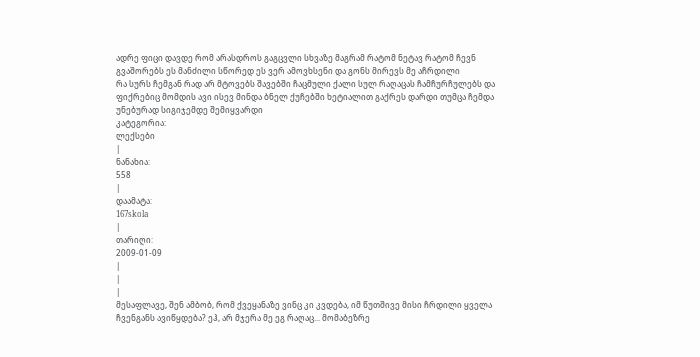ადრე ფიცი დავდე რომ არასდროს გაგცვლი სხვაზე მაგრამ რატომ ნეტავ რატომ ჩევნ გვაშორებს ეს მანძილი სწორედ ეს ვერ ამოვხსენი და გონს მირევს მე აჩრდილი
რა სურს ჩემგან რად არ მტოვებს შავებში ჩაცმული ქალი სულ რაღაცას ჩამჩურჩულებს და ფიქრებიც მომდის ავი ისევ მინდა ბნელ ქუჩებში ხეტიალით გაქრეს დარდი თუმცა ჩემდა უნებურად სიგიჯემდე შემიყვარდი
კატეგორია:
ლექსები
|
ნანახია:
558
|
დაამატა:
167skola
|
თარიღი:
2009-01-09
|
|
|
მესაფლავე, შენ ამბობ, რომ ქვეყანაზე ვინც კი კვდება, იმ წუთშივე მისი ჩრდილი ყველა ჩვენგანს ავიწყდება? ეჰ, არ მჯერა მე ეგ რაღაც... მომაბეზრე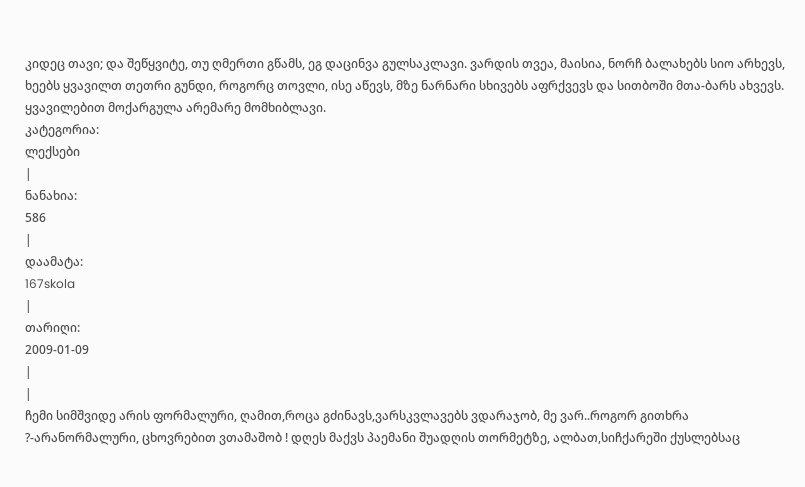კიდეც თავი; და შეწყვიტე, თუ ღმერთი გწამს, ეგ დაცინვა გულსაკლავი. ვარდის თვეა, მაისია, ნორჩ ბალახებს სიო არხევს, ხეებს ყვავილთ თეთრი გუნდი, როგორც თოვლი, ისე აწევს, მზე ნარნარი სხივებს აფრქვევს და სითბოში მთა-ბარს ახვევს. ყვავილებით მოქარგულა არემარე მომხიბლავი.
კატეგორია:
ლექსები
|
ნანახია:
586
|
დაამატა:
167skola
|
თარიღი:
2009-01-09
|
|
ჩემი სიმშვიდე არის ფორმალური, ღამით,როცა გძინავს,ვარსკვლავებს ვდარაჯობ, მე ვარ..როგორ გითხრა ?-არანორმალური, ცხოვრებით ვთამაშობ ! დღეს მაქვს პაემანი შუადღის თორმეტზე, ალბათ,სიჩქარეში ქუსლებსაც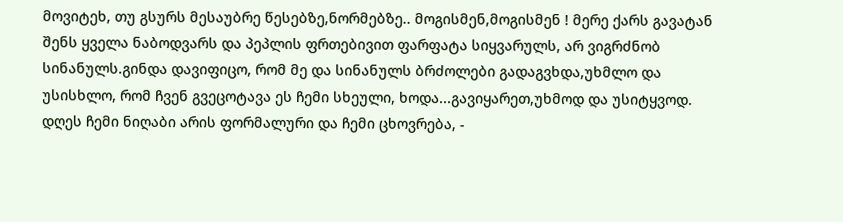მოვიტეხ, თუ გსურს მესაუბრე წესებზე,ნორმებზე.. მოგისმენ,მოგისმენ ! მერე ქარს გავატან შენს ყველა ნაბოდვარს და პეპლის ფრთებივით ფარფატა სიყვარულს, არ ვიგრძნობ სინანულს.გინდა დავიფიცო, რომ მე და სინანულს ბრძოლები გადაგვხდა,უხმლო და უსისხლო, რომ ჩვენ გვეცოტავა ეს ჩემი სხეული, ხოდა...გავიყარეთ,უხმოდ და უსიტყვოდ. დღეს ჩემი ნიღაბი არის ფორმალური და ჩემი ცხოვრება, -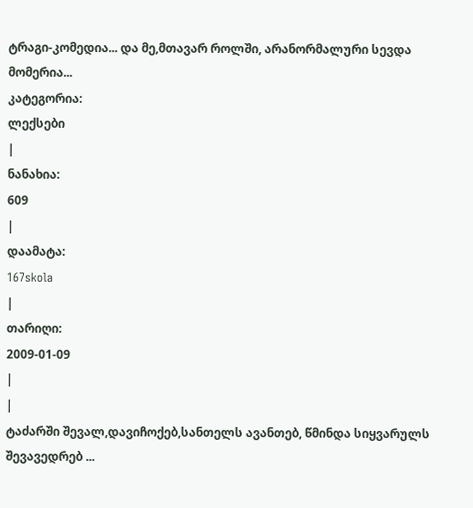ტრაგი-კომედია... და მე,მთავარ როლში, არანორმალური სევდა მომერია...
კატეგორია:
ლექსები
|
ნანახია:
609
|
დაამატა:
167skola
|
თარიღი:
2009-01-09
|
|
ტაძარში შევალ,დავიჩოქებ,სანთელს ავანთებ, წმინდა სიყვარულს შევავედრებ ...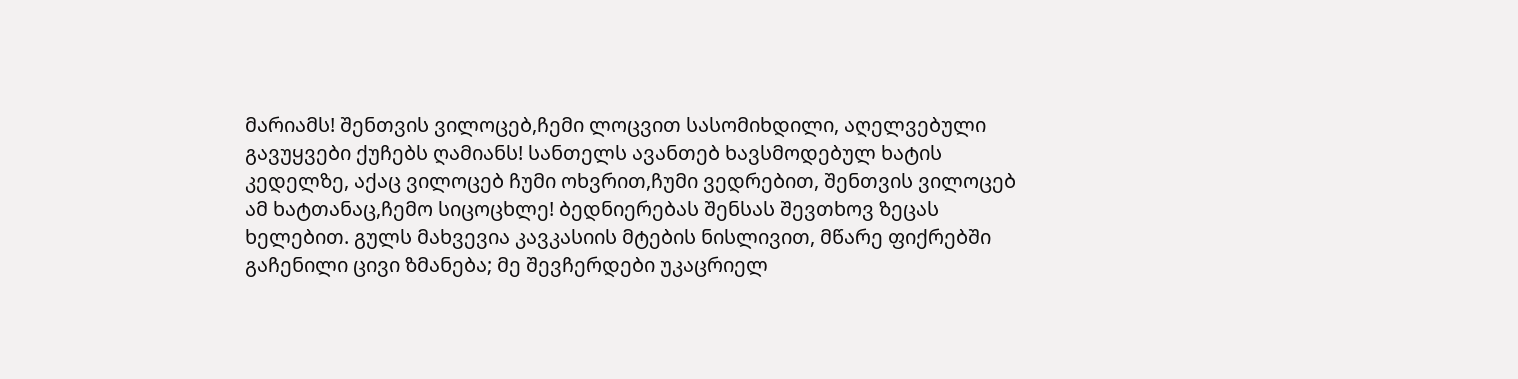მარიამს! შენთვის ვილოცებ,ჩემი ლოცვით სასომიხდილი, აღელვებული გავუყვები ქუჩებს ღამიანს! სანთელს ავანთებ ხავსმოდებულ ხატის კედელზე, აქაც ვილოცებ ჩუმი ოხვრით,ჩუმი ვედრებით, შენთვის ვილოცებ ამ ხატთანაც,ჩემო სიცოცხლე! ბედნიერებას შენსას შევთხოვ ზეცას ხელებით. გულს მახვევია კავკასიის მტების ნისლივით, მწარე ფიქრებში გაჩენილი ცივი ზმანება; მე შევჩერდები უკაცრიელ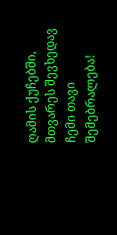ღამის ქუჩებში, მთვარეს შევხედავ ჩემი თავი შემებრალება!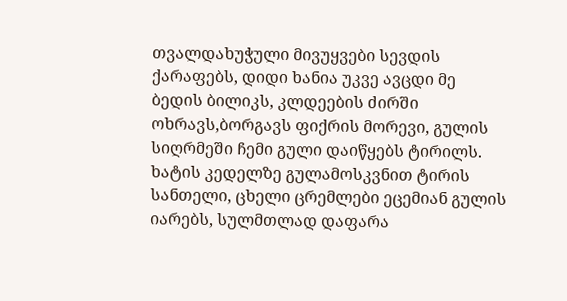თვალდახუჭული მივუყვები სევდის ქარაფებს, დიდი ხანია უკვე ავცდი მე ბედის ბილიკს, კლდეების ძირში ოხრავს,ბორგავს ფიქრის მორევი, გულის სიღრმეში ჩემი გული დაიწყებს ტირილს. ხატის კედელზე გულამოსკვნით ტირის სანთელი, ცხელი ცრემლები ეცემიან გულის იარებს, სულმთლად დაფარა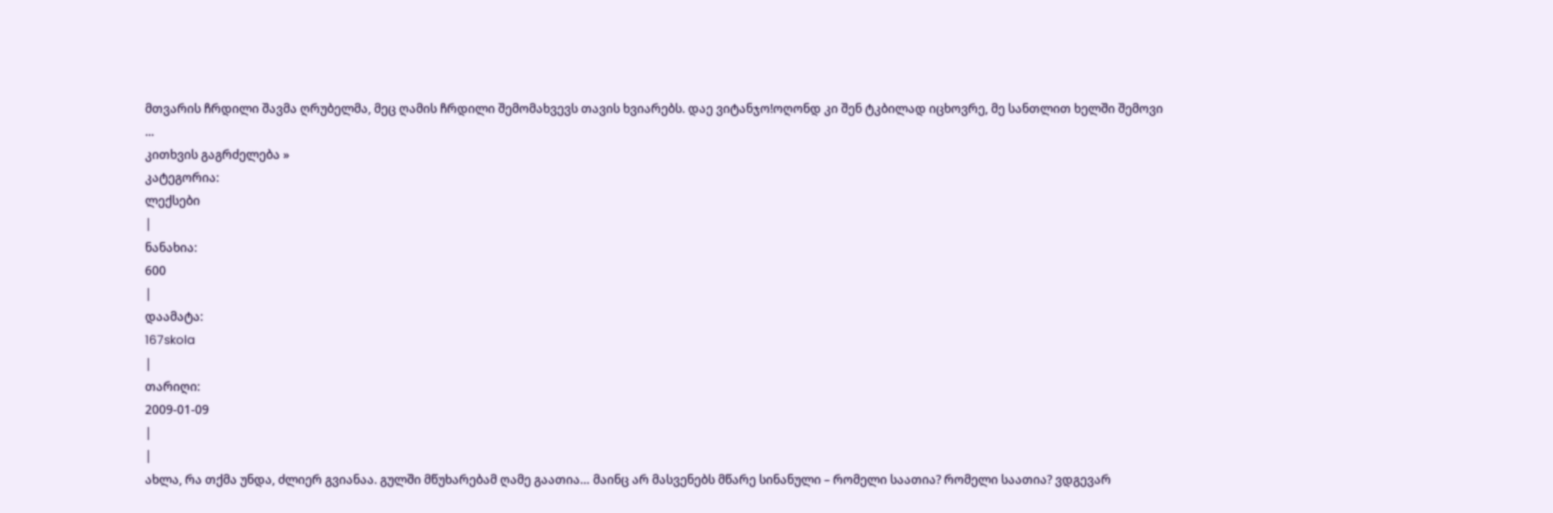მთვარის ჩრდილი შავმა ღრუბელმა, მეც ღამის ჩრდილი შემომახვევს თავის ხვიარებს. დაე ვიტანჯო!ოღონდ კი შენ ტკბილად იცხოვრე, მე სანთლით ხელში შემოვი
...
კითხვის გაგრძელება »
კატეგორია:
ლექსები
|
ნანახია:
600
|
დაამატა:
167skola
|
თარიღი:
2009-01-09
|
|
ახლა, რა თქმა უნდა, ძლიერ გვიანაა. გულში მწუხარებამ ღამე გაათია… მაინც არ მასვენებს მწარე სინანული – რომელი საათია? რომელი საათია? ვდგევარ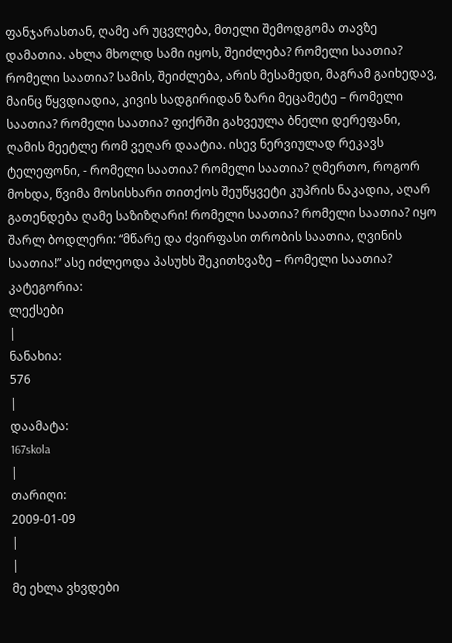ფანჯარასთან, ღამე არ უცვლება, მთელი შემოდგომა თავზე დამათია. ახლა მხოლდ სამი იყოს, შეიძლება? რომელი საათია? რომელი საათია? სამის, შეიძლება, არის მესამედი, მაგრამ გაიხედავ, მაინც წყვდიადია, კივის სადგირიდან ზარი მეცამეტე – რომელი საათია? რომელი საათია? ფიქრში გახვეულა ბნელი დერეფანი, ღამის მეეტლე რომ ვეღარ დაატია. ისევ ნერვიულად რეკავს ტელეფონი, - რომელი საათია? რომელი საათია? ღმერთო, როგორ მოხდა, წვიმა მოსისხარი თითქოს შეუწყვეტი კუპრის ნაკადია, აღარ გათენდება ღამე საზიზღარი! რომელი საათია? რომელი საათია? იყო შარლ ბოდლერი: “მწარე და ძვირფასი თრობის საათია, ღვინის საათია!” ასე იძლეოდა პასუხს შეკითხვაზე – რომელი საათია?
კატეგორია:
ლექსები
|
ნანახია:
576
|
დაამატა:
167skola
|
თარიღი:
2009-01-09
|
|
მე ეხლა ვხვდები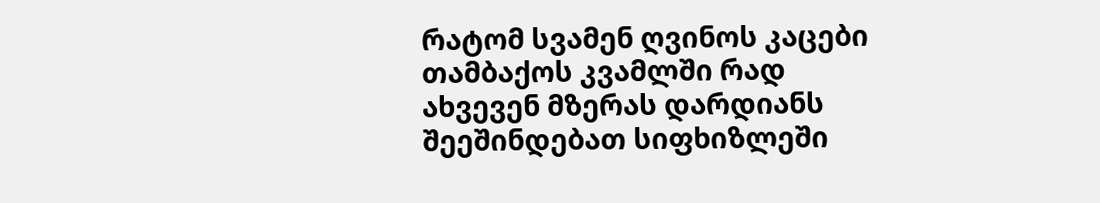რატომ სვამენ ღვინოს კაცები თამბაქოს კვამლში რად ახვევენ მზერას დარდიანს შეეშინდებათ სიფხიზლეში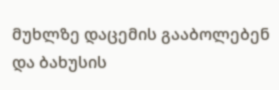მუხლზე დაცემის გააბოლებენ და ბახუსის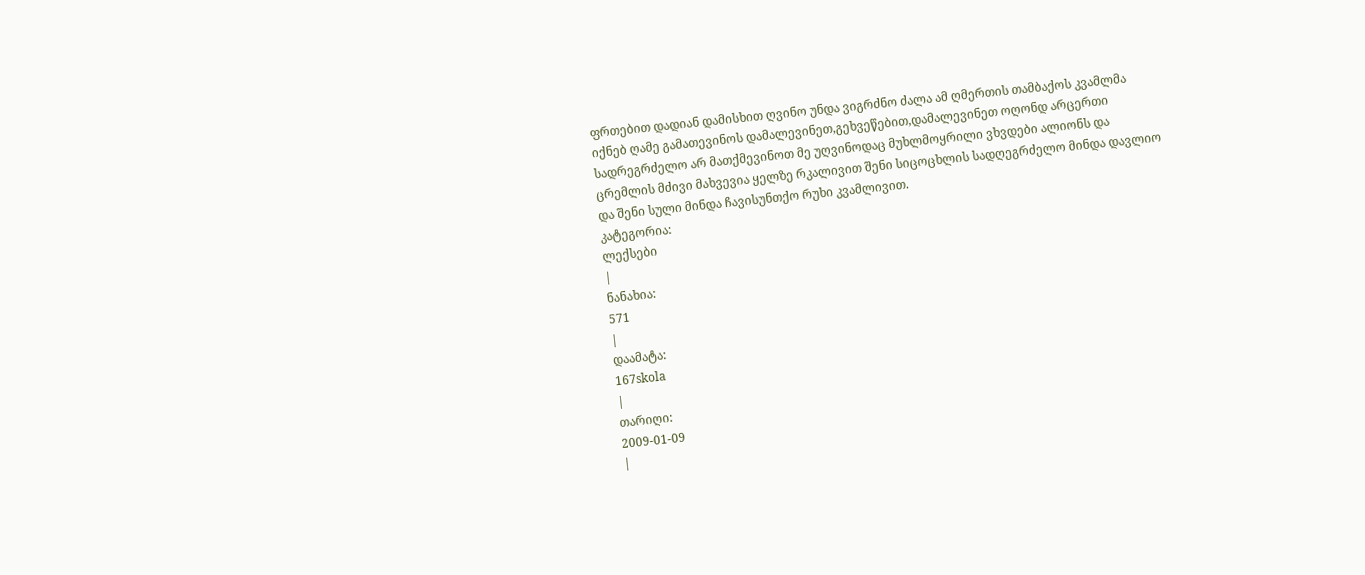ფრთებით დადიან დამისხით ღვინო უნდა ვიგრძნო ძალა ამ ღმერთის თამბაქოს კვამლმა იქნებ ღამე გამათევინოს დამალევინეთ,გეხვეწებით,დამალევინეთ ოღონდ არცერთი სადრეგრძელო არ მათქმევინოთ მე უღვინოდაც მუხლმოყრილი ვხვდები ალიონს და ცრემლის მძივი მახვევია ყელზე რკალივით შენი სიცოცხლის სადღეგრძელო მინდა დავლიო და შენი სული მინდა ჩავისუნთქო რუხი კვამლივით.
კატეგორია:
ლექსები
|
ნანახია:
571
|
დაამატა:
167skola
|
თარიღი:
2009-01-09
|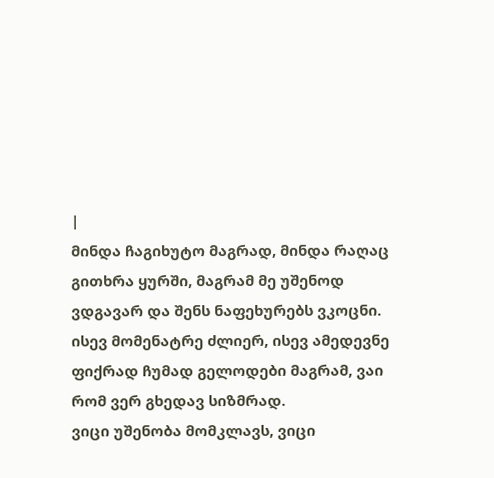|
მინდა ჩაგიხუტო მაგრად, მინდა რაღაც გითხრა ყურში, მაგრამ მე უშენოდ ვდგავარ და შენს ნაფეხურებს ვკოცნი.
ისევ მომენატრე ძლიერ, ისევ ამედევნე ფიქრად ჩუმად გელოდები მაგრამ, ვაი რომ ვერ გხედავ სიზმრად.
ვიცი უშენობა მომკლავს, ვიცი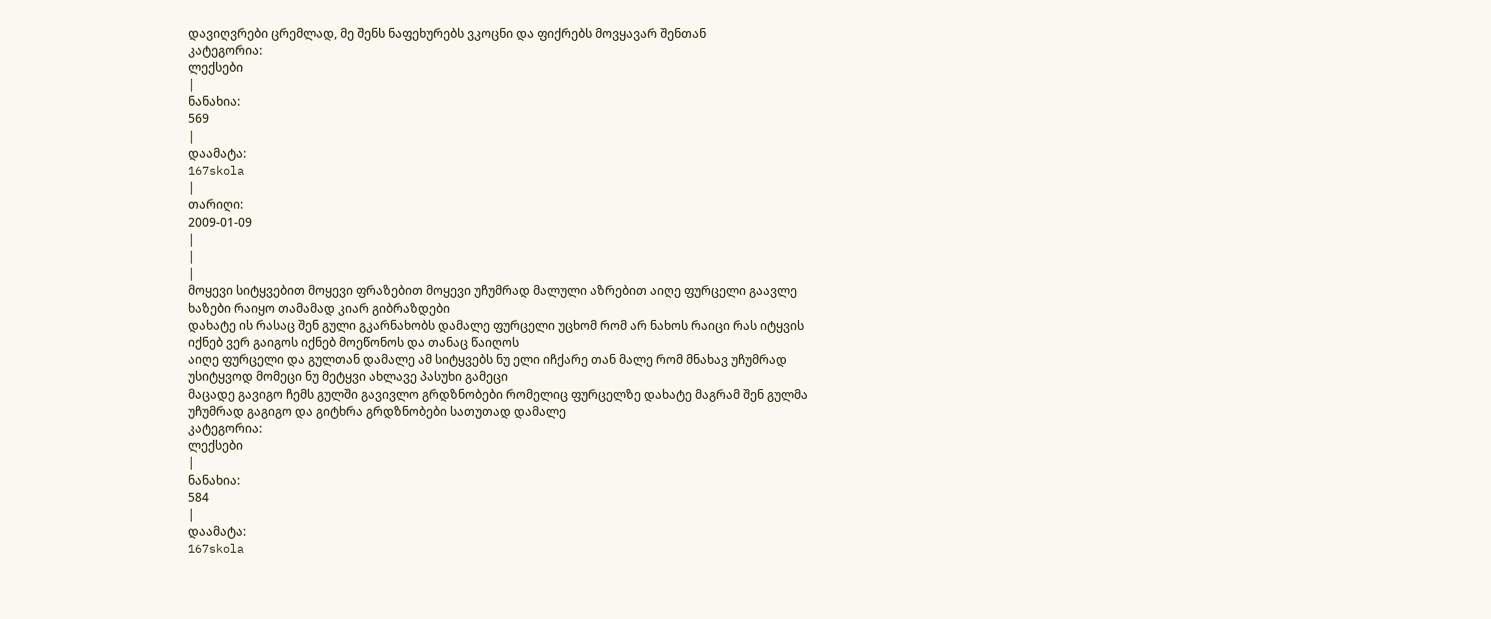დავიღვრები ცრემლად, მე შენს ნაფეხურებს ვკოცნი და ფიქრებს მოვყავარ შენთან
კატეგორია:
ლექსები
|
ნანახია:
569
|
დაამატა:
167skola
|
თარიღი:
2009-01-09
|
|
|
მოყევი სიტყვებით მოყევი ფრაზებით მოყევი უჩუმრად მალული აზრებით აიღე ფურცელი გაავლე ხაზები რაიყო თამამად კიარ გიბრაზდები
დახატე ის რასაც შენ გული გკარნახობს დამალე ფურცელი უცხომ რომ არ ნახოს რაიცი რას იტყვის იქნებ ვერ გაიგოს იქნებ მოეწონოს და თანაც წაიღოს
აიღე ფურცელი და გულთან დამალე ამ სიტყვებს ნუ ელი იჩქარე თან მალე რომ მნახავ უჩუმრად უსიტყვოდ მომეცი ნუ მეტყვი ახლავე პასუხი გამეცი
მაცადე გავიგო ჩემს გულში გავივლო გრდზნობები რომელიც ფურცელზე დახატე მაგრამ შენ გულმა უჩუმრად გაგიგო და გიტხრა გრდზნობები სათუთად დამალე
კატეგორია:
ლექსები
|
ნანახია:
584
|
დაამატა:
167skola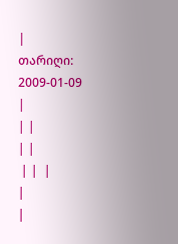|
თარიღი:
2009-01-09
|
| |
| |
 | |  |
|
|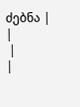ძებნა |
|
 |
|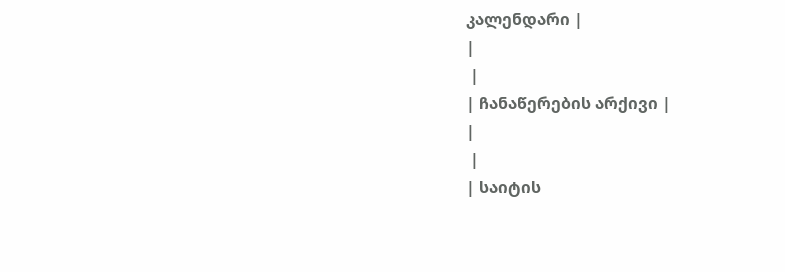კალენდარი |
|
 |
| ჩანაწერების არქივი |
|
 |
| საიტის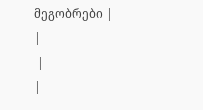მეგობრები |
|
 |
|